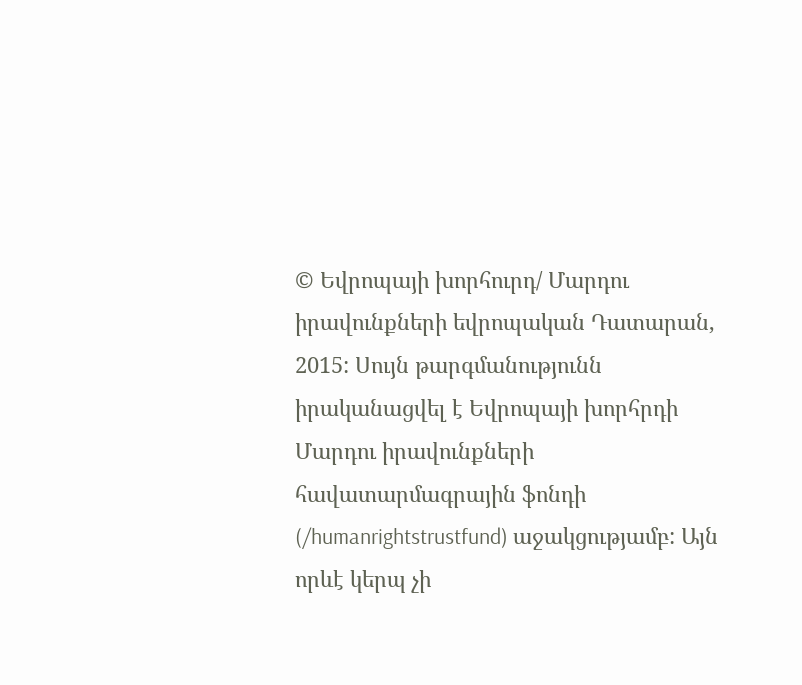© Եվրոպայի խորհուրդ/ Մարդու իրավունքների եվրոպական Դատարան, 2015: Սույն թարգմանությունն իրականացվել է Եվրոպայի խորհրդի Մարդու իրավունքների հավատարմագրային ֆոնդի (/humanrightstrustfund) աջակցությամբ: Այն որևէ կերպ չի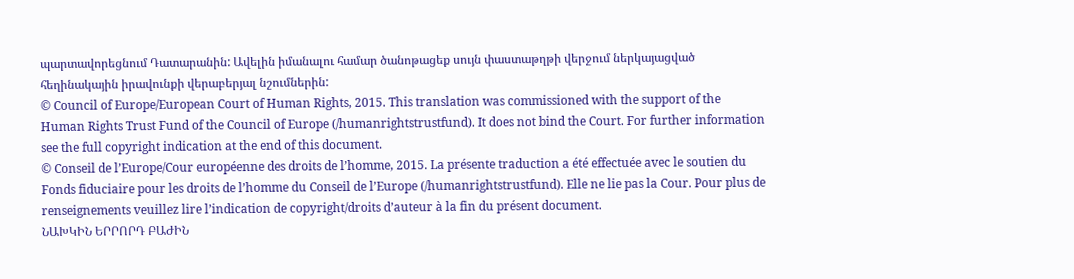պարտավորեցնում Դատարանին: Ավելին իմանալու համար ծանոթացեք սույն փաստաթղթի վերջում ներկայացված հեղինակային իրավունքի վերաբերյալ նշումներին:
© Council of Europe/European Court of Human Rights, 2015. This translation was commissioned with the support of the Human Rights Trust Fund of the Council of Europe (/humanrightstrustfund). It does not bind the Court. For further information see the full copyright indication at the end of this document.
© Conseil de l’Europe/Cour européenne des droits de l’homme, 2015. La présente traduction a été effectuée avec le soutien du Fonds fiduciaire pour les droits de l’homme du Conseil de l’Europe (/humanrightstrustfund). Elle ne lie pas la Cour. Pour plus de renseignements veuillez lire l’indication de copyright/droits d’auteur à la fin du présent document.
ՆԱԽԿԻՆ ԵՐՐՈՐԴ ԲԱԺԻՆ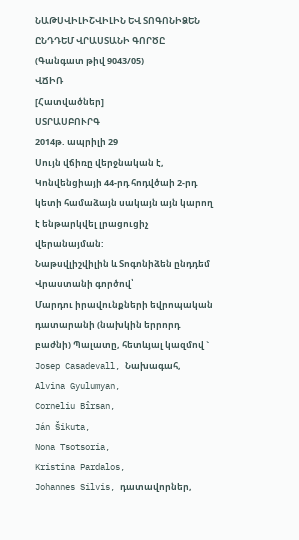ՆԱԹՍՎԻԼԻՇՎԻԼԻՆ ԵՎ ՏՈԳՈՆԻՁԵՆ ԸՆԴԴԵՄ ՎՐԱՍՏԱՆԻ ԳՈՐԾԸ
(Գանգատ թիվ 9043/05)
ՎՃԻՌ
[Հատվածներ]
ՍՏՐԱՍԲՈՒՐԳ
2014թ. ապրիլի 29
Սույն վճիռը վերջնական է, Կոնվենցիայի 44-րդ հոդվծաի 2-րդ կետի համաձայն սակայն այն կարող է ենթարկվել լրացուցիչ վերանայման:
Նաթսվլիշվիլին և Տոգոնիձեն ընդդեմ Վրաստանի գործով՝
Մարդու իրավունքների եվրոպական դատարանի (նախկին երրորդ բաժնի) Պալատը, հետևյալ կազմով `
Josep Casadevall, Նախագահ,
Alvina Gyulumyan,
Corneliu Bîrsan,
Ján Šikuta,
Nona Tsotsoria,
Kristina Pardalos,
Johannes Silvis, դատավորներ,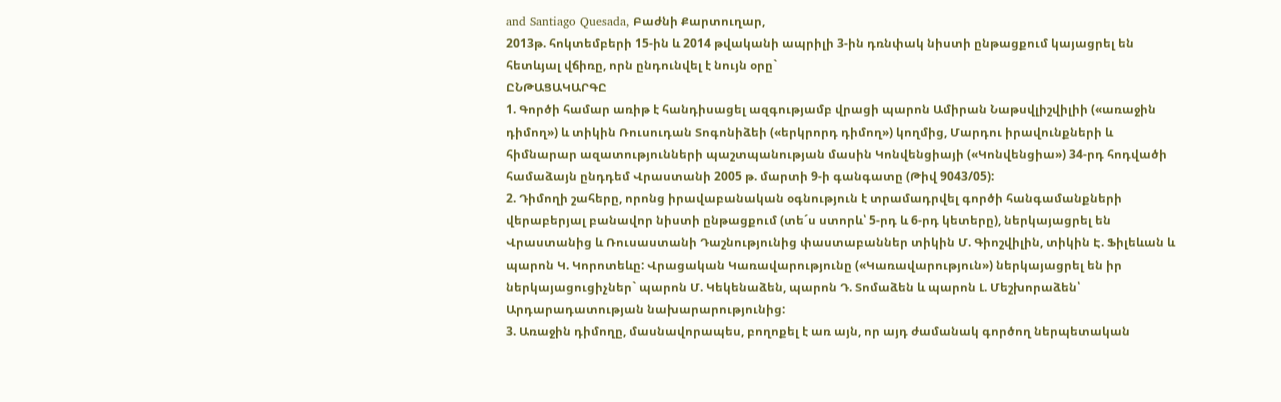and Santiago Quesada, Բաժնի Քարտուղար,
2013թ. հոկտեմբերի 15-ին և 2014 թվականի ապրիլի 3-ին դռնփակ նիստի ընթացքում կայացրել են հետևյալ վճիռը, որն ընդունվել է նույն օրը`
ԸՆԹԱՑԱԿԱՐԳԸ
1. Գործի համար առիթ է հանդիսացել ազգությամբ վրացի պարոն Ամիրան Նաթսվլիշվիլիի («առաջին դիմող») և տիկին Ռուսուդան Տոգոնիձեի («երկրորդ դիմող») կողմից, Մարդու իրավունքների և հիմնարար ազատությունների պաշտպանության մասին Կոնվենցիայի («Կոնվենցիա») 34-րդ հոդվածի համաձայն ընդդեմ Վրաստանի 2005 թ. մարտի 9-ի գանգատը (Թիվ 9043/05):
2. Դիմողի շահերը, որոնց իրավաբանական օգնություն է տրամադրվել գործի հանգամանքների վերաբերյալ բանավոր նիստի ընթացքում (տե´ս ստորև՝ 5-րդ և 6-րդ կետերը), ներկայացրել են Վրաստանից և Ռուսաստանի Դաշնությունից փաստաբաններ տիկին Մ. Գիոշվիլին, տիկին Է. Ֆիլեևան և պարոն Կ. Կորոտեևը: Վրացական Կառավարությունը («Կառավարություն») ներկայացրել են իր ներկայացուցիչներ` պարոն Մ. Կեկենաձեն, պարոն Դ. Տոմաձեն և պարոն Լ. Մեշխորաձեն՝ Արդարադատության նախարարությունից:
3. Առաջին դիմողը, մասնավորապես, բողոքել է առ այն, որ այդ ժամանակ գործող ներպետական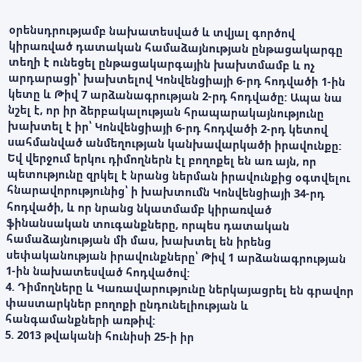օրենսդրությամբ նախատեսված և տվյալ գործով կիրառված դատական համաձայնության ընթացակարգը տեղի է ունեցել ընթացակարգային խախտմամբ և ոչ արդարացի՝ խախտելով Կոնվենցիայի 6-րդ հոդվածի 1-ին կետը և Թիվ 7 արձանագրության 2-րդ հոդվածը: Ապա նա նշել է, որ իր ձերբակալության հրապարակայնությունը խախտել է իր՝ Կոնվենցիայի 6-րդ հոդվածի 2-րդ կետով սահմանված անմեղության կանխավարկածի իրավունքը: Եվ վերջում երկու դիմողներն էլ բողոքել են առ այն, որ պետությունը զրկել է նրանց ներման իրավունքից օգտվելու հնարավորությունից՝ ի խախտումն Կոնվենցիայի 34-րդ հոդվածի, և որ նրանց նկատմամբ կիրառված ֆինանսական տուգանքները, որպես դատական համաձայնության մի մաս, խախտել են իրենց սեփականության իրավունքները՝ Թիվ 1 արձանագրության 1-ին նախատեսված հոդվածով:
4. Դիմողները և Կառավարությունը ներկայացրել են գրավոր փաստարկներ բողոքի ընդունելիության և հանգամանքների առթիվ:
5. 2013 թվականի հունիսի 25-ի իր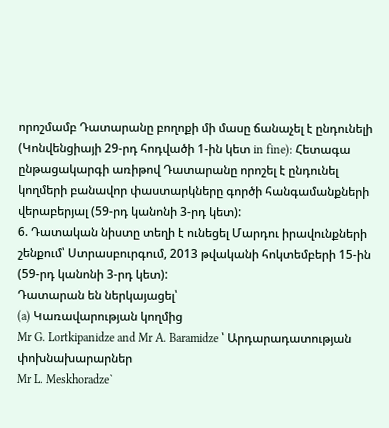որոշմամբ Դատարանը բողոքի մի մասը ճանաչել է ընդունելի (Կոնվենցիայի 29-րդ հոդվածի 1-ին կետ in fine): Հետագա ընթացակարգի առիթով Դատարանը որոշել է ընդունել կողմերի բանավոր փաստարկները գործի հանգամանքների վերաբերյալ (59-րդ կանոնի 3-րդ կետ):
6. Դատական նիստը տեղի է ունեցել Մարդու իրավունքների շենքում՝ Ստրասբուրգում, 2013 թվականի հոկտեմբերի 15-ին (59-րդ կանոնի 3-րդ կետ):
Դատարան են ներկայացել՝
(a) Կառավարության կողմից
Mr G. Lortkipanidze and Mr A. Baramidze ՝ Արդարադատության փոխնախարարներ
Mr L. Meskhoradze`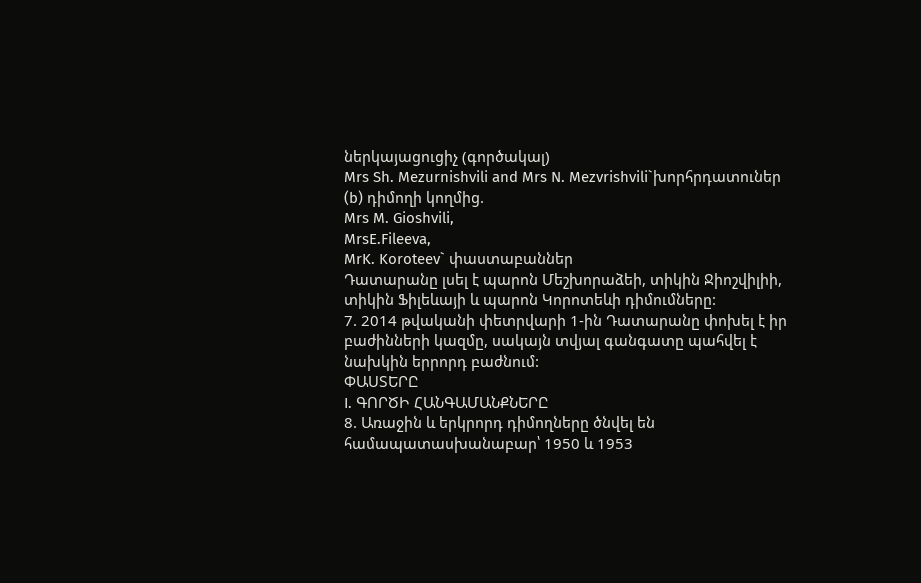ներկայացուցիչ (գործակալ)
Mrs Sh. Mezurnishvili and Mrs N. Mezvrishvili`խորհրդատուներ
(b) դիմողի կողմից.
Mrs M. Gioshvili,
MrsE.Fileeva,
MrK. Koroteev` փաստաբաններ
Դատարանը լսել է պարոն Մեշխորաձեի, տիկին Ջիոշվիլիի, տիկին Ֆիլեևայի և պարոն Կորոտեևի դիմումները:
7. 2014 թվականի փետրվարի 1-ին Դատարանը փոխել է իր բաժինների կազմը, սակայն տվյալ գանգատը պահվել է նախկին երրորդ բաժնում:
ՓԱՍՏԵՐԸ
I. ԳՈՐԾԻ ՀԱՆԳԱՄԱՆՔՆԵՐԸ
8. Առաջին և երկրորդ դիմողները ծնվել են համապատասխանաբար՝ 1950 և 1953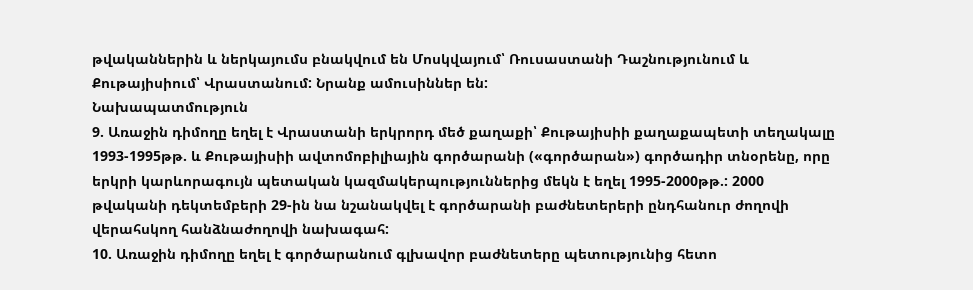թվականներին և ներկայումս բնակվում են Մոսկվայում՝ Ռուսաստանի Դաշնությունում և Քութայիսիում՝ Վրաստանում: Նրանք ամուսիններ են:
Նախապատմություն
9. Առաջին դիմողը եղել է Վրաստանի երկրորդ մեծ քաղաքի՝ Քութայիսիի քաղաքապետի տեղակալը 1993-1995թթ. և Քութայիսիի ավտոմոբիլիային գործարանի («գործարան») գործադիր տնօրենը, որը երկրի կարևորագույն պետական կազմակերպություններից մեկն է եղել 1995-2000թթ.: 2000 թվականի դեկտեմբերի 29-ին նա նշանակվել է գործարանի բաժնետերերի ընդհանուր ժողովի վերահսկող հանձնաժողովի նախագահ:
10. Առաջին դիմողը եղել է գործարանում գլխավոր բաժնետերը պետությունից հետո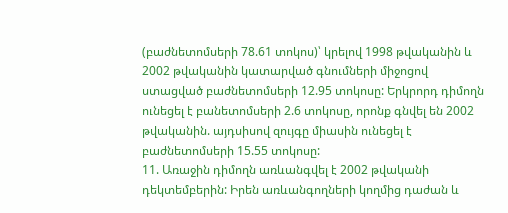(բաժնետոմսերի 78.61 տոկոս)՝ կրելով 1998 թվականին և 2002 թվականին կատարված գնումների միջոցով ստացված բաժնետոմսերի 12.95 տոկոսը: Երկրորդ դիմողն ունեցել է բանետոմսերի 2.6 տոկոսը, որոնք գնվել են 2002 թվականին. այդսիսով զույգը միասին ունեցել է բաժնետոմսերի 15.55 տոկոսը:
11. Առաջին դիմողն առևանգվել է 2002 թվականի դեկտեմբերին: Իրեն առևանգողների կողմից դաժան և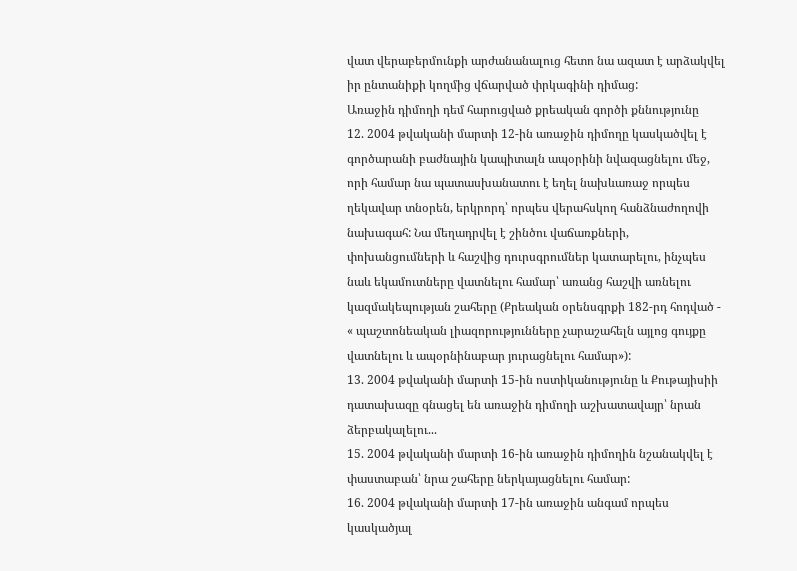վատ վերաբերմունքի արժանանալուց հետո նա ազատ է արձակվել իր ընտանիքի կողմից վճարված փրկագինի դիմաց:
Առաջին դիմողի դեմ հարուցված քրեական գործի քննությունը
12. 2004 թվականի մարտի 12-ին առաջին դիմողը կասկածվել է գործարանի բաժնային կապիտալն ապօրինի նվազացնելու մեջ, որի համար նա պատասխանատու է եղել նախևառաջ որպես ղեկավար տնօրեն, երկրորդ՝ որպես վերահսկող հանձնաժողովի նախագահ: Նա մեղադրվել է շինծու վաճառքների, փոխանցումների և հաշվից դուրսգրումներ կատարելու, ինչպես նաև եկամուտները վատնելու համար՝ առանց հաշվի առնելու կազմակեպության շահերը (Քրեական օրենսգրքի 182-րդ հոդված - « պաշտոնեական լիազորությունները չարաշահելն այլոց գույքը վատնելու և ապօրնինաբար յուրացնելու համար»):
13. 2004 թվականի մարտի 15-ին ոստիկանությունը և Քութայիսիի դատախազը գնացել են առաջին դիմողի աշխատավայր՝ նրան ձերբակալելու...
15. 2004 թվականի մարտի 16-ին առաջին դիմողին նշանակվել է փաստաբան՝ նրա շահերը ներկայացնելու համար:
16. 2004 թվականի մարտի 17-ին առաջին անգամ որպես կասկածյալ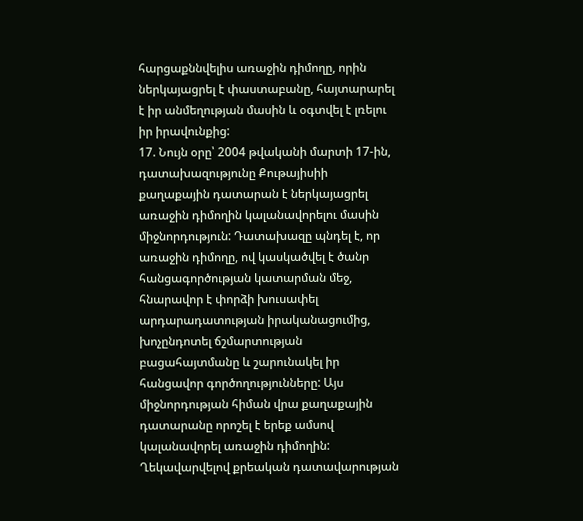հարցաքննվելիս առաջին դիմողը, որին ներկայացրել է փաստաբանը, հայտարարել է իր անմեղության մասին և օգտվել է լռելու իր իրավունքից:
17. Նույն օրը՝ 2004 թվականի մարտի 17-ին, դատախազությունը Քութայիսիի քաղաքային դատարան է ներկայացրել առաջին դիմողին կալանավորելու մասին միջնորդություն: Դատախազը պնդել է, որ առաջին դիմողը, ով կասկածվել է ծանր հանցագործության կատարման մեջ, հնարավոր է փորձի խուսափել արդարադատության իրականացումից, խոչընդոտել ճշմարտության բացահայտմանը և շարունակել իր հանցավոր գործողությունները: Այս միջնորդության հիման վրա քաղաքային դատարանը որոշել է երեք ամսով կալանավորել առաջին դիմողին: Ղեկավարվելով քրեական դատավարության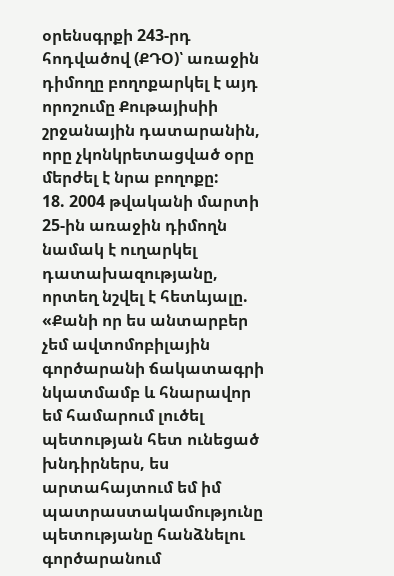օրենսգրքի 243-րդ հոդվածով (ՔԴՕ)՝ առաջին դիմողը բողոքարկել է այդ որոշումը Քութայիսիի շրջանային դատարանին, որը չկոնկրետացված օրը մերժել է նրա բողոքը:
18. 2004 թվականի մարտի 25-ին առաջին դիմողն նամակ է ուղարկել դատախազությանը, որտեղ նշվել է հետևյալը. «Քանի որ ես անտարբեր չեմ ավտոմոբիլային գործարանի ճակատագրի նկատմամբ և հնարավոր եմ համարում լուծել պետության հետ ունեցած խնդիրներս, ես արտահայտում եմ իմ պատրաստակամությունը պետությանը հանձնելու գործարանում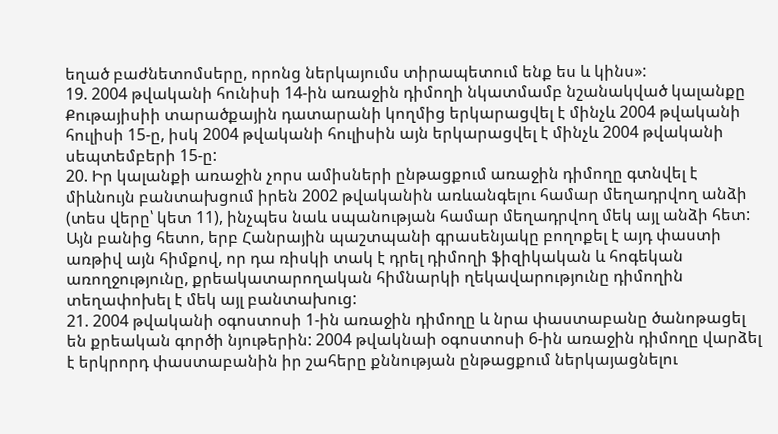եղած բաժնետոմսերը, որոնց ներկայումս տիրապետում ենք ես և կինս»:
19. 2004 թվականի հունիսի 14-ին առաջին դիմողի նկատմամբ նշանակված կալանքը Քութայիսիի տարածքային դատարանի կողմից երկարացվել է մինչև 2004 թվականի հուլիսի 15-ը, իսկ 2004 թվականի հուլիսին այն երկարացվել է մինչև 2004 թվականի սեպտեմբերի 15-ը:
20. Իր կալանքի առաջին չորս ամիսների ընթացքում առաջին դիմողը գտնվել է միևնույն բանտախցում իրեն 2002 թվականին առևանգելու համար մեղադրվող անձի (տես վերը՝ կետ 11), ինչպես նաև սպանության համար մեղադրվող մեկ այլ անձի հետ: Այն բանից հետո, երբ Հանրային պաշտպանի գրասենյակը բողոքել է այդ փաստի առթիվ այն հիմքով, որ դա ռիսկի տակ է դրել դիմողի ֆիզիկական և հոգեկան առողջությունը, քրեակատարողական հիմնարկի ղեկավարությունը դիմողին տեղափոխել է մեկ այլ բանտախուց:
21. 2004 թվականի օգոստոսի 1-ին առաջին դիմողը և նրա փաստաբանը ծանոթացել են քրեական գործի նյութերին: 2004 թվակնաի օգոստոսի 6-ին առաջին դիմողը վարձել է երկրորդ փաստաբանին իր շահերը քննության ընթացքում ներկայացնելու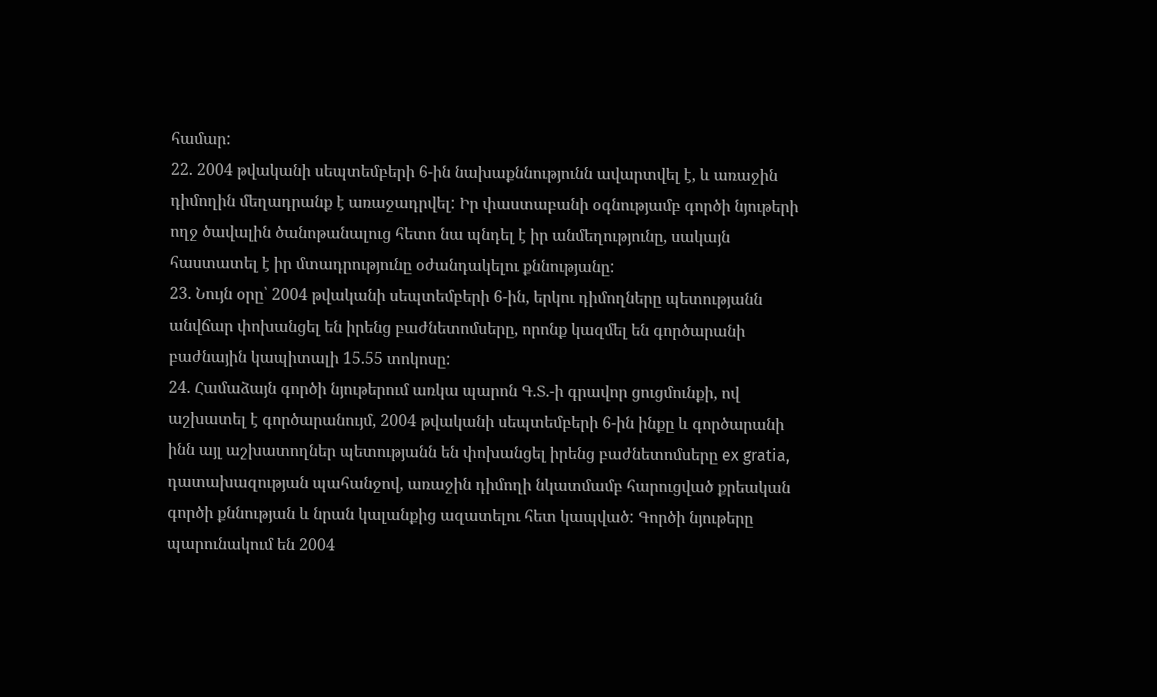համար:
22. 2004 թվականի սեպտեմբերի 6-ին նախաքննությունն ավարտվել է, և առաջին դիմողին մեղադրանք է առաջադրվել: Իր փաստաբանի օգնությամբ գործի նյութերի ողջ ծավալին ծանոթանալուց հետո նա պնդել է իր անմեղությունը, սակայն հաստատել է իր մտադրությունը օժանդակելու քննությանը:
23. Նույն օրը՝ 2004 թվականի սեպտեմբերի 6-ին, երկու դիմողները պետությանն անվճար փոխանցել են իրենց բաժնետոմսերը, որոնք կազմել են գործարանի բաժնային կապիտալի 15.55 տոկոսը:
24. Համաձայն գործի նյութերում առկա պարոն Գ.Տ.-ի գրավոր ցուցմունքի, ով աշխատել է գործարանույմ, 2004 թվականի սեպտեմբերի 6-ին ինքը և գործարանի ինն այլ աշխատողներ պետությանն են փոխանցել իրենց բաժնետոմսերը ex gratia, դատախազության պահանջով, առաջին դիմողի նկատմամբ հարուցված քրեական գործի քննության և նրան կալանքից ազատելու հետ կապված: Գործի նյութերը պարունակում են 2004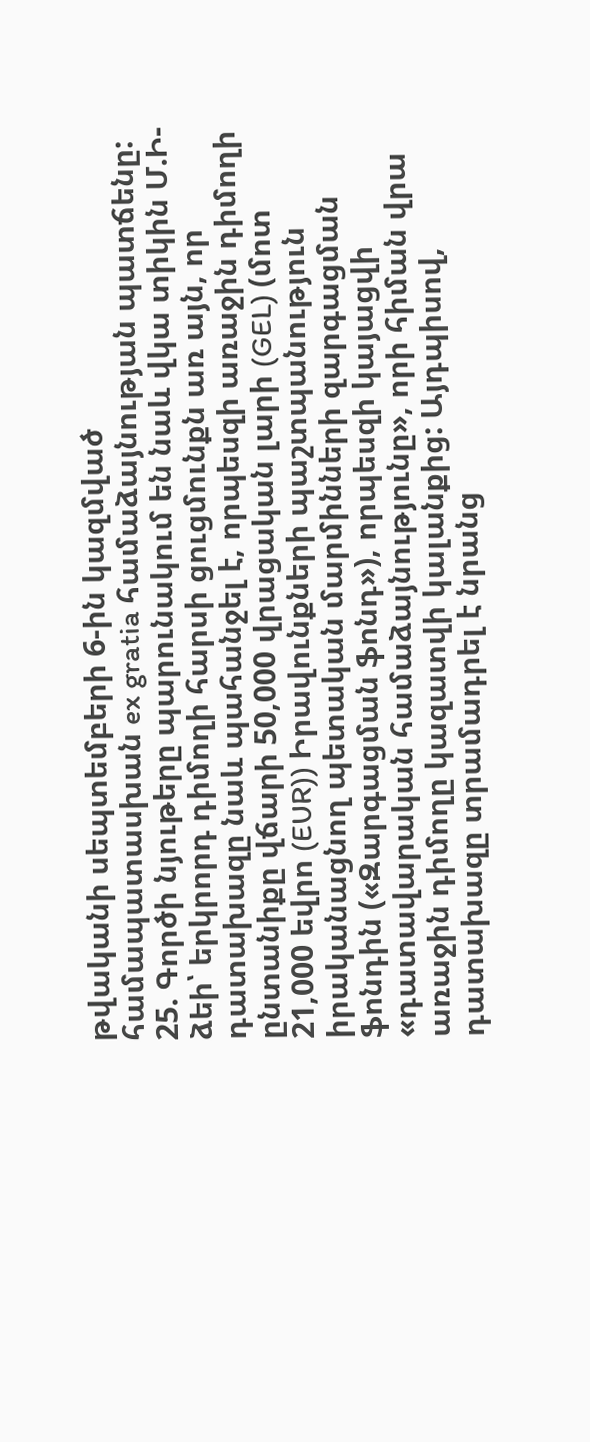թվականի սեպտեմբերի 6-ին կազմված համապատասխան ex gratia համաձայնության պատճենը:
25. Գործի նյութերը պարունակում են նաև վկա տիկին Մ.Ի-ձեի՝ երկրորդ դիմողի հարսի ցուցմունքն առ այն, որ դատախազը նաև պահանջել է, որպեսզի առաջին դիմողի ընտանիքը վճարի 50,000 վրացական լարի (GEL) (մոտ 21,000 եվրո (EUR)) Իրավունքների պաշտպանություն իրականացնող պետական մարմինների զարգացման ֆոնդին («Զարգացման ֆոնդ»), որպեսզի կայացվի «դատավարական համաձայնությունը», որի հիման վրա առաջին դիմողը կազատվի կալանքից: Այդպիսով, դատախազը տրամադրել է նրանց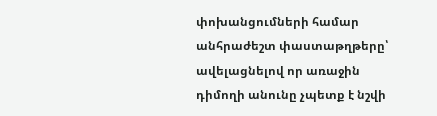փոխանցումների համար անհրաժեշտ փաստաթղթերը՝ ավելացնելով որ առաջին դիմողի անունը չպետք է նշվի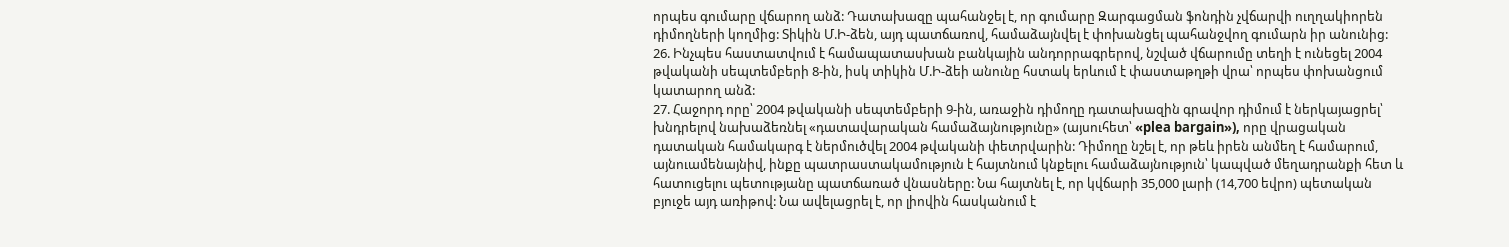որպես գումարը վճարող անձ: Դատախազը պահանջել է, որ գումարը Զարգացման ֆոնդին չվճարվի ուղղակիորեն դիմողների կողմից: Տիկին Մ.Ի-ձեն, այդ պատճառով, համաձայնվել է փոխանցել պահանջվող գումարն իր անունից:
26. Ինչպես հաստատվում է համապատասխան բանկային անդորրագրերով, նշված վճարումը տեղի է ունեցել 2004 թվականի սեպտեմբերի 8-ին, իսկ տիկին Մ.Ի-ձեի անունը հստակ երևում է փաստաթղթի վրա՝ որպես փոխանցում կատարող անձ:
27. Հաջորդ որը՝ 2004 թվականի սեպտեմբերի 9-ին, առաջին դիմողը դատախազին գրավոր դիմում է ներկայացրել՝ խնդրելով նախաձեռնել «դատավարական համաձայնությունը» (այսուհետ՝ «plea bargain»), որը վրացական դատական համակարգ է ներմուծվել 2004 թվականի փետրվարին: Դիմողը նշել է, որ թեև իրեն անմեղ է համարում, այնուամենայնիվ, ինքը պատրաստակամություն է հայտնում կնքելու համաձայնություն՝ կապված մեղադրանքի հետ և հատուցելու պետությանը պատճառած վնասները: Նա հայտնել է, որ կվճարի 35,000 լարի (14,700 եվրո) պետական բյուջե այդ առիթով: Նա ավելացրել է, որ լիովին հասկանում է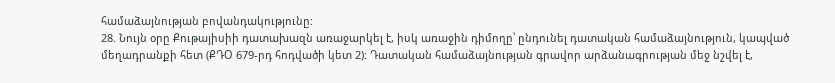համաձայնության բովանդակությունը:
28. Նույն օրը Քութայիսիի դատախազն առաջարկել է, իսկ առաջին դիմողը՝ ընդունել դատական համաձայնություն, կապված մեղադրանքի հետ (ՔԴՕ 679-րդ հոդվածի կետ 2): Դատական համաձայնության գրավոր արձանագրության մեջ նշվել է,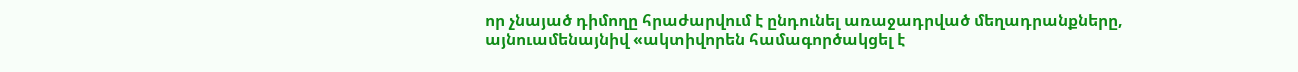որ չնայած դիմողը հրաժարվում է ընդունել առաջադրված մեղադրանքները, այնուամենայնիվ «ակտիվորեն համագործակցել է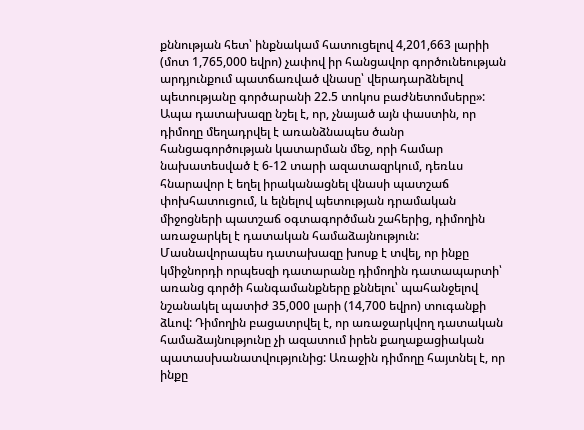քննության հետ՝ ինքնակամ հատուցելով 4,201,663 լարիի (մոտ 1,765,000 եվրո) չափով իր հանցավոր գործունեության արդյունքում պատճառված վնասը՝ վերադարձնելով պետությանը գործարանի 22.5 տոկոս բաժնետոմսերը»: Ապա դատախազը նշել է, որ, չնայած այն փաստին, որ դիմողը մեղադրվել է առանձնապես ծանր հանցագործության կատարման մեջ, որի համար նախատեսված է 6-12 տարի ազատազրկում, դեռևս հնարավոր է եղել իրականացնել վնասի պատշաճ փոխհատուցում, և ելնելով պետության դրամական միջոցների պատշաճ օգտագործման շահերից, դիմողին առաջարկել է դատական համաձայնություն: Մասնավորապես դատախազը խոսք է տվել, որ ինքը կմիջնորդի որպեսզի դատարանը դիմողին դատապարտի՝ առանց գործի հանգամանքները քննելու՝ պահանջելով նշանակել պատիժ 35,000 լարի (14,700 եվրո) տուգանքի ձևով: Դիմողին բացատրվել է, որ առաջարկվող դատական համաձայնությունը չի ազատում իրեն քաղաքացիական պատասխանատվությունից: Առաջին դիմողը հայտնել է, որ ինքը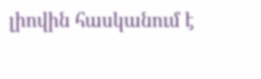լիովին հասկանում է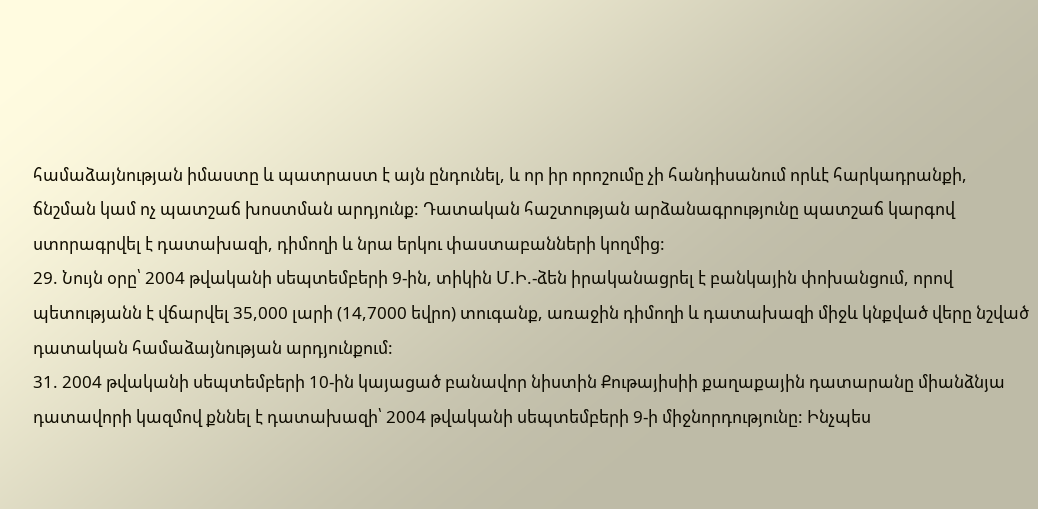համաձայնության իմաստը և պատրաստ է այն ընդունել, և որ իր որոշումը չի հանդիսանում որևէ հարկադրանքի, ճնշման կամ ոչ պատշաճ խոստման արդյունք: Դատական հաշտության արձանագրությունը պատշաճ կարգով ստորագրվել է դատախազի, դիմողի և նրա երկու փաստաբանների կողմից:
29. Նույն օրը՝ 2004 թվականի սեպտեմբերի 9-ին, տիկին Մ.Ի.-ձեն իրականացրել է բանկային փոխանցում, որով պետությանն է վճարվել 35,000 լարի (14,7000 եվրո) տուգանք, առաջին դիմողի և դատախազի միջև կնքված վերը նշված դատական համաձայնության արդյունքում:
31. 2004 թվականի սեպտեմբերի 10-ին կայացած բանավոր նիստին Քութայիսիի քաղաքային դատարանը միանձնյա դատավորի կազմով քննել է դատախազի՝ 2004 թվականի սեպտեմբերի 9-ի միջնորդությունը: Ինչպես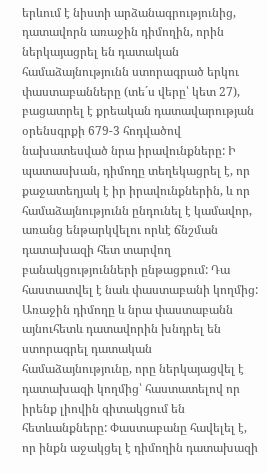երևում է նիստի արձանագրությունից, դատավորն առաջին դիմողին, որին ներկայացրել են դատական համաձայնությունն ստորագրած երկու փաստաբանները (տե´ս վերը՝ կետ 27), բացատրել է քրեական դատավարության օրենսգրքի 679-3 հոդվածով նախատեսված նրա իրավունքները: Ի պատասխան, դիմողը տեղեկացրել է, որ քաջատեղյակ է իր իրավունքներին, և որ համաձայնությունն ընդունել է կամավոր, առանց ենթարկվելու որևէ ճնշման դատախազի հետ տարվող բանակցությունների ընթացքում: Դա հաստատվել է նաև փաստաբանի կողմից: Առաջին դիմողը և նրա փաստաբանն այնուհետև դատավորին խնդրել են ստորագրել դատական համաձայնությունը, որը ներկայացվել է դատախազի կողմից՝ հաստատելով որ իրենք լիովին գիտակցում են հետևանքները: Փաստաբանը հավելել է, որ ինքն աջակցել է դիմողին դատախազի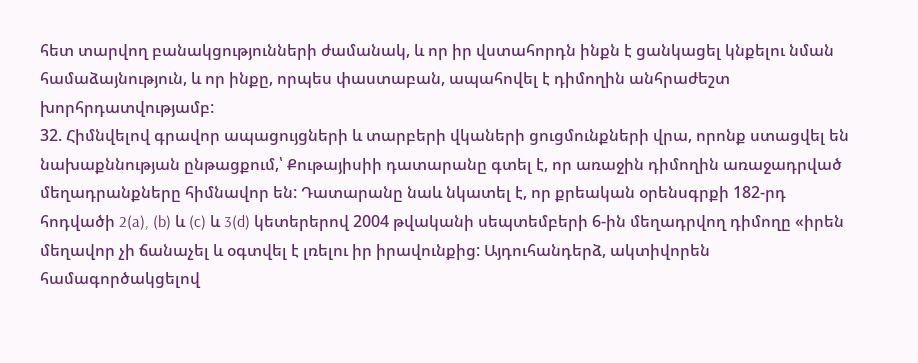հետ տարվող բանակցությունների ժամանակ, և որ իր վստահորդն ինքն է ցանկացել կնքելու նման համաձայնություն, և որ ինքը, որպես փաստաբան, ապահովել է դիմողին անհրաժեշտ խորհրդատվությամբ:
32. Հիմնվելով գրավոր ապացույցների և տարբերի վկաների ցուցմունքների վրա, որոնք ստացվել են նախաքննության ընթացքում,՝ Քութայիսիի դատարանը գտել է, որ առաջին դիմողին առաջադրված մեղադրանքները հիմնավոր են: Դատարանը նաև նկատել է, որ քրեական օրենսգրքի 182-րդ հոդվածի 2(a), (b) և (c) և 3(d) կետերերով 2004 թվականի սեպտեմբերի 6-ին մեղադրվող դիմողը «իրեն մեղավոր չի ճանաչել և օգտվել է լռելու իր իրավունքից: Այդուհանդերձ, ակտիվորեն համագործակցելով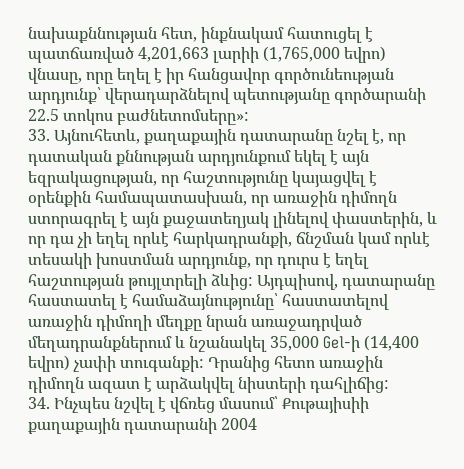նախաքննության հետ, ինքնակամ հատուցել է պատճառված 4,201,663 լարիի (1,765,000 եվրո) վնասը, որը եղել է իր հանցավոր գործունեության արդյունք՝ վերադարձնելով պետությանը գործարանի 22.5 տոկոս բաժնետոմսերը»:
33. Այնուհետև, քաղաքային դատարանը նշել է, որ դատական քննության արդյունքում եկել է այն եզրակացության, որ հաշտությունը կայացվել է օրենքին համապատասխան, որ առաջին դիմողն ստորագրել է այն քաջատեղյակ լինելով փաստերին, և որ դա չի եղել որևէ հարկադրանքի, ճնշման կամ որևէ տեսակի խոստման արդյունք, որ դուրս է եղել հաշտության թույլտրելի ձևից: Այդպիսով, դատարանը հաստատել է համաձայնությունը՝ հաստատելով առաջին դիմողի մեղքը նրան առաջադրված մեղադրանքներում և նշանակել 35,000 Gel-ի (14,400 եվրո) չափի տուգանքի: Դրանից հետո առաջին դիմողն ազատ է արձակվել նիստերի դահլիճից:
34. Ինչպես նշվել է վճռեց մասում՝ Քութայիսիի քաղաքային դատարանի 2004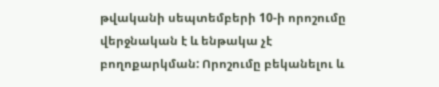թվականի սեպտեմբերի 10-ի որոշումը վերջնական է և ենթակա չէ բողոքարկման: Որոշումը բեկանելու և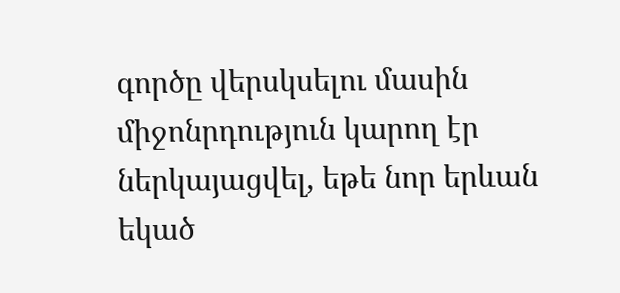գործը վերսկսելու մասին միջոնրդություն կարող էր ներկայացվել, եթե նոր երևան եկած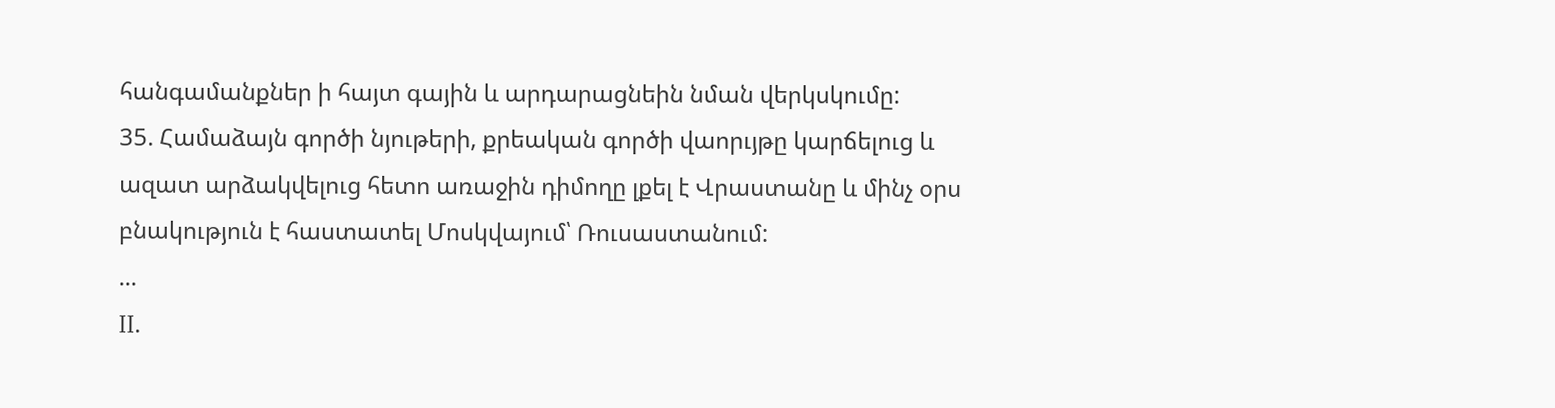հանգամանքներ ի հայտ գային և արդարացնեին նման վերկսկումը:
35. Համաձայն գործի նյութերի, քրեական գործի վաորւյթը կարճելուց և ազատ արձակվելուց հետո առաջին դիմողը լքել է Վրաստանը և մինչ օրս բնակություն է հաստատել Մոսկվայում՝ Ռուսաստանում:
...
II.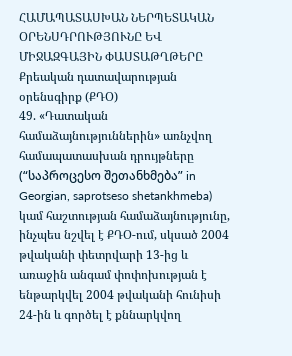ՀԱՄԱՊԱՏԱՍԽԱՆ ՆԵՐՊԵՏԱԿԱՆ ՕՐԵՆՍԴՐՈՒԹՅՈՒՆԸ ԵՎ ՄԻՋԱԶԳԱՅԻՆ ՓԱՍՏԱԹՂԹԵՐԸ
Քրեական դատավարության օրենսգիրք (ՔԴՕ)
49. «Դատական համաձայնություններին» առնչվող համապատասխան դրույթները (“საპროცესო შეთანხმება” in Georgian, saprotseso shetankhmeba) կամ հաշտության համաձայնությունը, ինչպես նշվել է ՔԴՕ-ում, սկսած 2004 թվականի փետրվարի 13-ից և առաջին անգամ փոփոխության է ենթարկվել 2004 թվականի հունիսի 24-ին և գործել է քննարկվող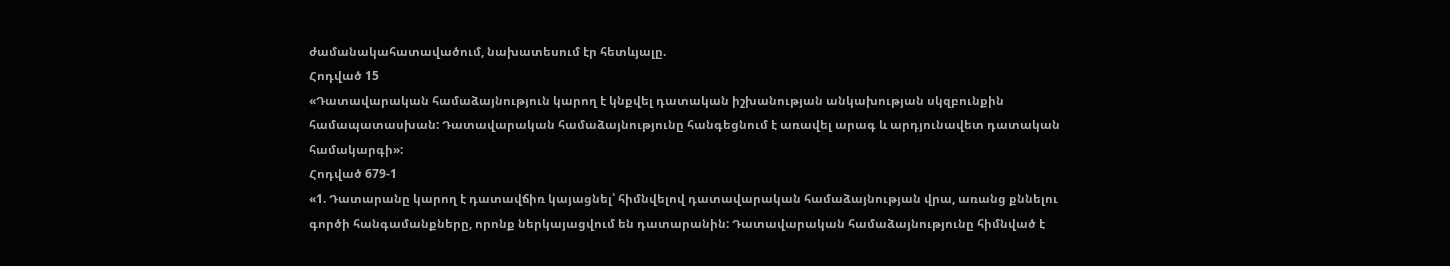ժամանակահատավածում, նախատեսում էր հետևյալը.
Հոդված 15
«Դատավարական համաձայնություն կարող է կնքվել դատական իշխանության անկախության սկզբունքին համապատասխան: Դատավարական համաձայնությունը հանգեցնում է առավել արագ և արդյունավետ դատական համակարգի»:
Հոդված 679-1
«1. Դատարանը կարող է դատավճիռ կայացնել՝ հիմնվելով դատավարական համաձայնության վրա, առանց քննելու գործի հանգամանքները, որոնք ներկայացվում են դատարանին: Դատավարական համաձայնությունը հիմնված է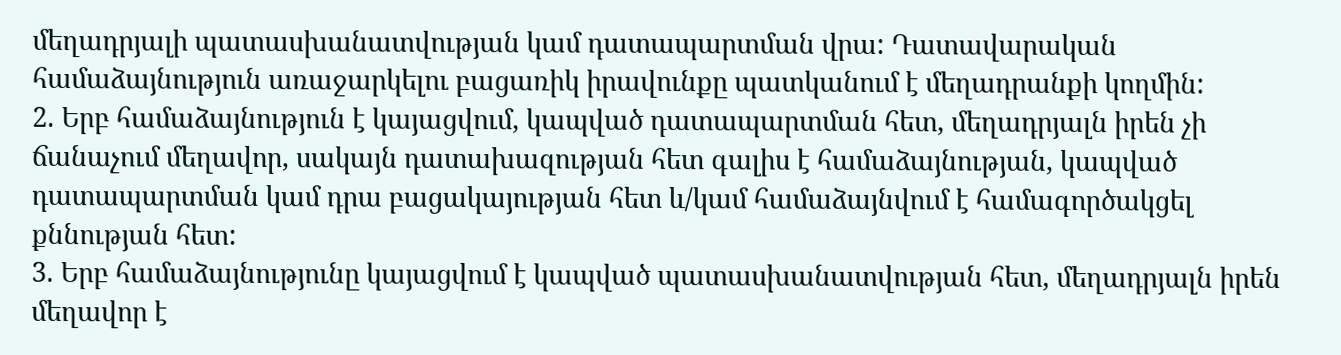մեղադրյալի պատասխանատվության կամ դատապարտման վրա: Դատավարական համաձայնություն առաջարկելու բացառիկ իրավունքը պատկանում է մեղադրանքի կողմին:
2. Երբ համաձայնություն է կայացվում, կապված դատապարտման հետ, մեղադրյալն իրեն չի ճանաչում մեղավոր, սակայն դատախազության հետ գալիս է համաձայնության, կապված դատապարտման կամ դրա բացակայության հետ և/կամ համաձայնվում է համագործակցել քննության հետ:
3. Երբ համաձայնությունը կայացվում է կապված պատասխանատվության հետ, մեղադրյալն իրեն մեղավոր է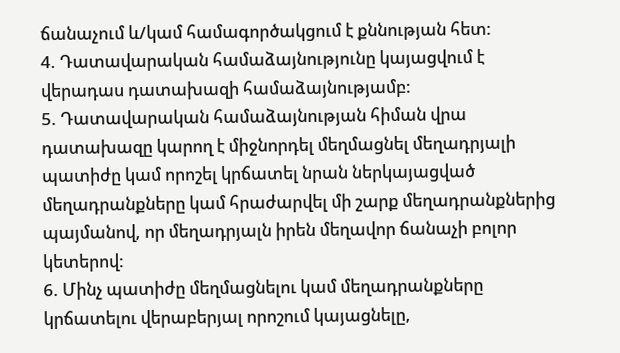ճանաչում և/կամ համագործակցում է քննության հետ:
4. Դատավարական համաձայնությունը կայացվում է վերադաս դատախազի համաձայնությամբ:
5. Դատավարական համաձայնության հիման վրա դատախազը կարող է միջնորդել մեղմացնել մեղադրյալի պատիժը կամ որոշել կրճատել նրան ներկայացված մեղադրանքները կամ հրաժարվել մի շարք մեղադրանքներից պայմանով, որ մեղադրյալն իրեն մեղավոր ճանաչի բոլոր կետերով:
6. Մինչ պատիժը մեղմացնելու կամ մեղադրանքները կրճատելու վերաբերյալ որոշում կայացնելը,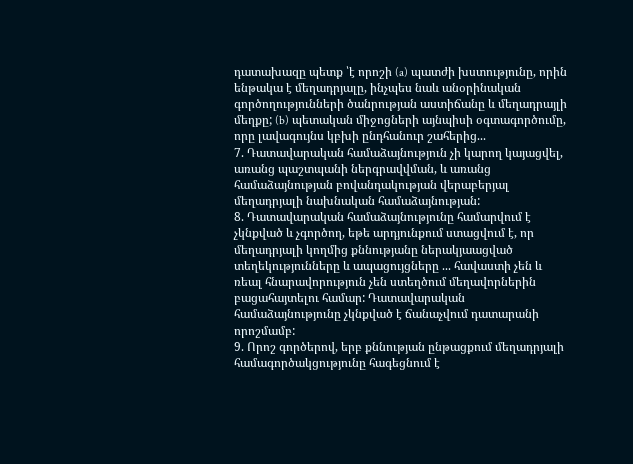դատախազը պետք ՝է որոշի (a) պատժի խստությունը, որին ենթակա է մեղադրյալը, ինչպես նաև անօրինական գործողությունների ծանրության աստիճանը և մեղադրայլի մեղքը; (b) պետական միջոցների այնպիսի օգտագործումը, որը լավագույնս կբխի ընդհանուր շահերից...
7. Դատավարական համաձայնություն չի կարող կայացվել, առանց պաշտպանի ներգրավվման, և առանց համաձայնության բովանդակության վերաբերյալ մեղադրյալի նախնական համաձայնության:
8. Դատավարական համաձայնությունը համարվում է չկնքված և չգործող, եթե արդյունքում ստացվում է, որ մեղադրյալի կողմից քննությանը ներակյաացված տեղեկությունները և ապացույցները ... հավաստի չեն և ռեալ հնարավորություն չեն ստեղծում մեղավորներին բացահայտելու համար: Դատավարական համաձայնությունը չկնքված է ճանաչվում դատարանի որոշմամբ:
9. Որոշ գործերով, երբ քննության ընթացքում մեղադրյալի համագործակցությունը հագեցնում է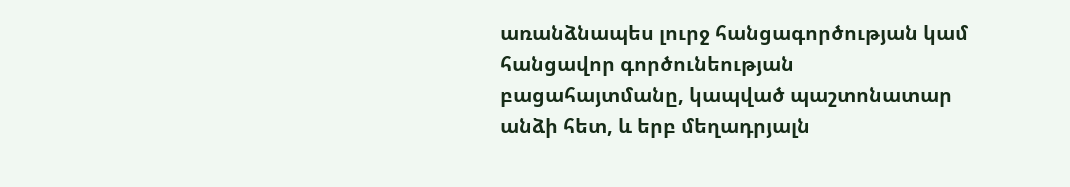առանձնապես լուրջ հանցագործության կամ հանցավոր գործունեության բացահայտմանը, կապված պաշտոնատար անձի հետ, և երբ մեղադրյալն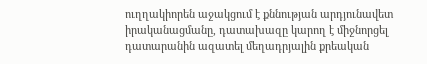ուղղակիորեն աջակցում է քննության արդյունավետ իրականացմանը, դատախազը կարող է միջնորցել դատարանին ազատել մեղադրյալին քրեական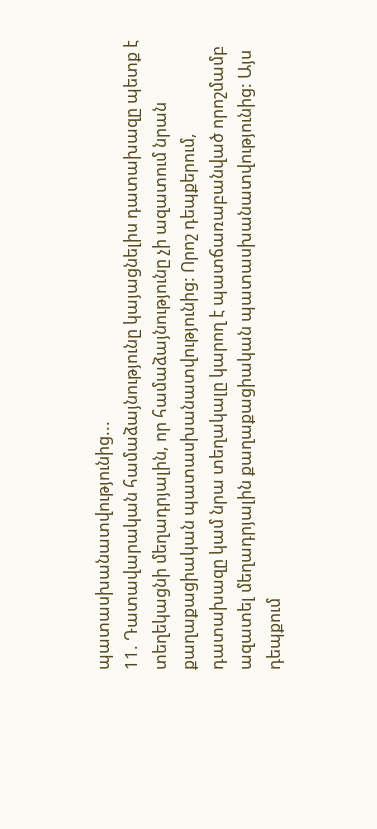պատասխանատվությունից...
11. Դատավարական համաձայնությունը կայացնելիս դատախազը պետք է տեղեկացնի մեղադրյալին, որ համաձայնությունը չի ազատում նրան քաղաքացիական պատասխանատվությունից: Որոշ դեպքերում, դատախազը կամ նրա տեղակալը կարող է պատճառաբանված որոշմամբ ազատել մեղադրյալին քաղաքացիական պատասխանատվությունից: Այս դեպքում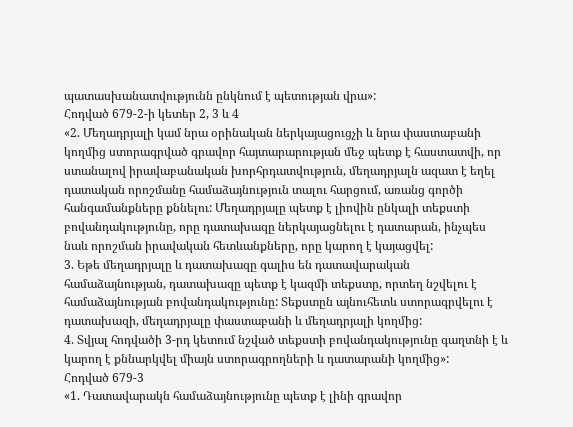պատասխանատվությունն ընկնում է պետության վրա»:
Հոդված 679-2-ի կետեր 2, 3 և 4
«2. Մեղադրյալի կամ նրա օրինական ներկայացուցչի և նրա փաստաբանի կողմից ստորագրված գրավոր հայտարարության մեջ պետք է հաստատվի, որ ստանալով իրավաբանական խորհրդատվություն, մեղադրյալն ազատ է եղել դատական որոշմանը համաձայնություն տալու հարցում, առանց գործի հանգամանքները քննելու: Մեղադրյալը պետք է լիովին ընկալի տեքստի բովանդակությունը, որը դատախազը ներկայացնելու է դատարան, ինչպես նաև որոշման իրավական հետևանքները, որը կարող է կայացվել:
3. Եթե մեղադրյալը և դատախազը գալիս են դատավարական համաձայնության, դատախազը պետք է կազմի տեքստը, որտեղ նշվելու է համաձայնության բովանդակությունը: Տեքստըն այնուհետև ստորագրվելու է դատախազի, մեղադրյալը փաստաբանի և մեղադրյալի կողմից:
4. Տվյալ հոդվածի 3-րդ կետում նշված տեքստի բովանդակությունը գաղտնի է և կարող է քննարկվել միայն ստորագրողների և դատարանի կողմից»:
Հոդված 679-3
«1. Դատավարակն համաձայնությունը պետք է լինի գրավոր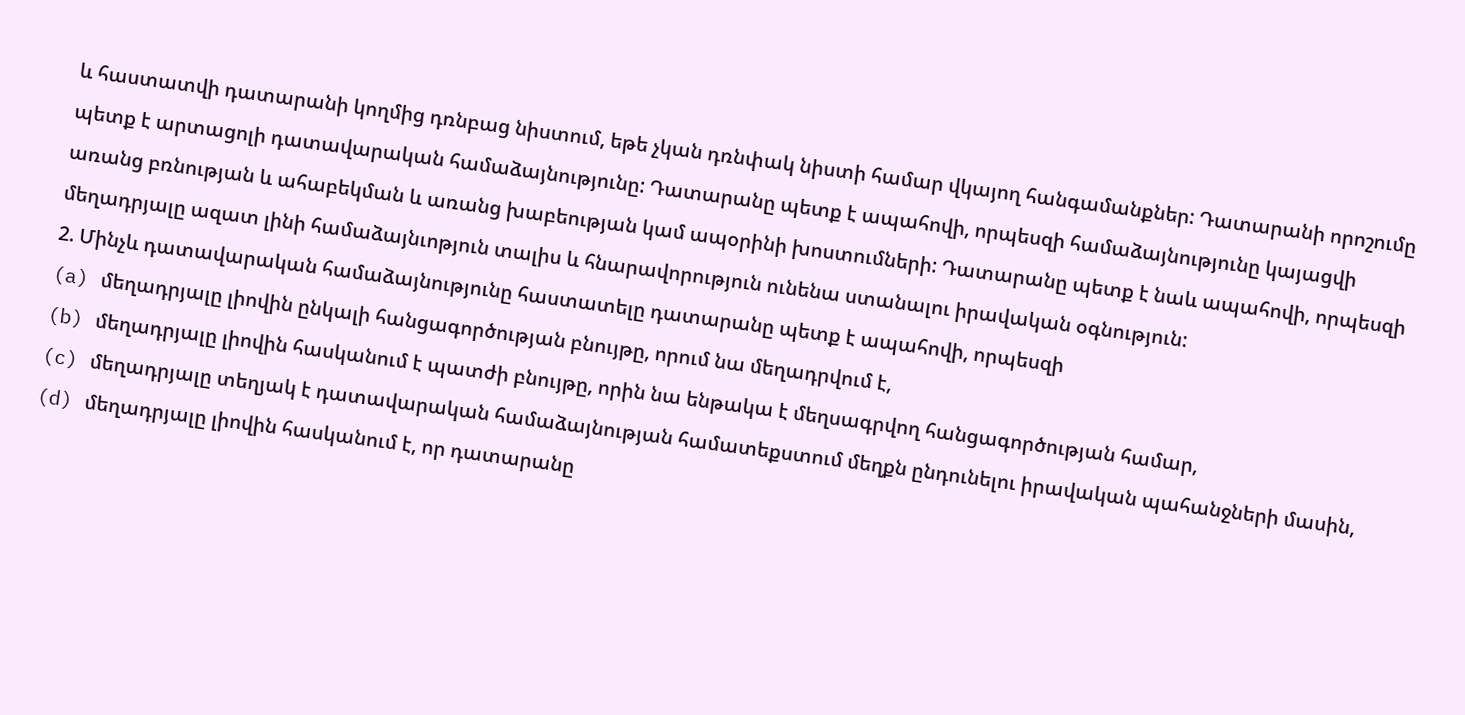և հաստատվի դատարանի կողմից դռնբաց նիստում, եթե չկան դռնփակ նիստի համար վկայող հանգամանքներ: Դատարանի որոշումը պետք է արտացոլի դատավարական համաձայնությունը: Դատարանը պետք է ապահովի, որպեսզի համաձայնությունը կայացվի առանց բռնության և ահաբեկման և առանց խաբեության կամ ապօրինի խոստումների: Դատարանը պետք է նաև ապահովի, որպեսզի մեղադրյալը ազատ լինի համաձայնւոթյուն տալիս և հնարավորություն ունենա ստանալու իրավական օգնություն:
2. Մինչև դատավարական համաձայնությունը հաստատելը դատարանը պետք է ապահովի, որպեսզի
(a) մեղադրյալը լիովին ընկալի հանցագործության բնույթը, որում նա մեղադրվում է,
(b) մեղադրյալը լիովին հասկանում է պատժի բնույթը, որին նա ենթակա է մեղսագրվող հանցագործության համար,
(c) մեղադրյալը տեղյակ է դատավարական համաձայնության համատեքստում մեղքն ընդունելու իրավական պահանջների մասին,
(d) մեղադրյալը լիովին հասկանում է, որ դատարանը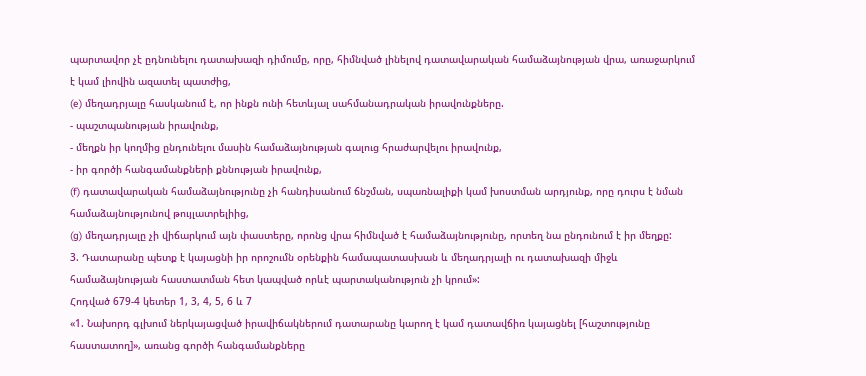պարտավոր չէ ըդնունելու դատախազի դիմումը, որը, հիմնված լինելով դատավարական համաձայնության վրա, առաջարկում է կամ լիովին ազատել պատժից,
(e) մեղադրյալը հասկանում է, որ ինքն ունի հետևյալ սահմանադրական իրավունքները.
- պաշտպանության իրավունք,
- մեղքն իր կողմից ընդունելու մասին համաձայնության գալուց հրաժարվելու իրավունք,
- իր գործի հանգամանքների քննության իրավունք,
(f) դատավարական համաձայնությունը չի հանդիսանում ճնշման, սպառնալիքի կամ խոստման արդյունք, որը դուրս է նման համաձայնությունով թույլատրելիից,
(g) մեղադրյալը չի վիճարկում այն փաստերը, որոնց վրա հիմնված է համաձայնությունը, որտեղ նա ընդունում է իր մեղքը:
3. Դատարանը պետք է կայացնի իր որոշումն օրենքին համապատասխան և մեղադրյալի ու դատախազի միջև համաձայնության հաստատման հետ կապված որևէ պարտականություն չի կրում»:
Հոդված 679-4 կետեր 1, 3, 4, 5, 6 և 7
«1. Նախորդ գլխում ներկայացված իրավիճակներում դատարանը կարող է կամ դատավճիռ կայացնել [հաշտությունը հաստատող]», առանց գործի հանգամանքները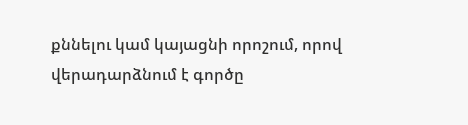քննելու կամ կայացնի որոշում, որով վերադարձնում է գործը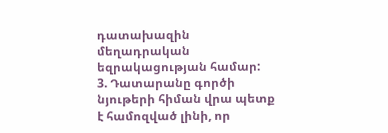դատախազին մեղադրական եզրակացության համար:
3. Դատարանը գործի նյութերի հիման վրա պետք է համոզված լինի, որ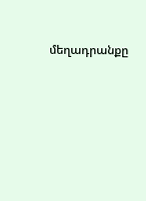մեղադրանքը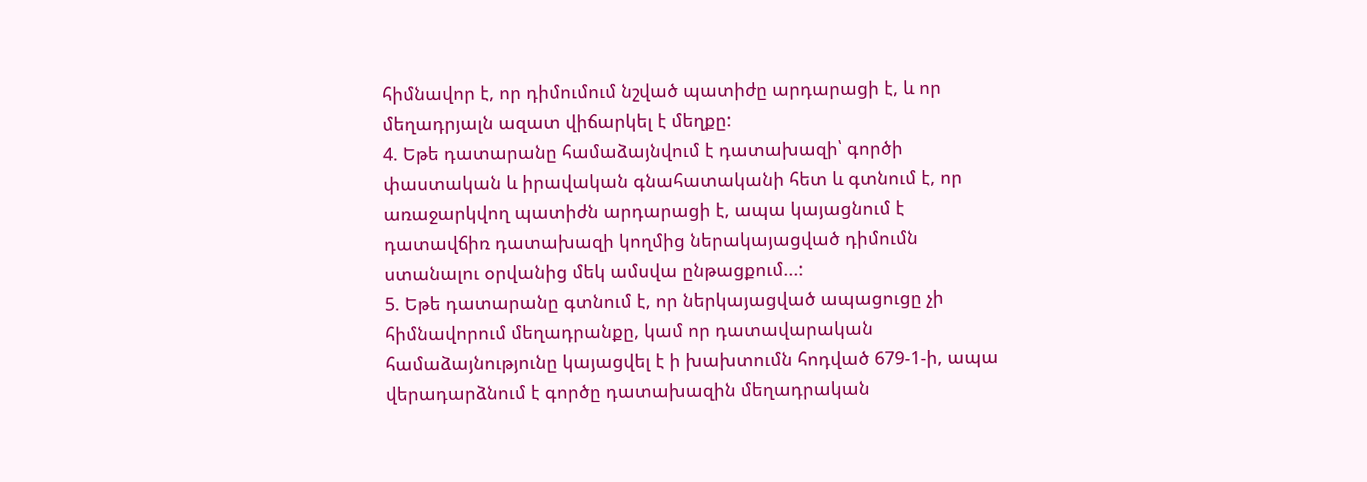հիմնավոր է, որ դիմումում նշված պատիժը արդարացի է, և որ մեղադրյալն ազատ վիճարկել է մեղքը:
4. Եթե դատարանը համաձայնվում է դատախազի՝ գործի փաստական և իրավական գնահատականի հետ և գտնում է, որ առաջարկվող պատիժն արդարացի է, ապա կայացնում է դատավճիռ դատախազի կողմից ներակայացված դիմումն ստանալու օրվանից մեկ ամսվա ընթացքում...:
5. Եթե դատարանը գտնում է, որ ներկայացված ապացուցը չի հիմնավորում մեղադրանքը, կամ որ դատավարական համաձայնությունը կայացվել է ի խախտումն հոդված 679-1-ի, ապա վերադարձնում է գործը դատախազին մեղադրական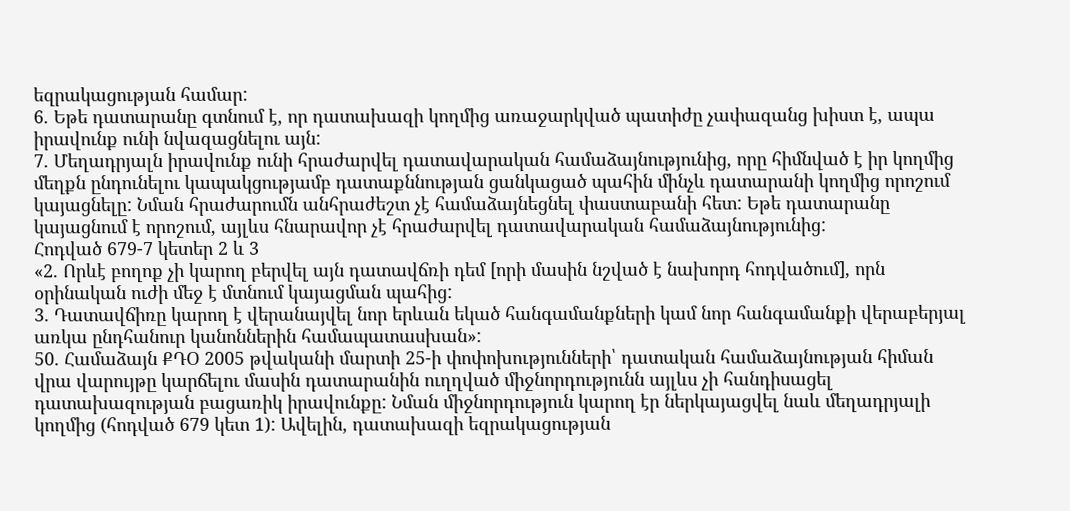եզրակացության համար:
6. Եթե դատարանը գտնում է, որ դատախազի կողմից առաջարկված պատիժը չափազանց խիստ է, ապա իրավունք ունի նվազացնելու այն:
7. Մեղադրյալն իրավունք ունի հրաժարվել դատավարական համաձայնությունից, որը հիմնված է իր կողմից մեղքն ընդունելու կապակցությամբ դատաքննության ցանկացած պահին մինչև դատարանի կողմից որոշում կայացնելը: Նման հրաժարումն անհրաժեշտ չէ համաձայնեցնել փաստաբանի հետ: Եթե դատարանը կայացնում է որոշում, այլևս հնարավոր չէ հրաժարվել դատավարական համաձայնությունից:
Հոդված 679-7 կետեր 2 և 3
«2. Որևէ բողոք չի կարող բերվել այն դատավճռի դեմ [որի մասին նշված է նախորդ հոդվածում], որն օրինական ուժի մեջ է մտնում կայացման պահից:
3. Դատավճիռը կարող է վերանայվել նոր երևան եկած հանգամանքների կամ նոր հանգամանքի վերաբերյալ առկա ընդհանուր կանոններին համապատասխան»:
50. Համաձայն ՔԴՕ 2005 թվականի մարտի 25-ի փոփոխությունների՝ դատական համաձայնության հիման վրա վարույթը կարճելու մասին դատարանին ուղղված միջնորդությունն այլևս չի հանդիսացել դատախազության բացառիկ իրավունքը: Նման միջնորդություն կարող էր ներկայացվել նաև մեղադրյալի կողմից (հոդված 679 կետ 1): Ավելին, դատախազի եզրակացության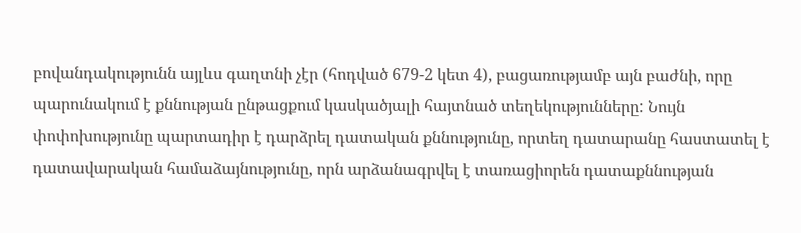բովանդակությունն այլևս գաղտնի չէր (հոդված 679-2 կետ 4), բացառությամբ այն բաժնի, որը պարունակում է քննության ընթացքում կասկածյալի հայտնած տեղեկությունները: Նույն փոփոխությունը պարտադիր է դարձրել դատական քննությունը, որտեղ դատարանը հաստատել է դատավարական համաձայնությունը, որն արձանագրվել է տառացիորեն դատաքննության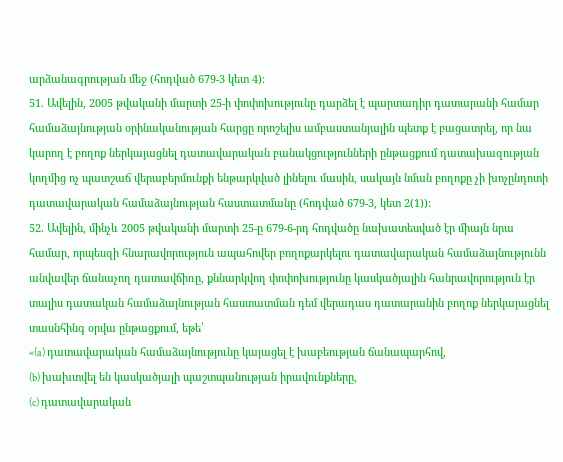արձանագրության մեջ (հոդված 679-3 կետ 4):
51. Ավելին, 2005 թվականի մարտի 25-ի փոփոխությունը դարձել է պարտադիր դատարանի համար համաձայնության օրինականության հարցը որոշելիս ամբաստանյալին պետք է բացատրել, որ նա կարող է բողոք ներկայացնել դատավարական բանակցությունների ընթացքում դատախազության կողմից ոչ պատշաճ վերաբերմունքի ենթարկված լինելու մասին, սակայն նման բողոքը չի խոչընդոտի դատավարական համաձայնության հաստատմանը (հոդված 679-3, կետ 2(1)):
52. Ավելին, մինչև 2005 թվականի մարտի 25-ը 679-6-րդ հոդվածը նախատեսված էր միայն նրա համար, որպեսզի հնարավորություն ապահովեր բողոքարկելու դատավարական համաձայնությունն անվավեր ճանաչող դատավճիռը, քննարկվող փոփոխությունը կասկածյալին հանրավորություն էր տալիս դատական համաձայնության հաստատման դեմ վերադաս դատարանին բողոք ներկայացնել տասնհինգ օրվա ընթացքում, եթե՝
«(a) դատավարական համաձայնությունը կայացել է խաբեության ճանապարհով,
(b) խախտվել են կասկածյալի պաշտպանության իրավունքները,
(c) դատավարական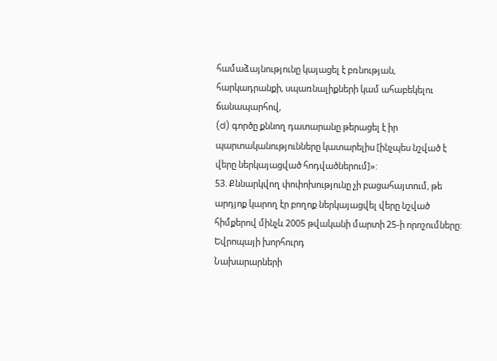համաձայնությունը կայացել է բռնության, հարկադրանքի, սպառնալիքների կամ ահաբեկելու ճանապարհով,
(d) գործը քննող դատարանը թերացել է իր պարտականությունները կատարելիս [ինչպես նշված է վերը ներկայացված հոդվածներում]»:
53. Քննարկվող փոփոխությունը չի բացահայտում, թե արդյոք կարող էր բողոք ներկայացվել վերը նշված հիմքերով մինչև 2005 թվականի մարտի 25-ի որոշումները:
Եվրոպայի խորհուրդ
Նախարարների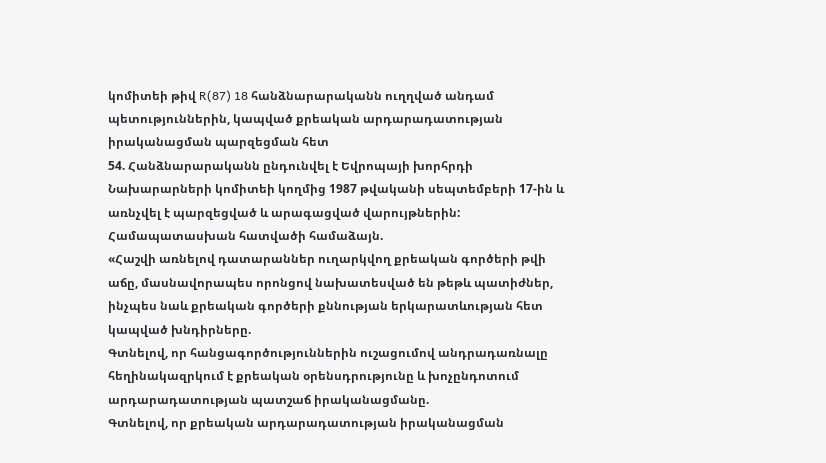կոմիտեի թիվ R(87) 18 հանձնարարականն ուղղված անդամ պետություններին, կապված քրեական արդարադատության իրականացման պարզեցման հետ
54. Հանձնարարականն ընդունվել է Եվրոպայի խորհրդի Նախարարների կոմիտեի կողմից 1987 թվականի սեպտեմբերի 17-ին և առնչվել է պարզեցված և արագացված վարույթներին: Համապատասխան հատվածի համաձայն.
«Հաշվի առնելով դատարաններ ուղարկվող քրեական գործերի թվի աճը, մասնավորապես որոնցով նախատեսված են թեթև պատիժներ, ինչպես նաև քրեական գործերի քննության երկարատևության հետ կապված խնդիրները.
Գտնելով, որ հանցագործություններին ուշացումով անդրադառնալը հեղինակազրկում է քրեական օրենսդրությունը և խոչընդոտում արդարադատության պատշաճ իրականացմանը.
Գտնելով, որ քրեական արդարադատության իրականացման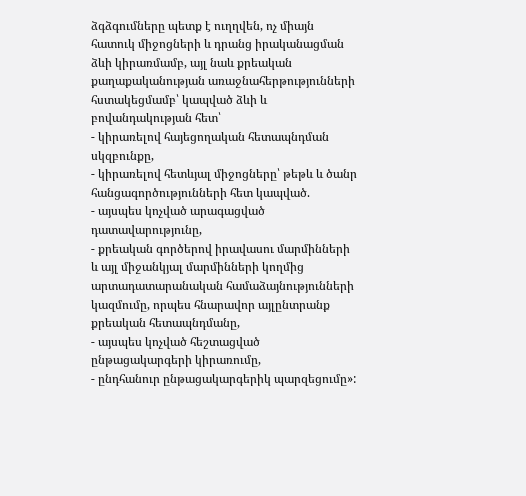ձգձգումները պետք է ուղղվեն, ոչ միայն հատուկ միջոցների և դրանց իրականացման ձևի կիրառմամբ, այլ նաև քրեական քաղաքականության առաջնահերթությունների հստակեցմամբ՝ կապված ձևի և բովանդակության հետ՝
- կիրառելով հայեցողական հետապնդման սկզբունքը,
- կիրառելով հետևյալ միջոցները՝ թեթև և ծանր հանցագործությունների հետ կապված.
- այսպես կոչված արագացված դատավարությունը,
- քրեական գործերով իրավասու մարմինների և այլ միջանկյալ մարմինների կողմից արտադատարանական համաձայնությունների կազմումը, որպես հնարավոր այլընտրանք քրեական հետապնդմանը,
- այսպես կոչված հեշտացված ընթացակարգերի կիրառումը,
- ընդհանուր ընթացակարգերիկ պարզեցումը»: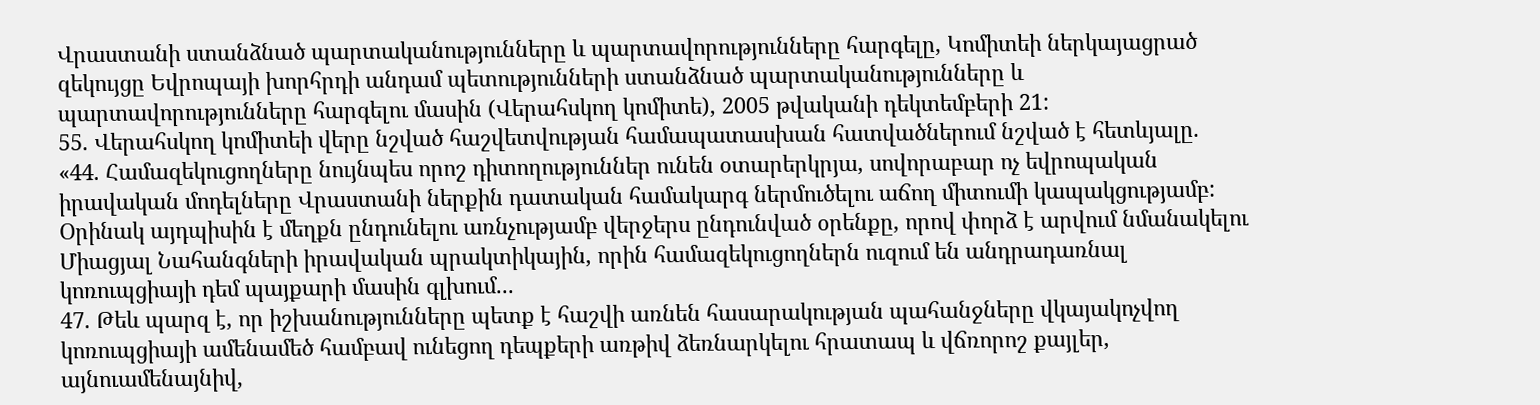Վրաստանի ստանձնած պարտականությունները և պարտավորությունները հարգելը, Կոմիտեի ներկայացրած զեկույցը Եվրոպայի խորհրդի անդամ պետությունների ստանձնած պարտականությունները և պարտավորությունները հարգելու մասին (Վերահսկող կոմիտե), 2005 թվականի դեկտեմբերի 21:
55. Վերահսկող կոմիտեի վերը նշված հաշվետվության համապատասխան հատվածներում նշված է հետևյալը.
«44. Համազեկուցողները նույնպես որոշ դիտողություններ ունեն օտարերկրյա, սովորաբար ոչ եվրոպական իրավական մոդելները Վրաստանի ներքին դատական համակարգ ներմուծելու աճող միտումի կապակցությամբ: Օրինակ այդպիսին է մեղքն ընդունելու առնչությամբ վերջերս ընդունված օրենքը, որով փորձ է արվում նմանակելու Միացյալ Նահանգների իրավական պրակտիկային, որին համազեկուցողներն ուզում են անդրադառնալ կոռուպցիայի դեմ պայքարի մասին գլխում...
47. Թեև պարզ է, որ իշխանությունները պետք է հաշվի առնեն հասարակության պահանջները վկայակոչվող կոռուպցիայի ամենամեծ համբավ ունեցող դեպքերի առթիվ ձեռնարկելու հրատապ և վճռորոշ քայլեր, այնուամենայնիվ,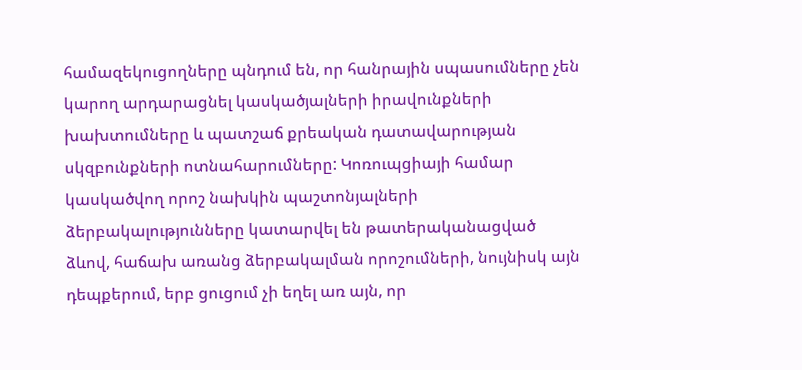համազեկուցողները պնդում են, որ հանրային սպասումները չեն կարող արդարացնել կասկածյալների իրավունքների խախտումները և պատշաճ քրեական դատավարության սկզբունքների ոտնահարումները: Կոռուպցիայի համար կասկածվող որոշ նախկին պաշտոնյալների ձերբակալությունները կատարվել են թատերականացված ձևով, հաճախ առանց ձերբակալման որոշումների, նույնիսկ այն դեպքերում, երբ ցուցում չի եղել առ այն, որ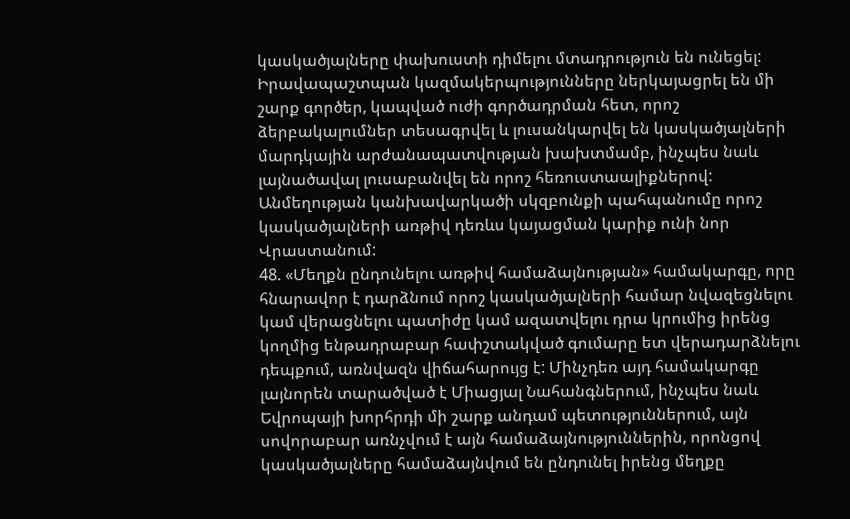կասկածյալները փախուստի դիմելու մտադրություն են ունեցել: Իրավապաշտպան կազմակերպությունները ներկայացրել են մի շարք գործեր, կապված ուժի գործադրման հետ, որոշ ձերբակալումներ տեսագրվել և լուսանկարվել են կասկածյալների մարդկային արժանապատվության խախտմամբ, ինչպես նաև լայնածավալ լուսաբանվել են որոշ հեռուստաալիքներով: Անմեղության կանխավարկածի սկզբունքի պահպանումը որոշ կասկածյալների առթիվ դեռևս կայացման կարիք ունի նոր Վրաստանում:
48. «Մեղքն ընդունելու առթիվ համաձայնության» համակարգը, որը հնարավոր է դարձնում որոշ կասկածյալների համար նվազեցնելու կամ վերացնելու պատիժը կամ ազատվելու դրա կրումից իրենց կողմից ենթադրաբար հափշտակված գումարը ետ վերադարձնելու դեպքում, առնվազն վիճահարույց է: Մինչդեռ այդ համակարգը լայնորեն տարածված է Միացյալ Նահանգներում, ինչպես նաև Եվրոպայի խորհրդի մի շարք անդամ պետություններում, այն սովորաբար առնչվում է այն համաձայնություններին, որոնցով կասկածյալները համաձայնվում են ընդունել իրենց մեղքը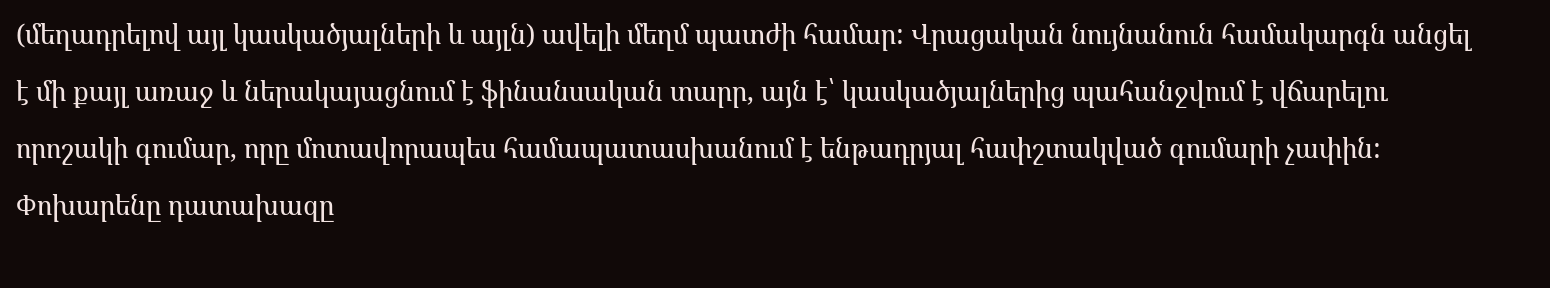(մեղադրելով այլ կասկածյալների և այլն) ավելի մեղմ պատժի համար: Վրացական նույնանուն համակարգն անցել է մի քայլ առաջ և ներակայացնում է ֆինանսական տարր, այն է՝ կասկածյալներից պահանջվում է վճարելու որոշակի գումար, որը մոտավորապես համապատասխանում է ենթադրյալ հափշտակված գումարի չափին: Փոխարենը դատախազը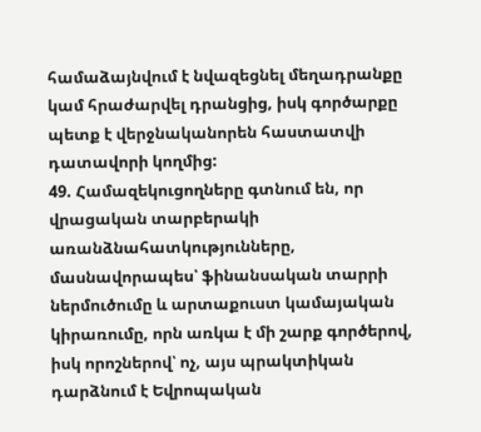համաձայնվում է նվազեցնել մեղադրանքը կամ հրաժարվել դրանցից, իսկ գործարքը պետք է վերջնականորեն հաստատվի դատավորի կողմից:
49. Համազեկուցողները գտնում են, որ վրացական տարբերակի առանձնահատկությունները, մասնավորապես՝ ֆինանսական տարրի ներմուծումը և արտաքուստ կամայական կիրառումը, որն առկա է մի շարք գործերով, իսկ որոշներով՝ ոչ, այս պրակտիկան դարձնում է Եվրոպական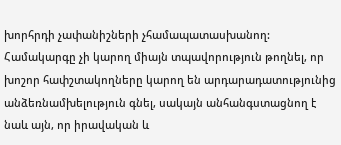խորհրդի չափանիշների չհամապատասխանող: Համակարգը չի կարող միայն տպավորություն թողնել, որ խոշոր հափշտակողները կարող են արդարադատությունից անձեռնամխելություն գնել, սակայն անհանգստացնող է նաև այն, որ իրավական և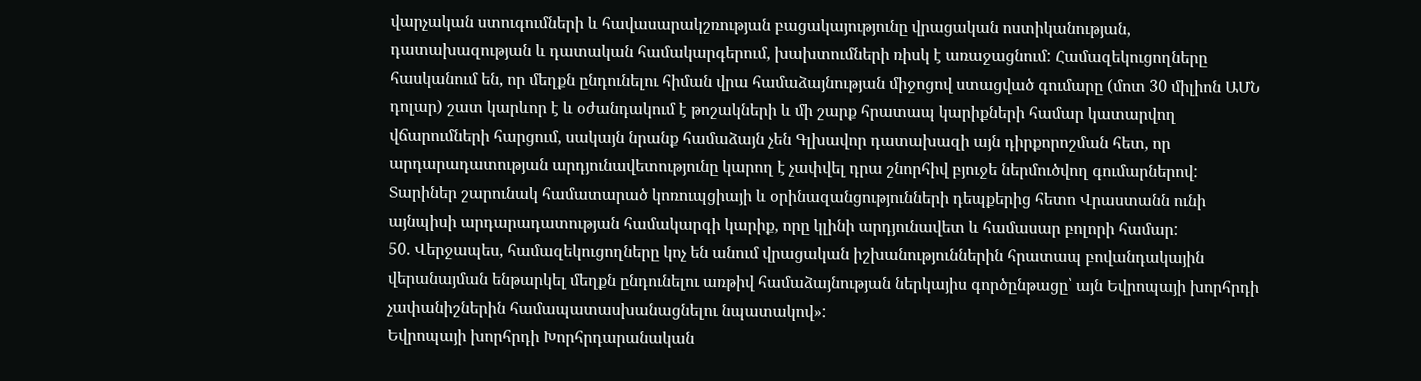վարչական ստուգումների և հավասարակշռության բացակայությունը վրացական ոստիկանության, դատախազության և դատական համակարգերում, խախտումների ռիսկ է առաջացնում: Համազեկուցողները հասկանում են, որ մեղքն ընդունելու հիման վրա համաձայնության միջոցով ստացված գումարը (մոտ 30 միլիոն ԱՄՆ դոլար) շատ կարևոր է և օժանդակում է թոշակների և մի շարք հրատապ կարիքների համար կատարվող վճարումների հարցում, սակայն նրանք համաձայն չեն Գլխավոր դատախազի այն դիրքորոշման հետ, որ արդարադատության արդյունավետությունը կարող է չափվել դրա շնորհիվ բյուջե ներմուծվող գումարներով: Տարիներ շարունակ համատարած կոռուպցիայի և օրինազանցությունների դեպքերից հետո Վրաստանն ունի այնպիսի արդարադատության համակարգի կարիք, որը կլինի արդյունավետ և համասար բոլորի համար:
50. Վերջապես, համազեկուցողները կոչ են անում վրացական իշխանություններին հրատապ բովանդակային վերանայման ենթարկել մեղքն ընդունելու առթիվ համաձայնության ներկայիս գործընթացը՝ այն Եվրոպայի խորհրդի չափանիշներին համապատասխանացնելու նպատակով»:
Եվրոպայի խորհրդի Խորհրդարանական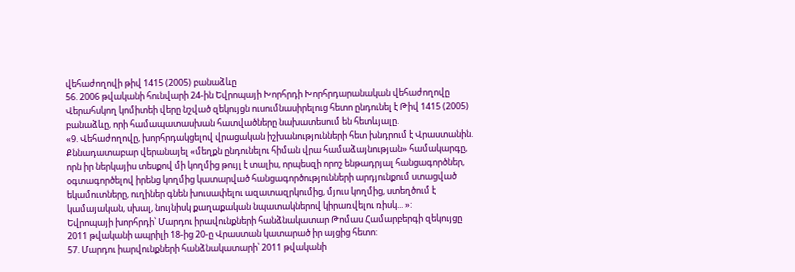վեհաժողովի թիվ 1415 (2005) բանաձևը
56. 2006 թվականի հունվարի 24-ին Եվրոպայի Խորհրդի Խորհրդարանական վեհաժողովը Վերահսկող կոմիտեի վերը նշված զեկույցն ուսումնասիրելուց հետո ընդունել է Թիվ 1415 (2005) բանաձևը, որի համապատասխան հատվածները նախատեսում են հետևյալը.
«9. Վեհաժողովը, խորհրդակցելով վրացական իշխանությունների հետ խնդրում է Վրաստանին.
Քննադատաբար վերանայել «մեղքն ընդունելու հիման վրա համաձայնության» համակարգը, որն իր ներկայիս տեսքով մի կողմից թույլ է տալիս, որպեսզի որոշ ենթադրյալ հանցագործներ, օգտագործելով իրենց կողմից կատարված հանցագործությունների արդյունքում ստացված եկամուտները, ուղիներ գնեն խուսափելու ազատազրկումից, մյուս կողմից, ստեղծում է կամայական, սխալ, նույնիսկ քաղաքական նպատակներով կիրառվելու ռիսկ... »:
Եվրոպայի խորհրդի՝ Մարդու իրավունքների հանձնակատար Թոմաս Համարբերգի զեկույցը 2011 թվականի ապրիլի 18-ից 20-ը Վրաստան կատարած իր այցից հետո:
57. Մարդու իարվունքների հանձնակատարի՝ 2011 թվականի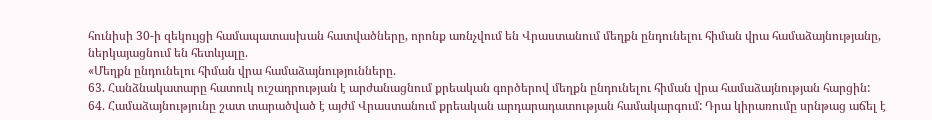հունիսի 30-ի զեկույցի համապատասխան հատվածները, որոնք առնչվում են Վրաստանում մեղքն ընդունելու հիման վրա համաձայնությանը, ներկայացնում են հետևյալը.
«Մեղքն ընդունելու հիման վրա համաձայնությունները.
63. Հանձնակատարը հատուկ ուշադրության է արժանացնում քրեական գործերով մեղքն ընդունելու հիման վրա համաձայնության հարցին:
64. Համաձայնությունը շատ տարածված է այժմ Վրաստանում քրեական արդարադատության համակարգում: Դրա կիրառումը սրնթաց աճել է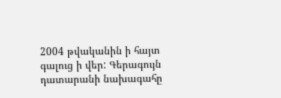2004 թվականին ի հայտ գալուց ի վեր: Գերագույն դատարանի նախագահը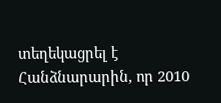տեղեկացրել է Հանձնարարին, որ 2010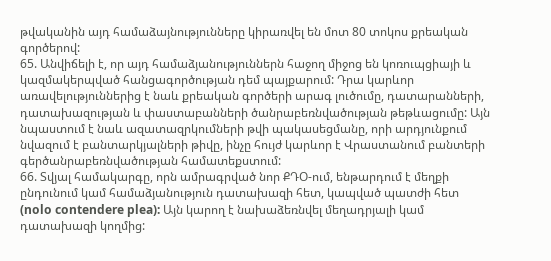թվականին այդ համաձայնությունները կիրառվել են մոտ 80 տոկոս քրեական գործերով:
65. Անվիճելի է, որ այդ համաձյանություններն հաջող միջոց են կոռուպցիայի և կազմակերպված հանցագործության դեմ պայքարում: Դրա կարևոր առավելություններից է նաև քրեական գործերի արագ լուծումը, դատարանների, դատախազության և փաստաբանների ծանրաբեռնվածության թեթևացումը: Այն նպաստում է նաև ազատազրկումների թվի պակասեցմանը, որի արդյունքում նվազում է բանտարկյալների թիվը, ինչը հույժ կարևոր է Վրաստանում բանտերի գերծանրաբեռնվածության համատեքստում:
66. Տվյալ համակարգը, որն ամրագրված նոր ՔԴՕ-ում, ենթարդում է մեղքի ընդունում կամ համաձյանություն դատախազի հետ, կապված պատժի հետ (nolo contendere plea): Այն կարող է նախաձեռնվել մեղադրյալի կամ դատախազի կողմից: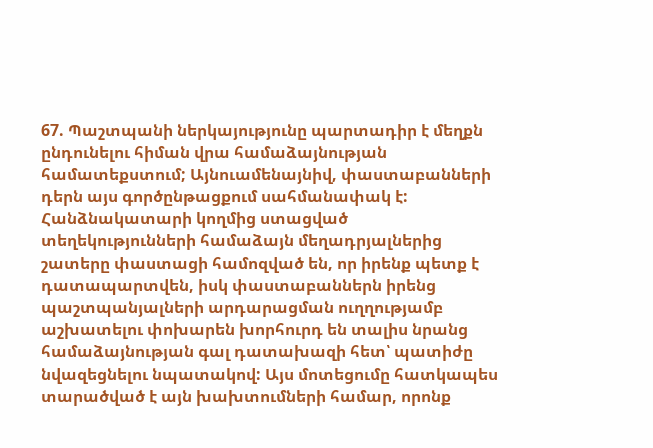67. Պաշտպանի ներկայությունը պարտադիր է մեղքն ընդունելու հիման վրա համաձայնության համատեքստում; Այնուամենայնիվ, փաստաբանների դերն այս գործընթացքում սահմանափակ է: Հանձնակատարի կողմից ստացված տեղեկությունների համաձայն մեղադրյալներից շատերը փաստացի համոզված են, որ իրենք պետք է դատապարտվեն, իսկ փաստաբաններն իրենց պաշտպանյալների արդարացման ուղղությամբ աշխատելու փոխարեն խորհուրդ են տալիս նրանց համաձայնության գալ դատախազի հետ՝ պատիժը նվազեցնելու նպատակով: Այս մոտեցումը հատկապես տարածված է այն խախտումների համար, որոնք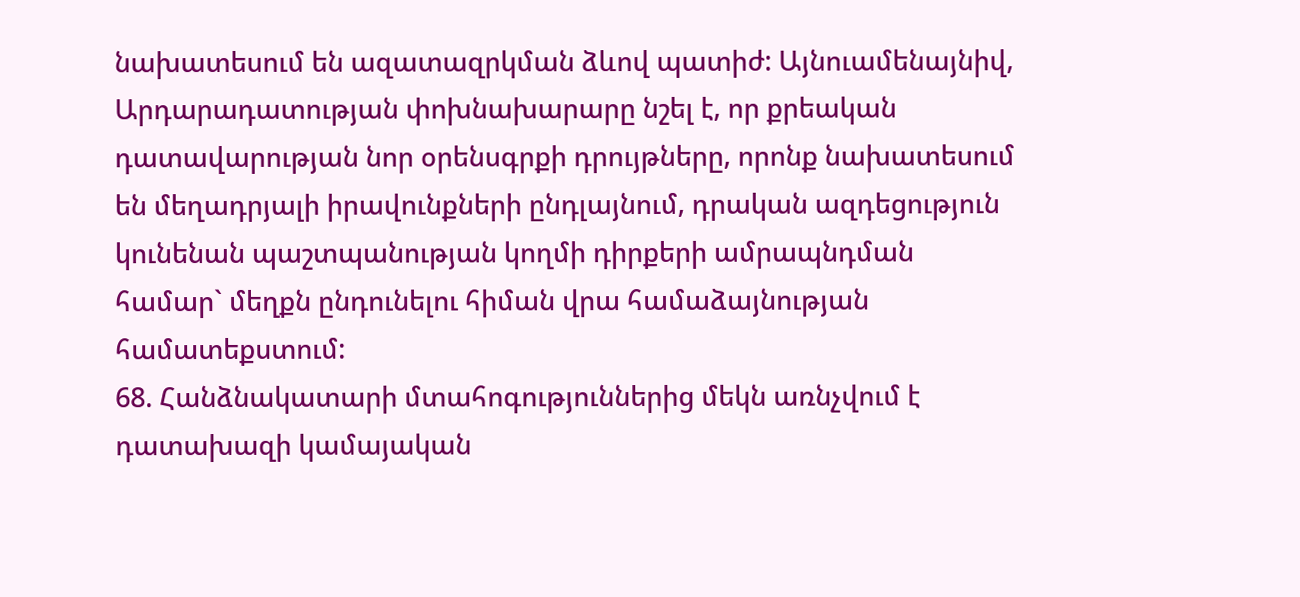նախատեսում են ազատազրկման ձևով պատիժ: Այնուամենայնիվ, Արդարադատության փոխնախարարը նշել է, որ քրեական դատավարության նոր օրենսգրքի դրույթները, որոնք նախատեսում են մեղադրյալի իրավունքների ընդլայնում, դրական ազդեցություն կունենան պաշտպանության կողմի դիրքերի ամրապնդման համար` մեղքն ընդունելու հիման վրա համաձայնության համատեքստում:
68. Հանձնակատարի մտահոգություններից մեկն առնչվում է դատախազի կամայական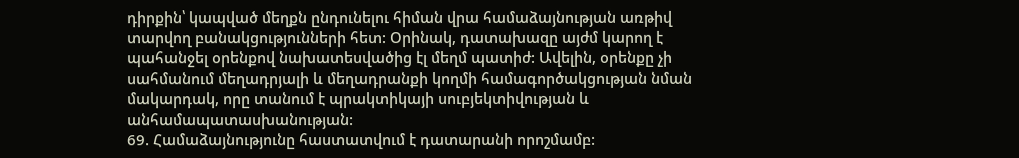դիրքին՝ կապված մեղքն ընդունելու հիման վրա համաձայնության առթիվ տարվող բանակցությունների հետ: Օրինակ, դատախազը այժմ կարող է պահանջել օրենքով նախատեսվածից էլ մեղմ պատիժ: Ավելին, օրենքը չի սահմանում մեղադրյալի և մեղադրանքի կողմի համագործակցության նման մակարդակ, որը տանում է պրակտիկայի սուբյեկտիվության և անհամապատասխանության:
69. Համաձայնությունը հաստատվում է դատարանի որոշմամբ: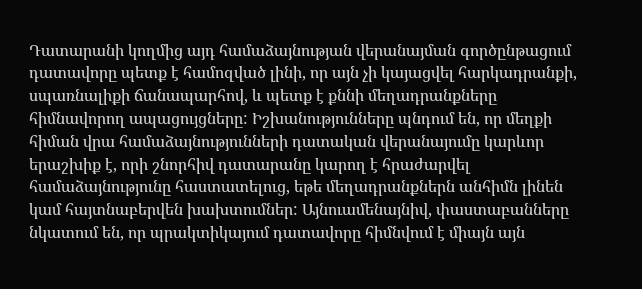Դատարանի կողմից այդ համաձայնության վերանայման գործընթացում դատավորը պետք է համոզված լինի, որ այն չի կայացվել հարկադրանքի, սպառնալիքի ճանապարհով, և պետք է քննի մեղադրանքները հիմնավորող ապացույցները: Իշխանությունները պնդում են, որ մեղքի հիման վրա համաձայնությունների դատական վերանայումը կարևոր երաշխիք է, որի շնորհիվ դատարանը կարող է հրաժարվել համաձայնությունը հաստատելուց, եթե մեղադրանքներն անհիմն լինեն կամ հայտնաբերվեն խախտումներ: Այնուամենայնիվ, փաստաբանները նկատում են, որ պրակտիկայում դատավորը հիմնվում է միայն այն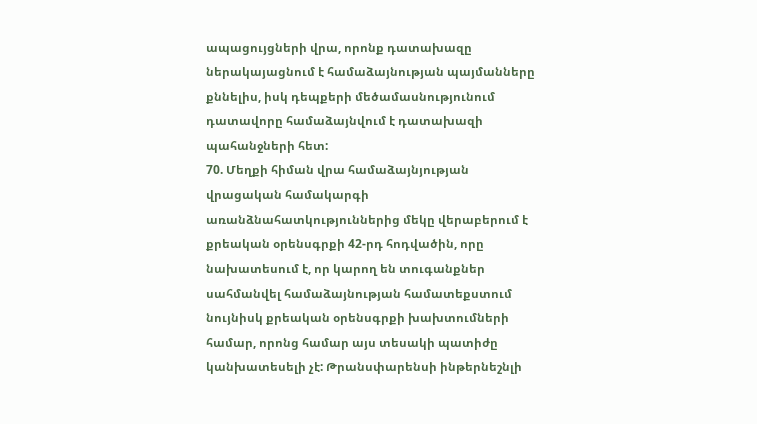ապացույցների վրա, որոնք դատախազը ներակայացնում է համաձայնության պայմանները քննելիս, իսկ դեպքերի մեծամասնությունում դատավորը համաձայնվում է դատախազի պահանջների հետ:
70. Մեղքի հիման վրա համաձայնյության վրացական համակարգի առանձնահատկություններից մեկը վերաբերում է քրեական օրենսգրքի 42-րդ հոդվածին, որը նախատեսում է, որ կարող են տուգանքներ սահմանվել համաձայնության համատեքստում նույնիսկ քրեական օրենսգրքի խախտումների համար, որոնց համար այս տեսակի պատիժը կանխատեսելի չէ: Թրանսփարենսի ինթերնեշնլի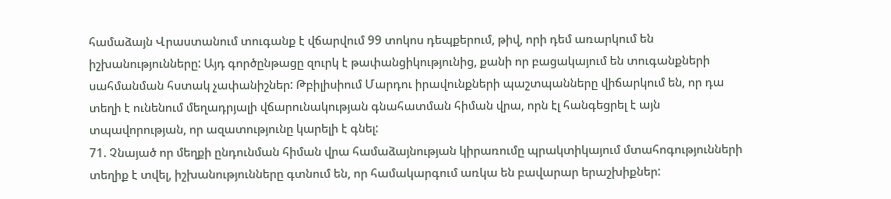համաձայն Վրաստանում տուգանք է վճարվում 99 տոկոս դեպքերում, թիվ, որի դեմ առարկում են իշխանությունները: Այդ գործընթացը զուրկ է թափանցիկությունից, քանի որ բացակայում են տուգանքների սահմանման հստակ չափանիշներ: Թբիլիսիում Մարդու իրավունքների պաշտպանները վիճարկում են, որ դա տեղի է ունենում մեղադրյալի վճարունակության գնահատման հիման վրա, որն էլ հանգեցրել է այն տպավորության, որ ազատությունը կարելի է գնել:
71. Չնայած որ մեղքի ընդունման հիման վրա համաձայնության կիրառումը պրակտիկայում մտահոգությունների տեղիք է տվել, իշխանությունները գտնում են, որ համակարգում առկա են բավարար երաշխիքներ: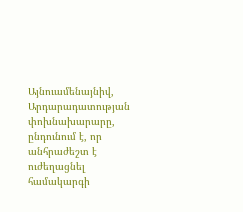Այնուամենայնիվ, Արդարադատության փոխնախարարը, ընդունում է, որ անհրաժեշտ է ուժեղացնել համակարգի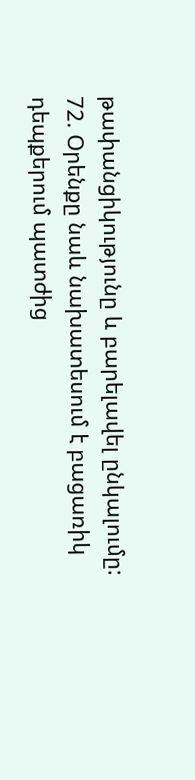թափանցիկությունը և բարելավել ընկալումը:
72. Օրենքը նաև նախատեսում է բացառիկ դեպքերում պատժից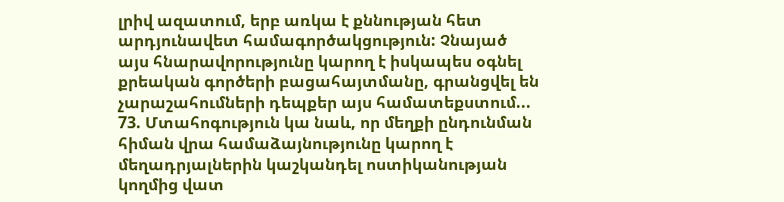լրիվ ազատում, երբ առկա է քննության հետ արդյունավետ համագործակցություն: Չնայած այս հնարավորությունը կարող է իսկապես օգնել քրեական գործերի բացահայտմանը, գրանցվել են չարաշահումների դեպքեր այս համատեքստում...
73. Մտահոգություն կա նաև, որ մեղքի ընդունման հիման վրա համաձայնությունը կարող է մեղադրյալներին կաշկանդել ոստիկանության կողմից վատ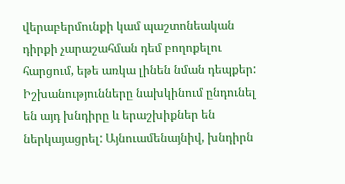վերաբերմունքի կամ պաշտոնեական դիրքի չարաշահման դեմ բողոքելու հարցում, եթե առկա լինեն նման դեպքեր: Իշխանությունները նախկինում ընդունել են այդ խնդիրը և երաշխիքներ են ներկայացրել: Այնուամենայնիվ, խնդիրն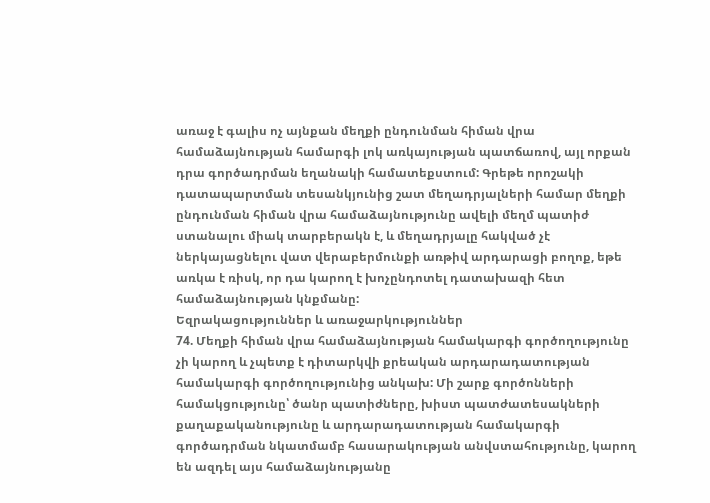առաջ է գալիս ոչ այնքան մեղքի ընդունման հիման վրա համաձայնության համարգի լոկ առկայության պատճառով, այլ որքան դրա գործադրման եղանակի համատեքստում: Գրեթե որոշակի դատապարտման տեսանկյունից շատ մեղադրյալների համար մեղքի ընդունման հիման վրա համաձայնությունը ավելի մեղմ պատիժ ստանալու միակ տարբերակն է, և մեղադրյալը հակված չէ ներկայացնելու վատ վերաբերմունքի առթիվ արդարացի բողոք, եթե առկա է ռիսկ, որ դա կարող է խոչընդոտել դատախազի հետ համաձայնության կնքմանը:
Եզրակացություններ և առաջարկություններ
74. Մեղքի հիման վրա համաձայնության համակարգի գործողությունը չի կարող և չպետք է դիտարկվի քրեական արդարադատության համակարգի գործողությունից անկախ: Մի շարք գործոնների համակցությունը՝ ծանր պատիժները, խիստ պատժատեսակների քաղաքականությունը և արդարադատության համակարգի գործադրման նկատմամբ հասարակության անվստահությունը, կարող են ազդել այս համաձայնությանը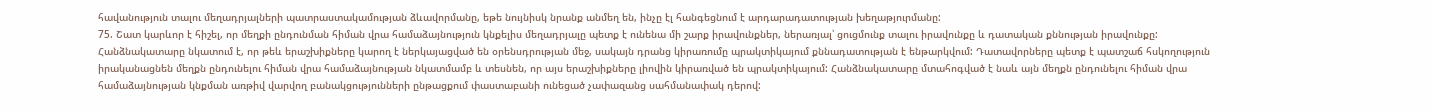հավանություն տալու մեղադրյալների պատրաստակամության ձևավորմանը, եթե նույնիսկ նրանք անմեղ են, ինչը էլ հանգեցնում է արդարադատության խեղաթյուրմանը:
75. Շատ կարևոր է հիշել, որ մեղքի ընդունման հիման վրա համաձայնություն կնքելիս մեղադրյալը պետք է ունենա մի շարք իրավունքներ, ներառյալ՝ ցուցմունք տալու իրավունքը և դատական քննության իրավունքը: Հանձնակատարը նկատում է, որ թեև երաշխիքները կարող է ներկայացված են օրենսդրության մեջ, սակայն դրանց կիրառումը պրակտիկայում քննադատության է ենթարկվում: Դատավորները պետք է պատշաճ հսկողություն իրականացնեն մեղքն ընդունելու հիման վրա համաձայնության նկատմամբ և տեսնեն, որ այս երաշխիքները լիովին կիրառված են պրակտիկայում: Հանձնակատարը մտահոգված է նաև այն մեղքն ընդունելու հիման վրա համաձայնության կնքման առթիվ վարվող բանակցությունների ընթացքում փաստաբանի ունեցած չափազանց սահմանափակ դերով: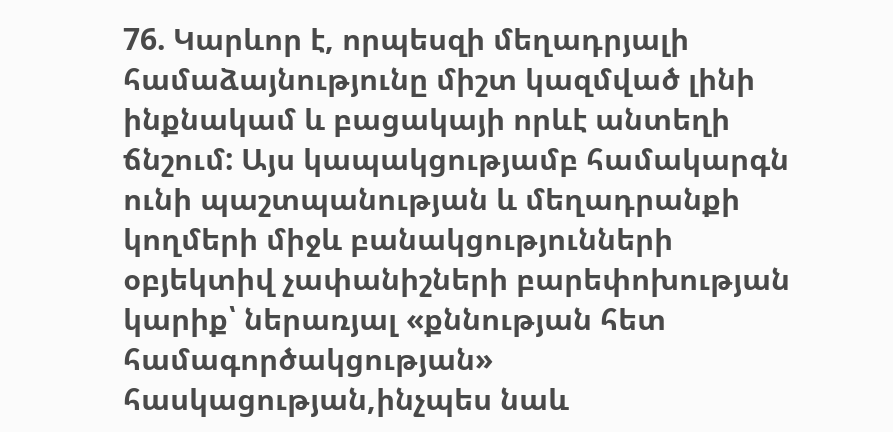76. Կարևոր է, որպեսզի մեղադրյալի համաձայնությունը միշտ կազմված լինի ինքնակամ և բացակայի որևէ անտեղի ճնշում: Այս կապակցությամբ համակարգն ունի պաշտպանության և մեղադրանքի կողմերի միջև բանակցությունների օբյեկտիվ չափանիշների բարեփոխության կարիք՝ ներառյալ «քննության հետ համագործակցության» հասկացության,ինչպես նաև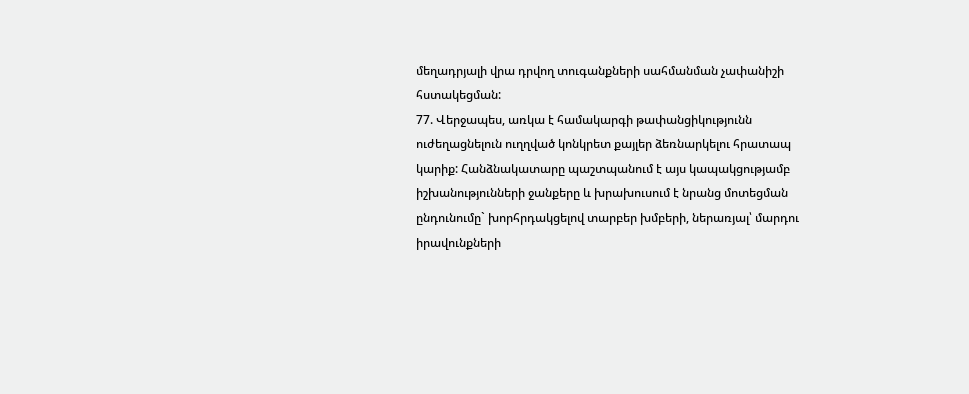մեղադրյալի վրա դրվող տուգանքների սահմանման չափանիշի հստակեցման:
77. Վերջապես, առկա է համակարգի թափանցիկությունն ուժեղացնելուն ուղղված կոնկրետ քայլեր ձեռնարկելու հրատապ կարիք: Հանձնակատարը պաշտպանում է այս կապակցությամբ իշխանությունների ջանքերը և խրախուսում է նրանց մոտեցման ընդունումը` խորհրդակցելով տարբեր խմբերի, ներառյալ՝ մարդու իրավունքների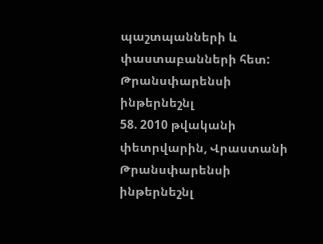պաշտպանների և փաստաբանների հետ:
Թրանսփարենսի ինթերնեշնլ
58. 2010 թվականի փետրվարին, Վրաստանի Թրանսփարենսի ինթերնեշնլ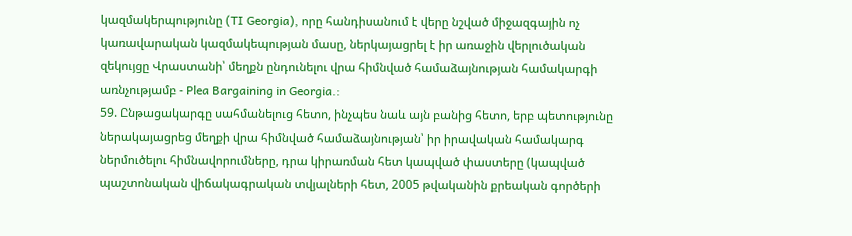կազմակերպությունը (TI Georgia), որը հանդիսանում է վերը նշված միջազգային ոչ կառավարական կազմակեպության մասը, ներկայացրել է իր առաջին վերլուծական զեկույցը Վրաստանի՝ մեղքն ընդունելու վրա հիմնված համաձայնության համակարգի առնչությամբ - Plea Bargaining in Georgia.:
59. Ընթացակարգը սահմանելուց հետո, ինչպես նաև այն բանից հետո, երբ պետությունը ներակայացրեց մեղքի վրա հիմնված համաձայնության՝ իր իրավական համակարգ ներմուծելու հիմնավորումները, դրա կիրառման հետ կապված փաստերը (կապված պաշտոնական վիճակագրական տվյալների հետ, 2005 թվականին քրեական գործերի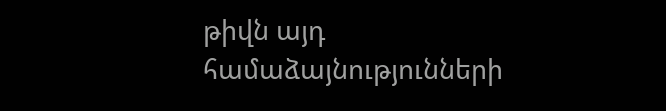թիվն այդ համաձայնությունների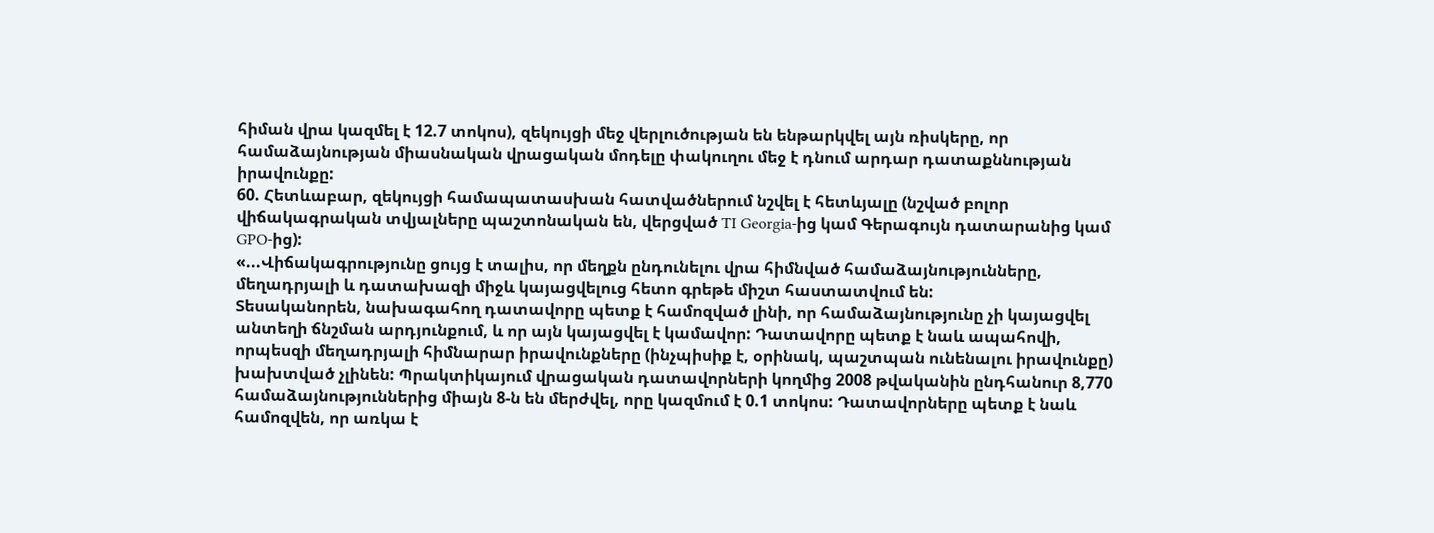հիման վրա կազմել է 12.7 տոկոս), զեկույցի մեջ վերլուծության են ենթարկվել այն ռիսկերը, որ համաձայնության միասնական վրացական մոդելը փակուղու մեջ է դնում արդար դատաքննության իրավունքը:
60. Հետևաբար, զեկույցի համապատասխան հատվածներում նշվել է հետևյալը (նշված բոլոր վիճակագրական տվյալները պաշտոնական են, վերցված TI Georgia-ից կամ Գերագույն դատարանից կամ GPO-ից):
«...Վիճակագրությունը ցույց է տալիս, որ մեղքն ընդունելու վրա հիմնված համաձայնությունները, մեղադրյալի և դատախազի միջև կայացվելուց հետո գրեթե միշտ հաստատվում են:
Տեսականորեն, նախագահող դատավորը պետք է համոզված լինի, որ համաձայնությունը չի կայացվել անտեղի ճնշման արդյունքում, և որ այն կայացվել է կամավոր: Դատավորը պետք է նաև ապահովի, որպեսզի մեղադրյալի հիմնարար իրավունքները (ինչպիսիք է, օրինակ, պաշտպան ունենալու իրավունքը) խախտված չլինեն: Պրակտիկայում վրացական դատավորների կողմից 2008 թվականին ընդհանուր 8,770 համաձայնություններից միայն 8-ն են մերժվել, որը կազմում է 0.1 տոկոս: Դատավորները պետք է նաև համոզվեն, որ առկա է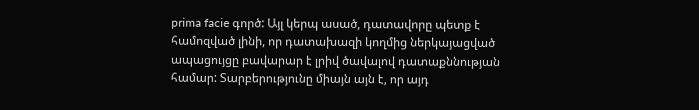prima facie գործ: Այլ կերպ ասած, դատավորը պետք է համոզված լինի, որ դատախազի կողմից ներկայացված ապացույցը բավարար է լրիվ ծավալով դատաքննության համար: Տարբերությունը միայն այն է, որ այդ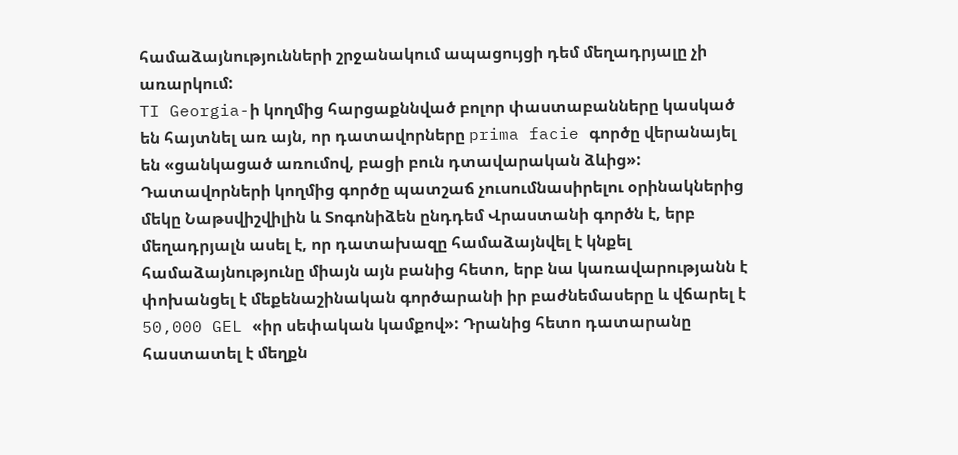համաձայնությունների շրջանակում ապացույցի դեմ մեղադրյալը չի առարկում:
TI Georgia-ի կողմից հարցաքննված բոլոր փաստաբանները կասկած են հայտնել առ այն, որ դատավորները prima facie գործը վերանայել են «ցանկացած առումով, բացի բուն դտավարական ձևից»: Դատավորների կողմից գործը պատշաճ չուսումնասիրելու օրինակներից մեկը Նաթսվիշվիլին և Տոգոնիձեն ընդդեմ Վրաստանի գործն է, երբ մեղադրյալն ասել է, որ դատախազը համաձայնվել է կնքել համաձայնությունը միայն այն բանից հետո, երբ նա կառավարությանն է փոխանցել է մեքենաշինական գործարանի իր բաժնեմասերը և վճարել է 50,000 GEL «իր սեփական կամքով»: Դրանից հետո դատարանը հաստատել է մեղքն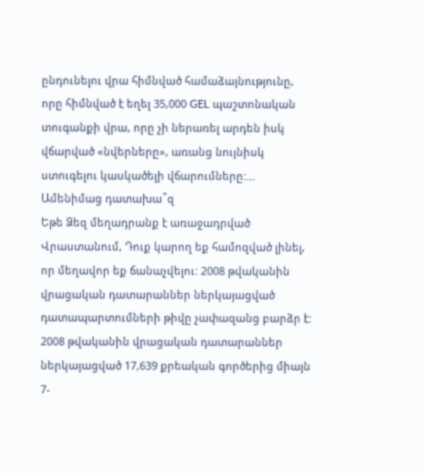ընդունելու վրա հիմնված համաձայնությունը, որը հիմնված է եղել 35,000 GEL պաշտոնական տուգանքի վրա, որը չի ներառել արդեն իսկ վճարված «նվերները», առանց նույնիսկ ստուգելու կասկածելի վճարումները:...
Ամենիմաց դատախա՞զ
Եթե Ձեզ մեղադրանք է առաջադրված Վրաստանում, Դուք կարող եք համոզված լինել, որ մեղավոր եք ճանաչվելու: 2008 թվականին վրացական դատարաններ ներկայացված դատապարտումների թիվը չափազանց բարձր է: 2008 թվականին վրացական դատարաններ ներկայացված 17,639 քրեական գործերից միայն 7-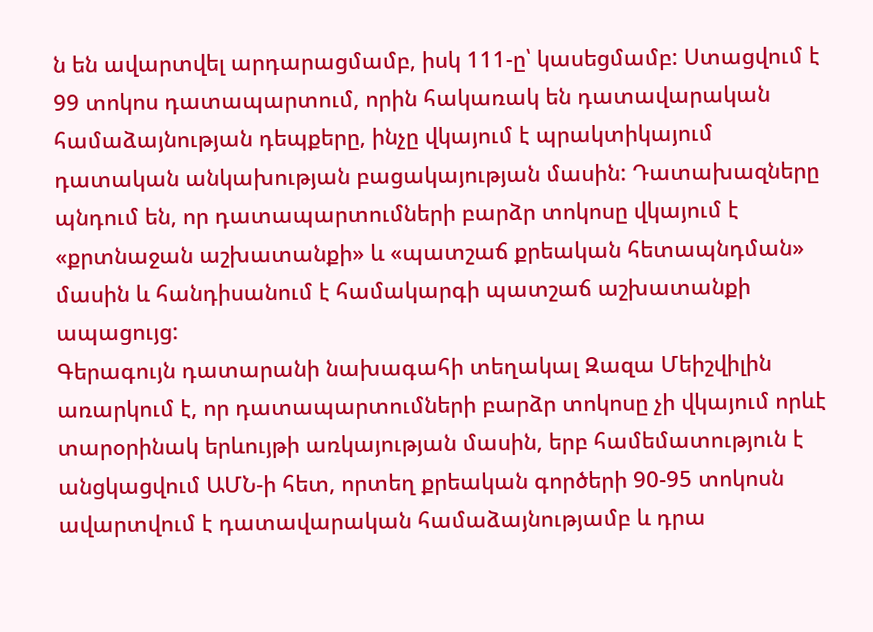ն են ավարտվել արդարացմամբ, իսկ 111-ը՝ կասեցմամբ: Ստացվում է 99 տոկոս դատապարտում, որին հակառակ են դատավարական համաձայնության դեպքերը, ինչը վկայում է պրակտիկայում դատական անկախության բացակայության մասին: Դատախազները պնդում են, որ դատապարտումների բարձր տոկոսը վկայում է «քրտնաջան աշխատանքի» և «պատշաճ քրեական հետապնդման» մասին և հանդիսանում է համակարգի պատշաճ աշխատանքի ապացույց:
Գերագույն դատարանի նախագահի տեղակալ Զազա Մեիշվիլին առարկում է, որ դատապարտումների բարձր տոկոսը չի վկայում որևէ տարօրինակ երևույթի առկայության մասին, երբ համեմատություն է անցկացվում ԱՄՆ-ի հետ, որտեղ քրեական գործերի 90-95 տոկոսն ավարտվում է դատավարական համաձայնությամբ և դրա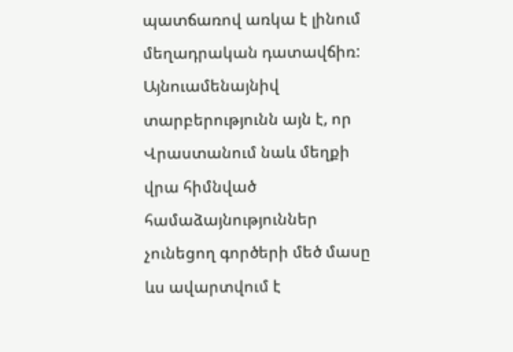պատճառով առկա է լինում մեղադրական դատավճիռ:
Այնուամենայնիվ տարբերությունն այն է, որ Վրաստանում նաև մեղքի վրա հիմնված համաձայնություններ չունեցող գործերի մեծ մասը ևս ավարտվում է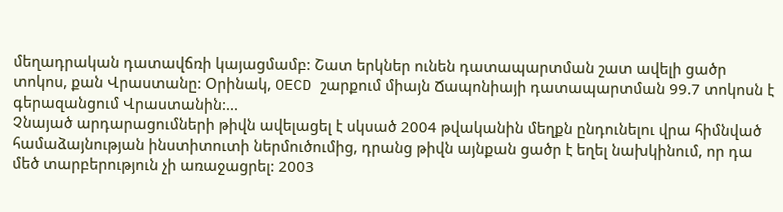մեղադրական դատավճռի կայացմամբ: Շատ երկներ ունեն դատապարտման շատ ավելի ցածր տոկոս, քան Վրաստանը: Օրինակ, OECD շարքում միայն Ճապոնիայի դատապարտման 99.7 տոկոսն է գերազանցում Վրաստանին:...
Չնայած արդարացումների թիվն ավելացել է սկսած 2004 թվականին մեղքն ընդունելու վրա հիմնված համաձայնության ինստիտուտի ներմուծումից, դրանց թիվն այնքան ցածր է եղել նախկինում, որ դա մեծ տարբերություն չի առաջացրել: 2003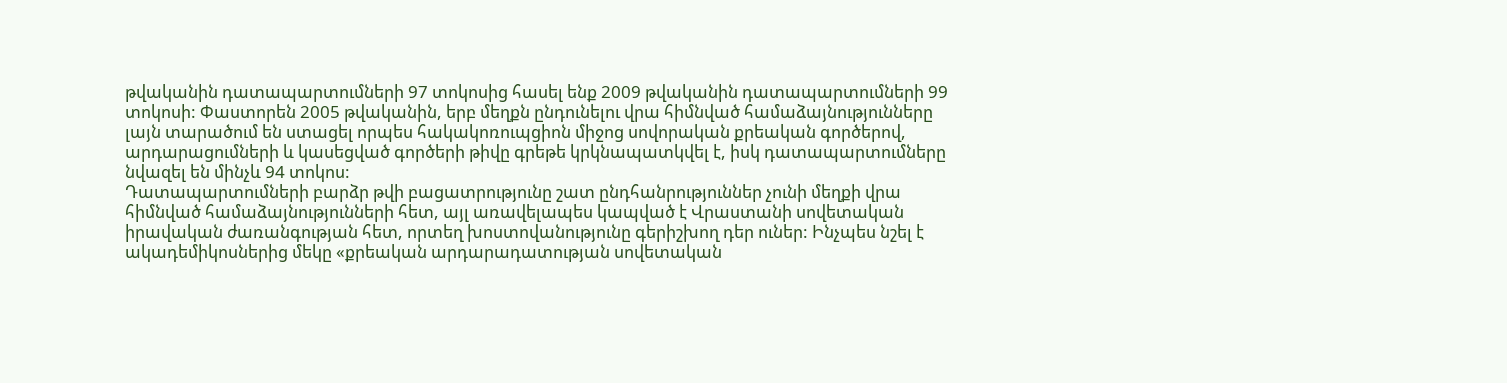թվականին դատապարտումների 97 տոկոսից հասել ենք 2009 թվականին դատապարտումների 99 տոկոսի: Փաստորեն 2005 թվականին, երբ մեղքն ընդունելու վրա հիմնված համաձայնությունները լայն տարածում են ստացել որպես հակակոռուպցիոն միջոց սովորական քրեական գործերով, արդարացումների և կասեցված գործերի թիվը գրեթե կրկնապատկվել է, իսկ դատապարտումները նվազել են մինչև 94 տոկոս:
Դատապարտումների բարձր թվի բացատրությունը շատ ընդհանրություններ չունի մեղքի վրա հիմնված համաձայնությունների հետ, այլ առավելապես կապված է Վրաստանի սովետական իրավական ժառանգության հետ, որտեղ խոստովանությունը գերիշխող դեր ուներ: Ինչպես նշել է ակադեմիկոսներից մեկը «քրեական արդարադատության սովետական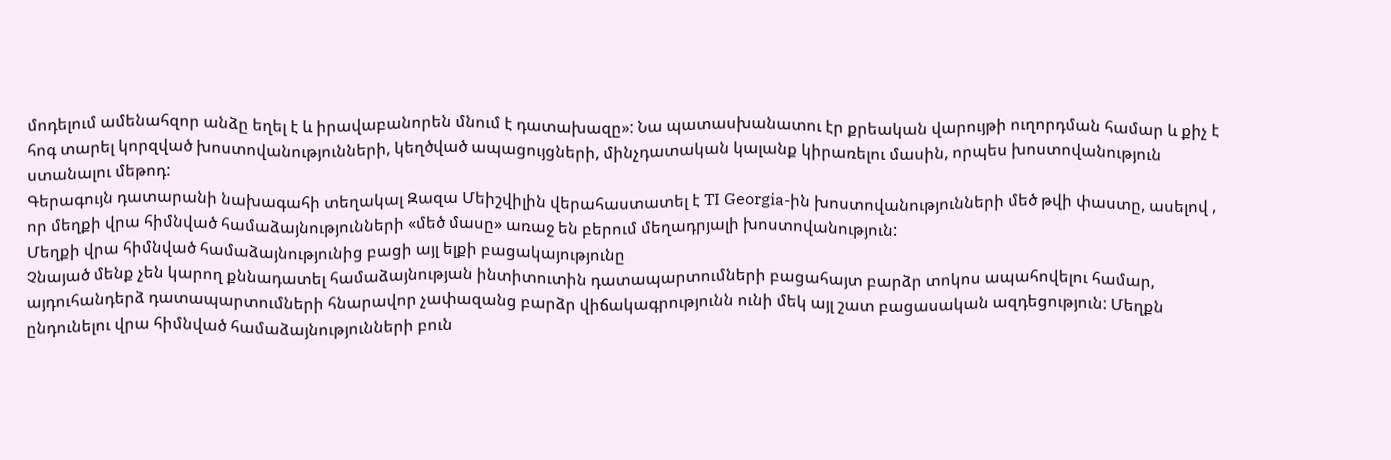մոդելում ամենահզոր անձը եղել է և իրավաբանորեն մնում է դատախազը»: Նա պատասխանատու էր քրեական վարույթի ուղորդման համար և քիչ է հոգ տարել կորզված խոստովանությունների, կեղծված ապացույցների, մինչդատական կալանք կիրառելու մասին, որպես խոստովանություն ստանալու մեթոդ:
Գերագույն դատարանի նախագահի տեղակալ Զազա Մեիշվիլին վերահաստատել է TI Georgia-ին խոստովանությունների մեծ թվի փաստը, ասելով , որ մեղքի վրա հիմնված համաձայնությունների «մեծ մասը» առաջ են բերում մեղադրյալի խոստովանություն:
Մեղքի վրա հիմնված համաձայնությունից բացի այլ ելքի բացակայությունը
Չնայած մենք չեն կարող քննադատել համաձայնության ինտիտուտին դատապարտումների բացահայտ բարձր տոկոս ապահովելու համար, այդուհանդերձ դատապարտումների հնարավոր չափազանց բարձր վիճակագրությունն ունի մեկ այլ շատ բացասական ազդեցություն: Մեղքն ընդունելու վրա հիմնված համաձայնությունների բուն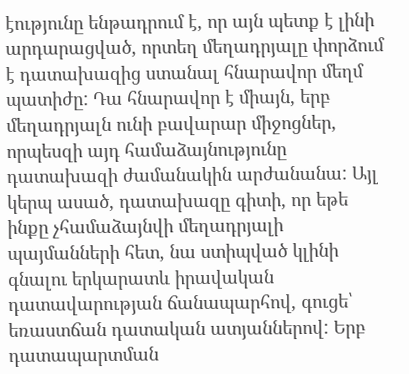էությունը ենթադրում է, որ այն պետք է լինի արդարացված, որտեղ մեղադրյալը փորձում է դատախազից ստանալ հնարավոր մեղմ պատիժը: Դա հնարավոր է միայն, երբ մեղադրյալն ունի բավարար միջոցներ, որպեսզի այդ համաձայնությունը դատախազի ժամանակին արժանանա: Այլ կերպ ասած, դատախազը գիտի, որ եթե ինքը չհամաձայնվի մեղադրյալի պայմանների հետ, նա ստիպված կլինի գնալու երկարատև իրավական դատավարության ճանապարհով, գուցե՝ եռաստճան դատական ատյաններով: Երբ դատապարտման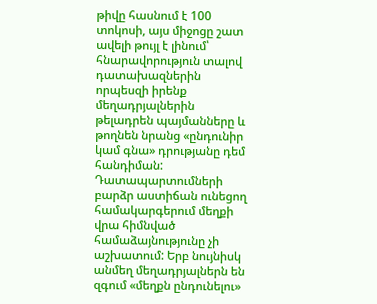թիվը հասնում է 100 տոկոսի, այս միջոցը շատ ավելի թույլ է լինում՝ հնարավորություն տալով դատախազներին որպեսզի իրենք մեղադրյալներին թելադրեն պայմանները և թողնեն նրանց «ընդունիր կամ գնա» դրությանը դեմ հանդիման:
Դատապարտումների բարձր աստիճան ունեցող համակարգերում մեղքի վրա հիմնված համաձայնությունը չի աշխատում: Երբ նույնիսկ անմեղ մեղադրյալներն են զգում «մեղքն ընդունելու»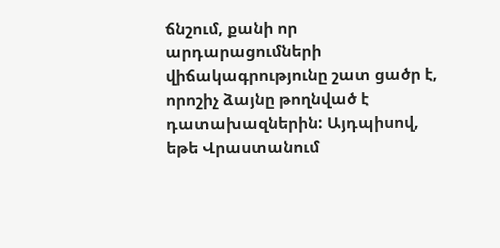ճնշում, քանի որ արդարացումների վիճակագրությունը շատ ցածր է, որոշիչ ձայնը թողնված է դատախազներին: Այդպիսով, եթե Վրաստանում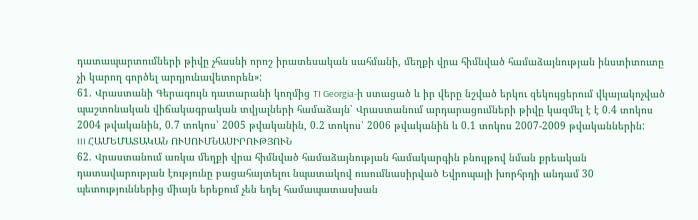դատապարտումների թիվը չհասնի որոշ իրատեսական սահմանի, մեղքի վրա հիմնված համաձայնության ինստիտուտը չի կարող գործել արդյունավետորեն»:
61. Վրաստանի Գերագույն դատարանի կողմից TI Georgia-ի ստացած և իր վերը նշված երկու զեկույցերում վկայակոչված պաշտոնական վիճակագրական տվյալների համաձայն՝ Վրաստանում արդարացումների թիվը կազմել է է 0.4 տոկոս 2004 թվականին, 0.7 տոկոս՝ 2005 թվականին, 0.2 տոկոս՝ 2006 թվականին և 0.1 տոկոս 2007-2009 թվականներին:
III ՀԱՄԵՄԱՏԱԿԱՆ ՈՒՍՈՒՄՆԱՍԻՐՈՒԹՅՈՒՆ
62. Վրաստանում առկա մեղքի վրա հիմնված համաձայնության համակարգին բնույթով նման քրեական դատավարության էությունը բացահայտելու նպատակով ուսումնասիրված Եվրոպայի խորհրդի անդամ 30 պետություններից միայն երեքում չեն եղել համապատասխան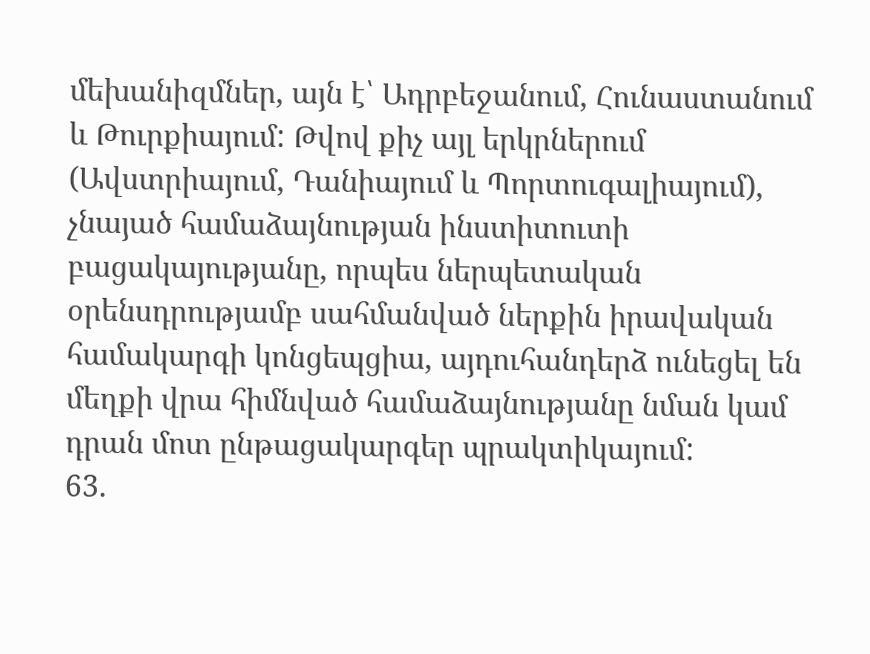մեխանիզմներ, այն է՝ Ադրբեջանում, Հունաստանում և Թուրքիայում: Թվով քիչ այլ երկրներում (Ավստրիայում, Դանիայում և Պորտուգալիայում), չնայած համաձայնության ինստիտուտի բացակայությանը, որպես ներպետական օրենսդրությամբ սահմանված ներքին իրավական համակարգի կոնցեպցիա, այդուհանդերձ ունեցել են մեղքի վրա հիմնված համաձայնությանը նման կամ դրան մոտ ընթացակարգեր պրակտիկայում:
63.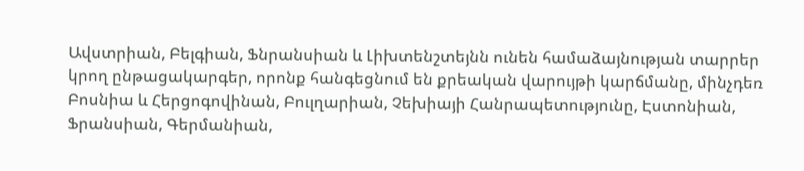Ավստրիան, Բելգիան, Ֆնրանսիան և Լիխտենշտեյնն ունեն համաձայնության տարրեր կրող ընթացակարգեր, որոնք հանգեցնում են քրեական վարույթի կարճմանը, մինչդեռ Բոսնիա և Հերցոգովինան, Բուլղարիան, Չեխիայի Հանրապետությունը, Էստոնիան, Ֆրանսիան, Գերմանիան,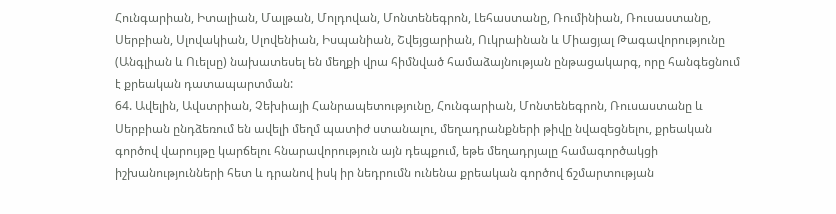Հունգարիան, Իտալիան, Մալթան, Մոլդովան, Մոնտենեգրոն, Լեհաստանը, Ռումինիան, Ռուսաստանը, Սերբիան, Սլովակիան, Սլովենիան, Իսպանիան, Շվեյցարիան, Ուկրաինան և Միացյալ Թագավորությունը (Անգլիան և Ուելսը) նախատեսել են մեղքի վրա հիմնված համաձայնության ընթացակարգ, որը հանգեցնում է քրեական դատապարտման:
64. Ավելին, Ավստրիան, Չեխիայի Հանրապետությունը, Հունգարիան, Մոնտենեգրոն, Ռուսաստանը և Սերբիան ընդձեռում են ավելի մեղմ պատիժ ստանալու, մեղադրանքների թիվը նվազեցնելու, քրեական գործով վարույթը կարճելու հնարավորություն այն դեպքում, եթե մեղադրյալը համագործակցի իշխանությունների հետ և դրանով իսկ իր նեդրումն ունենա քրեական գործով ճշմարտության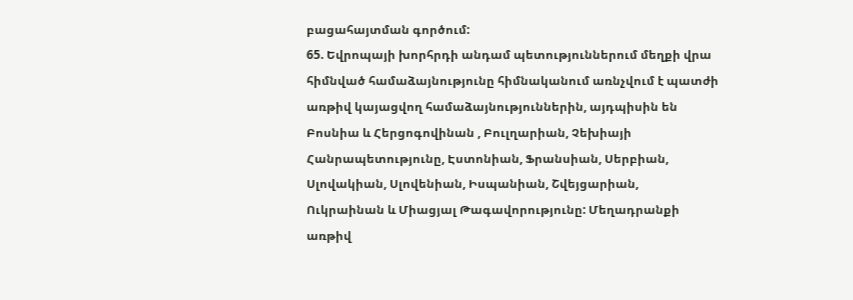բացահայտման գործում:
65. Եվրոպայի խորհրդի անդամ պետություններում մեղքի վրա հիմնված համաձայնությունը հիմնականում առնչվում է պատժի առթիվ կայացվող համաձայնություններին, այդպիսին են Բոսնիա և Հերցոգովինան , Բուլղարիան, Չեխիայի Հանրապետությունը, Էստոնիան, Ֆրանսիան, Սերբիան, Սլովակիան, Սլովենիան, Իսպանիան, Շվեյցարիան, Ուկրաինան և Միացյալ Թագավորությունը: Մեղադրանքի առթիվ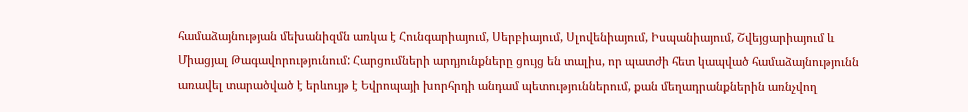համաձայնության մեխանիզմն առկա է Հունգարիայում, Սերբիայում, Սլովենիայում, Իսպանիայում, Շվեյցարիայում և Միացյալ Թագավորությունում: Հարցումների արդյունքները ցույց են տալիս, որ պատժի հետ կապված համաձայնությունն առավել տարածված է երևույթ է Եվրոպայի խորհրդի անդամ պետություններում, քան մեղադրանքներին առնչվող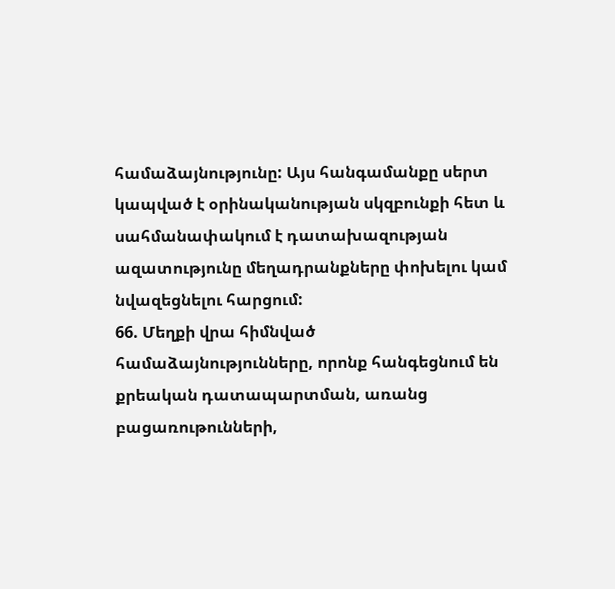համաձայնությունը: Այս հանգամանքը սերտ կապված է օրինականության սկզբունքի հետ և սահմանափակում է դատախազության ազատությունը մեղադրանքները փոխելու կամ նվազեցնելու հարցում:
66. Մեղքի վրա հիմնված համաձայնությունները, որոնք հանգեցնում են քրեական դատապարտման, առանց բացառութունների,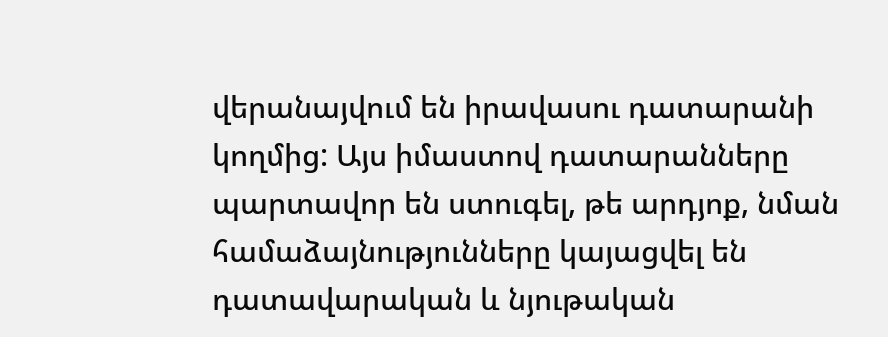վերանայվում են իրավասու դատարանի կողմից: Այս իմաստով դատարանները պարտավոր են ստուգել, թե արդյոք, նման համաձայնությունները կայացվել են դատավարական և նյութական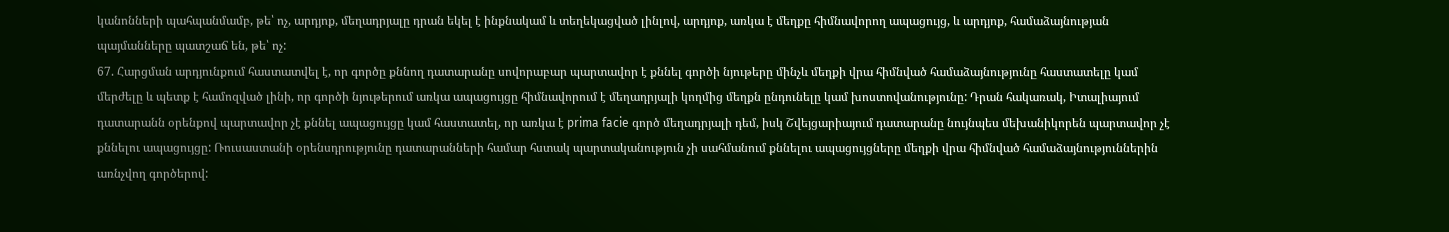կանոնների պահպանմամբ, թե՝ ոչ, արդյոք, մեղադրյալը դրան եկել է ինքնակամ և տեղեկացված լինլով, արդյոք, առկա է մեղքը հիմնավորող ապացույց, և արդյոք, համաձայնության պայմանները պատշաճ են, թե՝ ոչ:
67. Հարցման արդյունքում հաստատվել է, որ գործը քննող դատարանը սովորաբար պարտավոր է քննել գործի նյութերը մինչև մեղքի վրա հիմնված համաձայնությունը հաստատելը կամ մերժելը և պետք է համոզված լինի, որ գործի նյութերում առկա ապացույցը հիմնավորում է մեղադրյալի կողմից մեղքն ընդունելը կամ խոստովանությունը: Դրան հակառակ, Իտալիայում դատարանն օրենքով պարտավոր չէ քննել ապացույցը կամ հաստատել, որ առկա է prima facie գործ մեղադրյալի դեմ, իսկ Շվեյցարիայում դատարանը նույնպես մեխանիկորեն պարտավոր չէ քննելու ապացույցը: Ռուսաստանի օրենսդրությունը դատարանների համար հստակ պարտականություն չի սահմանում քննելու ապացույցները մեղքի վրա հիմնված համաձայնություններին առնչվող գործերով: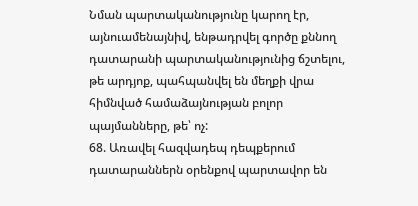Նման պարտականությունը կարող էր, այնուամենայնիվ, ենթադրվել գործը քննող դատարանի պարտականությունից ճշտելու, թե արդյոք, պահպանվել են մեղքի վրա հիմնված համաձայնության բոլոր պայմանները, թե՝ ոչ:
68. Առավել հազվադեպ դեպքերում դատարաններն օրենքով պարտավոր են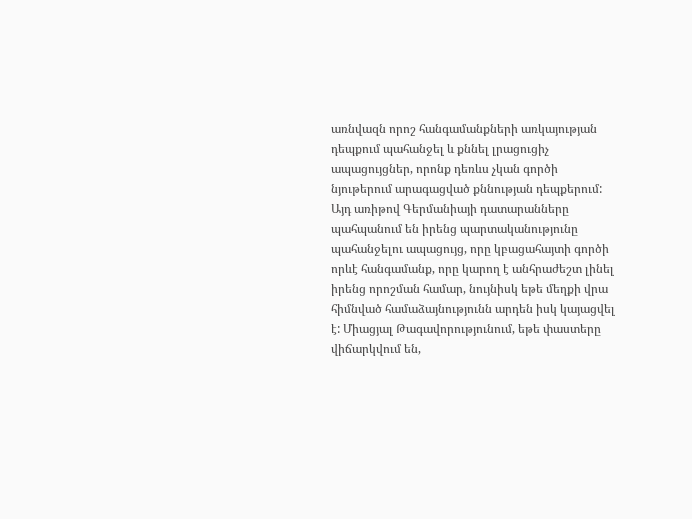առնվազն որոշ հանգամանքների առկայության դեպքում պահանջել և քննել լրացուցիչ ապացույցներ, որոնք դեռևս չկան գործի նյութերում արագացված քննության դեպքերում: Այդ առիթով Գերմանիայի դատարանները պահպանում են իրենց պարտականությունը պահանջելու ապացույց, որը կբացահայտի գործի որևէ հանգամանք, որը կարող է անհրաժեշտ լինել իրենց որոշման համար, նույնիսկ եթե մեղքի վրա հիմնված համաձայնությունն արդեն իսկ կայացվել է: Միացյալ Թագավորությունում, եթե փաստերը վիճարկվում են,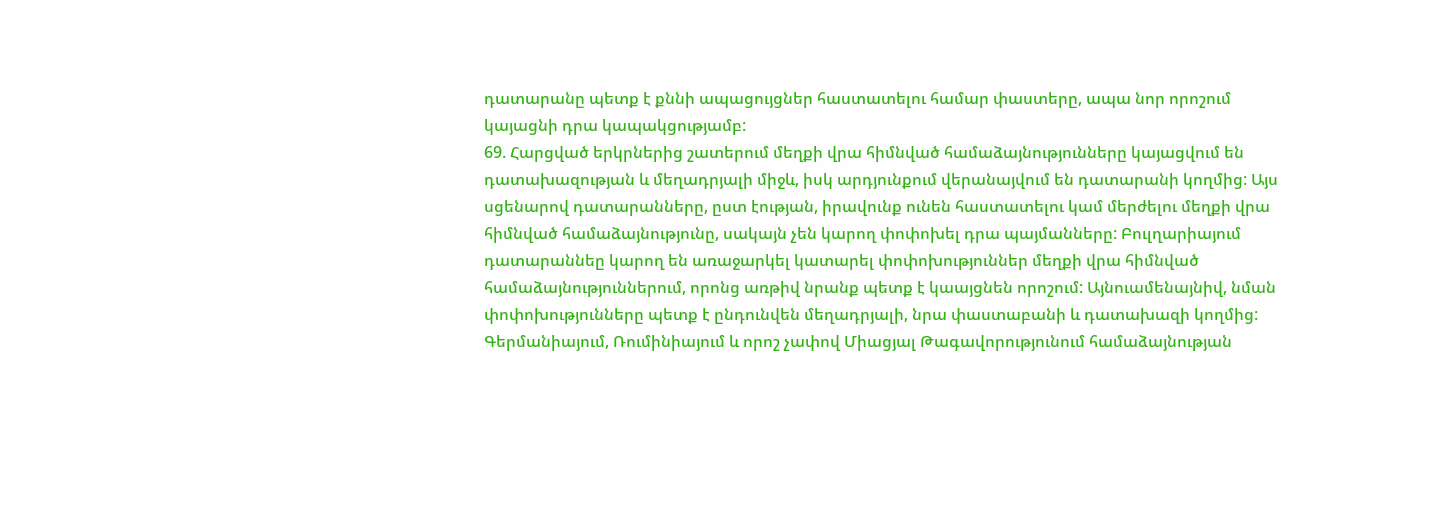դատարանը պետք է քննի ապացույցներ հաստատելու համար փաստերը, ապա նոր որոշում կայացնի դրա կապակցությամբ:
69. Հարցված երկրներից շատերում մեղքի վրա հիմնված համաձայնությունները կայացվում են դատախազության և մեղադրյալի միջև, իսկ արդյունքում վերանայվում են դատարանի կողմից: Այս սցենարով դատարանները, ըստ էության, իրավունք ունեն հաստատելու կամ մերժելու մեղքի վրա հիմնված համաձայնությունը, սակայն չեն կարող փոփոխել դրա պայմանները: Բուլղարիայում դատարաննեը կարող են առաջարկել կատարել փոփոխություններ մեղքի վրա հիմնված համաձայնություններում, որոնց առթիվ նրանք պետք է կաայցնեն որոշում: Այնուամենայնիվ, նման փոփոխությունները պետք է ընդունվեն մեղադրյալի, նրա փաստաբանի և դատախազի կողմից: Գերմանիայում, Ռումինիայում և որոշ չափով Միացյալ Թագավորությունում համաձայնության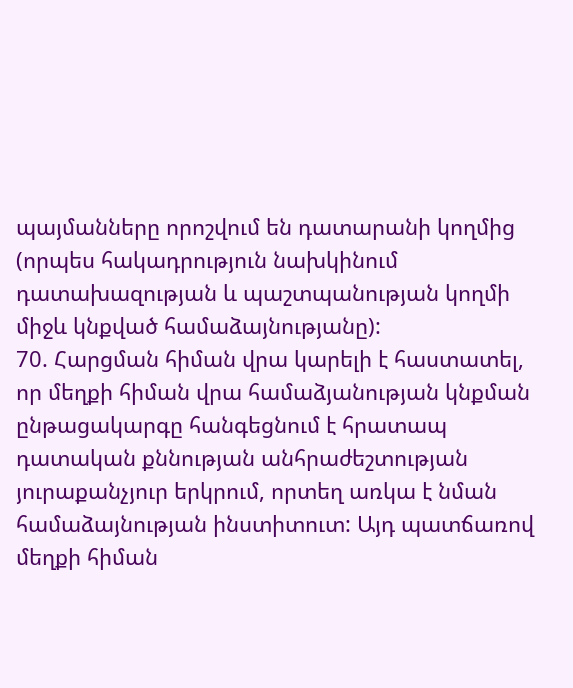պայմանները որոշվում են դատարանի կողմից (որպես հակադրություն նախկինում դատախազության և պաշտպանության կողմի միջև կնքված համաձայնությանը):
70. Հարցման հիման վրա կարելի է հաստատել, որ մեղքի հիման վրա համաձյանության կնքման ընթացակարգը հանգեցնում է հրատապ դատական քննության անհրաժեշտության յուրաքանչյուր երկրում, որտեղ առկա է նման համաձայնության ինստիտուտ: Այդ պատճառով մեղքի հիման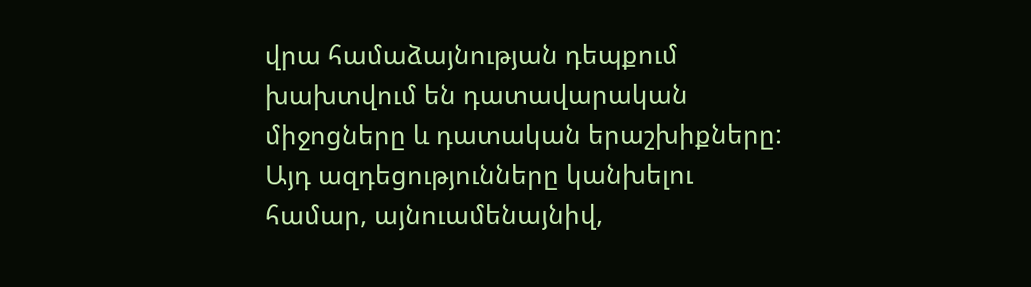վրա համաձայնության դեպքում խախտվում են դատավարական միջոցները և դատական երաշխիքները: Այդ ազդեցությունները կանխելու համար, այնուամենայնիվ,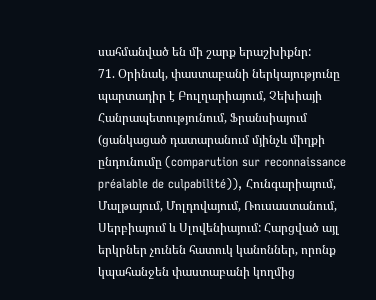սահմանված են մի շարք երաշխիքնր:
71. Օրինակ, փաստաբանի ներկայությունը պարտադիր է Բուլղարիայում, Չեխիայի Հանրապետությունում, Ֆրանսիայում (ցանկացած դատարանում մյինչև միղքի ընդունումը (comparution sur reconnaissance préalable de culpabilité)), Հունգարիայում, Մալթայում, Մոլդովայում, Ռուսաստանում, Սերբիայում և Սլովենիայում: Հարցված այլ երկրներ չունեն հատուկ կանոններ, որոնք կպահանջեն փաստաբանի կողմից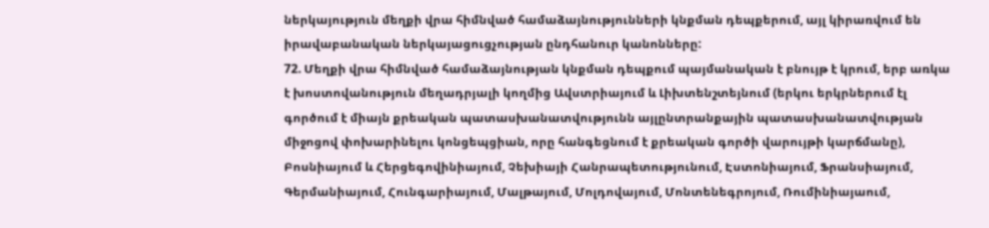ներկայություն մեղքի վրա հիմնված համաձայնությունների կնքման դեպքերում, այլ կիրառվում են իրավաբանական ներկայացուցչության ընդհանուր կանոնները:
72. Մեղքի վրա հիմնված համաձայնության կնքման դեպքում պայմանական է բնույթ է կրում, երբ առկա է խոստովանություն մեղադրյալի կողմից Ավստրիայում և Լիխտենշտեյնում (երկու երկրներում էլ գործում է միայն քրեական պատասխանատվությունն այլընտրանքային պատասխանատվության միջոցով փոխարինելու կոնցեպցիան, որը հանգեցնում է քրեական գործի վարույթի կարճմանը), Բոսնիայում և Հերցեգովինիայում, Չեխիայի Հանրապետությունում, Էստոնիայում, Ֆրանսիայում, Գերմանիայում, Հունգարիայում, Մալթայում, Մոլդովայում, Մոնտենեգրոյում, Ռումինիայաում,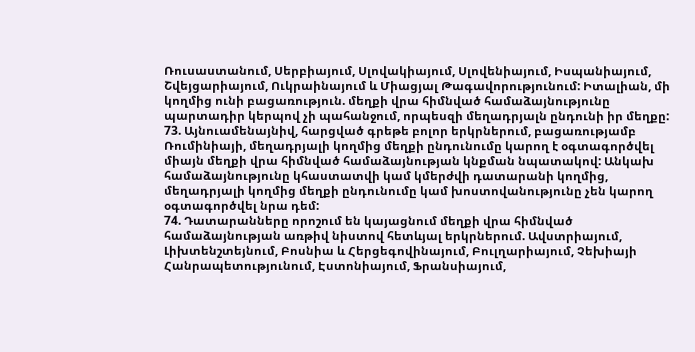Ռուսաստանում, Սերբիայում, Սլովակիայում, Սլովենիայում, Իսպանիայում, Շվեյցարիայում, Ուկրաինայում և Միացյալ Թագավորությունում: Իտալիան, մի կողմից ունի բացառություն. մեղքի վրա հիմնված համաձայնությունը պարտադիր կերպով չի պահանջում, որպեսզի մեղադրյալն ընդունի իր մեղքը:
73. Այնուամենայնիվ, հարցված գրեթե բոլոր երկրներում, բացառությամբ Ռումինիայի, մեղադրյալի կողմից մեղքի ընդունումը կարող է օգտագործվել միայն մեղքի վրա հիմնված համաձայնության կնքման նպատակով: Անկախ համաձայնությունը կհաստատվի կամ կմերժվի դատարանի կողմից, մեղադրյալի կողմից մեղքի ընդունումը կամ խոստովանությունը չեն կարող օգտագործվել նրա դեմ:
74. Դատարանները որոշում են կայացնում մեղքի վրա հիմնված համաձայնության առթիվ նիստով հետևյալ երկրներում. Ավստրիայում, Լիխտենշտեյնում, Բոսնիա և Հերցեգովինայում, Բուլղարիայում, Չեխիայի Հանրապետությունում, Էստոնիայում, Ֆրանսիայում,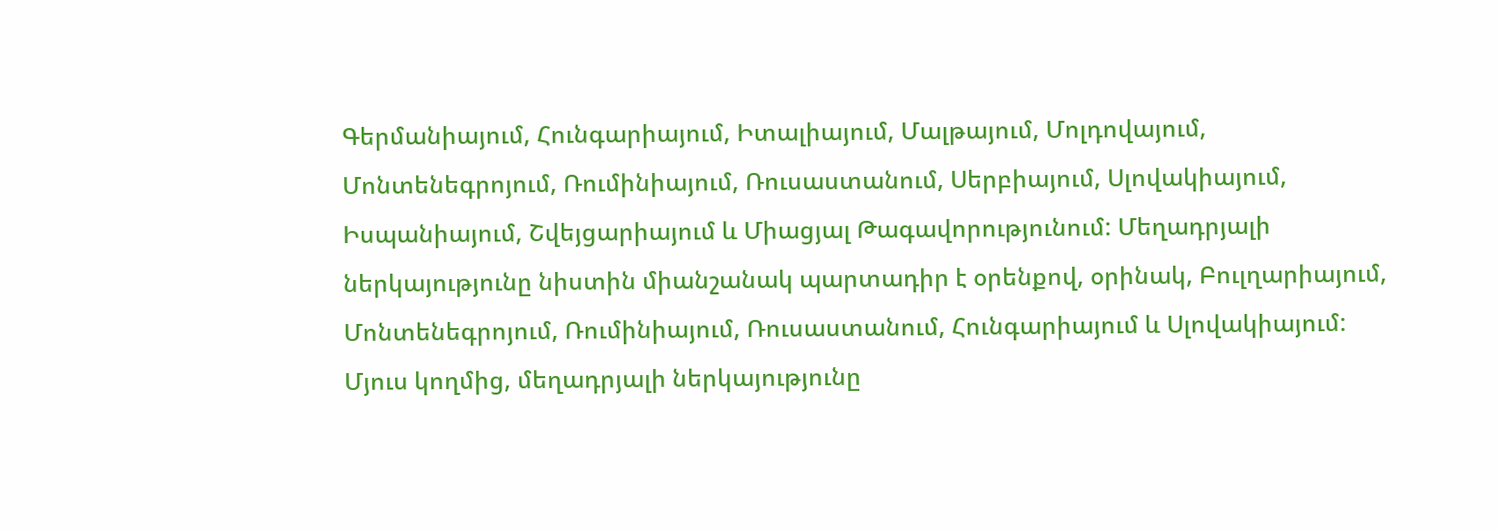Գերմանիայում, Հունգարիայում, Իտալիայում, Մալթայում, Մոլդովայում, Մոնտենեգրոյում, Ռումինիայում, Ռուսաստանում, Սերբիայում, Սլովակիայում, Իսպանիայում, Շվեյցարիայում և Միացյալ Թագավորությունում: Մեղադրյալի ներկայությունը նիստին միանշանակ պարտադիր է օրենքով, օրինակ, Բուլղարիայում, Մոնտենեգրոյում, Ռումինիայում, Ռուսաստանում, Հունգարիայում և Սլովակիայում: Մյուս կողմից, մեղադրյալի ներկայությունը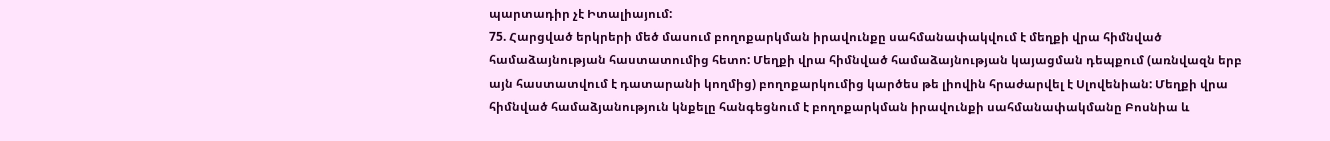պարտադիր չէ Իտալիայում:
75. Հարցված երկրերի մեծ մասում բողոքարկման իրավունքը սահմանափակվում է մեղքի վրա հիմնված համաձայնության հաստատումից հետո: Մեղքի վրա հիմնված համաձայնության կայացման դեպքում (առնվազն երբ այն հաստատվում է դատարանի կողմից) բողոքարկումից կարծես թե լիովին հրաժարվել է Սլովենիան: Մեղքի վրա հիմնված համաձյանություն կնքելը հանգեցնում է բողոքարկման իրավունքի սահմանափակմանը Բոսնիա և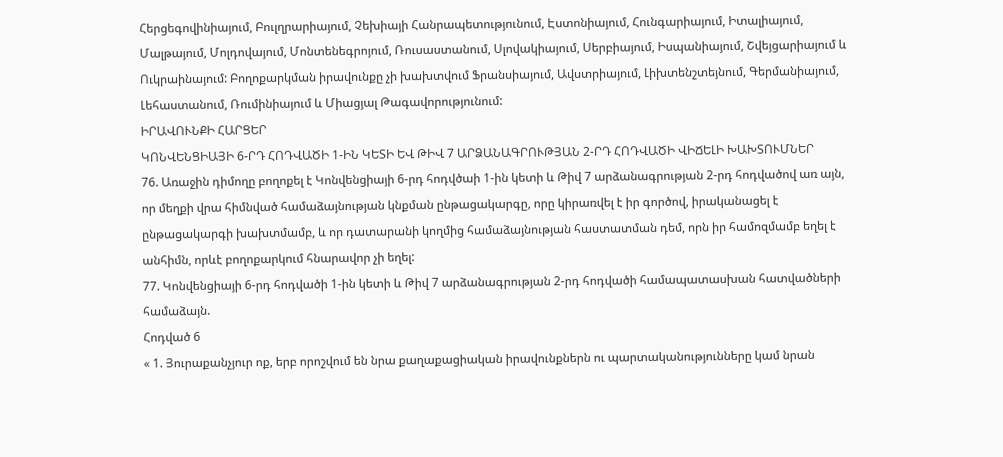Հերցեգովինիայում, Բուլղրարիայում, Չեխիայի Հանրապետությունում, Էստոնիայում, Հունգարիայում, Իտալիայում, Մալթայում, Մոլդովայում, Մոնտենեգրոյում, Ռուսաստանում, Սլովակիայում, Սերբիայում, Իսպանիայում, Շվեյցարիայում և Ուկրաինայում: Բողոքարկման իրավունքը չի խախտվում Ֆրանսիայում, Ավստրիայում, Լիխտենշտեյնում, Գերմանիայում, Լեհաստանում, Ռումինիայում և Միացյալ Թագավորությունում:
ԻՐԱՎՈՒՆՔԻ ՀԱՐՑԵՐ
ԿՈՆՎԵՆՑԻԱՅԻ 6-ՐԴ ՀՈԴՎԱԾԻ 1-ԻՆ ԿԵՏԻ ԵՎ ԹԻՎ 7 ԱՐՁԱՆԱԳՐՈՒԹՅԱՆ 2-ՐԴ ՀՈԴՎԱԾԻ ՎԻՃԵԼԻ ԽԱԽՏՈՒՄՆԵՐ
76. Առաջին դիմողը բողոքել է Կոնվենցիայի 6-րդ հոդվծաի 1-ին կետի և Թիվ 7 արձանագրության 2-րդ հոդվածով առ այն, որ մեղքի վրա հիմնված համաձայնության կնքման ընթացակարգը, որը կիրառվել է իր գործով, իրականացել է ընթացակարգի խախտմամբ, և որ դատարանի կողմից համաձայնության հաստատման դեմ, որն իր համոզմամբ եղել է անհիմն, որևէ բողոքարկում հնարավոր չի եղել:
77. Կոնվենցիայի 6-րդ հոդվածի 1-ին կետի և Թիվ 7 արձանագրության 2-րդ հոդվածի համապատասխան հատվածների համաձայն.
Հոդված 6
« 1. Յուրաքանչյուր ոք, երբ որոշվում են նրա քաղաքացիական իրավունքներն ու պարտականությունները կամ նրան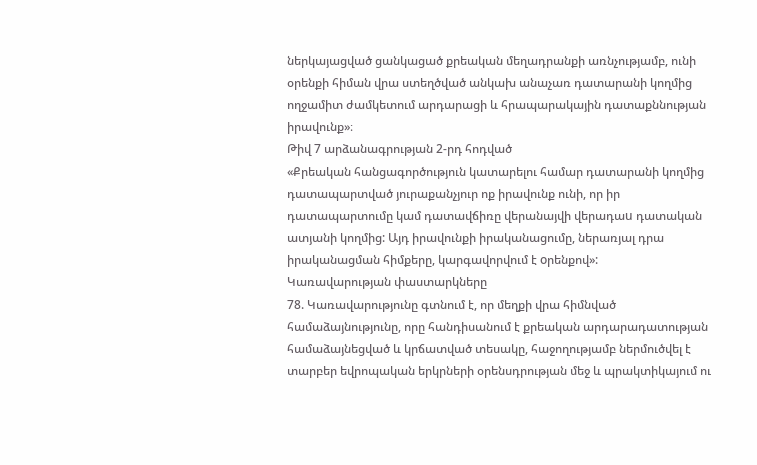ներկայացված ցանկացած քրեական մեղադրանքի առնչությամբ, ունի օրենքի հիման վրա ստեղծված անկախ անաչառ դատարանի կողմից ողջամիտ ժամկետում արդարացի և հրապարակային դատաքննության իրավունք»։
Թիվ 7 արձանագրության 2-րդ հոդված
«Քրեական հանցագործություն կատարելու համար դատարանի կողմից դատապարտված յուրաքանչյուր ոք իրավունք ունի, որ իր դատապարտումը կամ դատավճիռը վերանայվի վերադաu դատական ատյանի կողմից: Այդ իրավունքի իրականացումը, ներառյալ դրա իրականացման հիմքերը, կարգավորվում է oրենքով»:
Կառավարության փաստարկները
78. Կառավարությունը գտնում է, որ մեղքի վրա հիմնված համաձայնությունը, որը հանդիսանում է քրեական արդարադատության համաձայնեցված և կրճատված տեսակը, հաջողությամբ ներմուծվել է տարբեր եվրոպական երկրների օրենսդրության մեջ և պրակտիկայում ու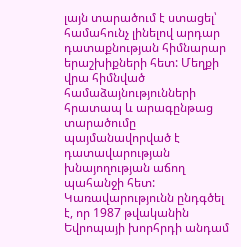լայն տարածում է ստացել՝ համահունչ լինելով արդար դատաքնության հիմնարար երաշխիքների հետ: Մեղքի վրա հիմնված համաձայնությունների հրատապ և արագընթաց տարածումը պայմանավորված է դատավարության խնայողության աճող պահանջի հետ: Կառավարությունն ընդգծել է, որ 1987 թվականին Եվրոպայի խորհրդի անդամ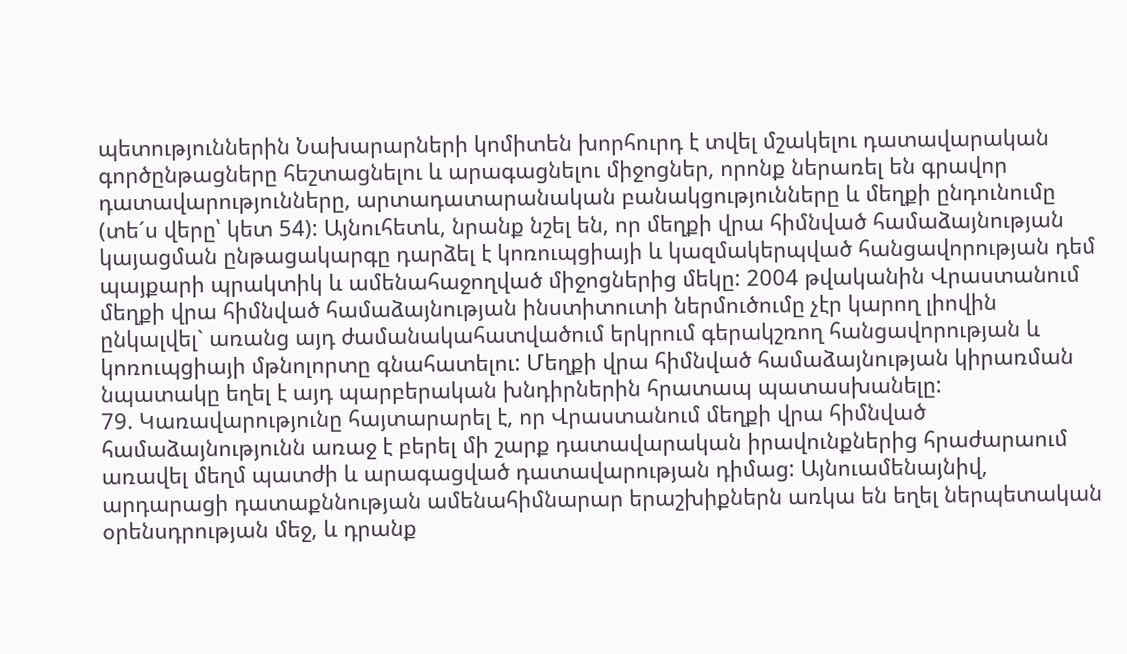պետություններին Նախարարների կոմիտեն խորհուրդ է տվել մշակելու դատավարական գործընթացները հեշտացնելու և արագացնելու միջոցներ, որոնք ներառել են գրավոր դատավարությունները, արտադատարանական բանակցությունները և մեղքի ընդունումը (տե´ս վերը՝ կետ 54): Այնուհետև, նրանք նշել են, որ մեղքի վրա հիմնված համաձայնության կայացման ընթացակարգը դարձել է կոռուպցիայի և կազմակերպված հանցավորության դեմ պայքարի պրակտիկ և ամենահաջողված միջոցներից մեկը: 2004 թվականին Վրաստանում մեղքի վրա հիմնված համաձայնության ինստիտուտի ներմուծումը չէր կարող լիովին ընկալվել` առանց այդ ժամանակահատվածում երկրում գերակշռող հանցավորության և կոռուպցիայի մթնոլորտը գնահատելու: Մեղքի վրա հիմնված համաձայնության կիրառման նպատակը եղել է այդ պարբերական խնդիրներին հրատապ պատասխանելը:
79. Կառավարությունը հայտարարել է, որ Վրաստանում մեղքի վրա հիմնված համաձայնությունն առաջ է բերել մի շարք դատավարական իրավունքներից հրաժարաում առավել մեղմ պատժի և արագացված դատավարության դիմաց: Այնուամենայնիվ, արդարացի դատաքննության ամենահիմնարար երաշխիքներն առկա են եղել ներպետական օրենսդրության մեջ, և դրանք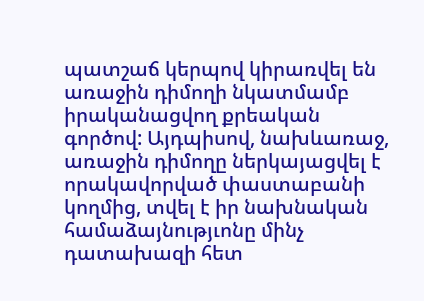պատշաճ կերպով կիրառվել են առաջին դիմողի նկատմամբ իրականացվող քրեական գործով: Այդպիսով, նախևառաջ, առաջին դիմողը ներկայացվել է որակավորված փաստաբանի կողմից, տվել է իր նախնական համաձայնությւոնը մինչ դատախազի հետ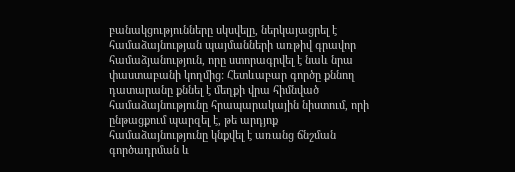բանակցությունները սկսվելը, ներկայացրել է համաձայնության պայմանների առթիվ գրավոր համաձյանություն, որը ստորագրվել է նաև նրա փաստաբանի կողմից: Հետևաբար գործը քննող դատարանը քննել է մեղքի վրա հիմնված համաձայնությունը հրապարակային նիստում, որի ընթացքում պարզել է, թե արդյոք համաձայնությունը կնքվել է առանց ճնշման գործադրման և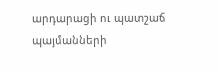արդարացի ու պատշաճ պայմանների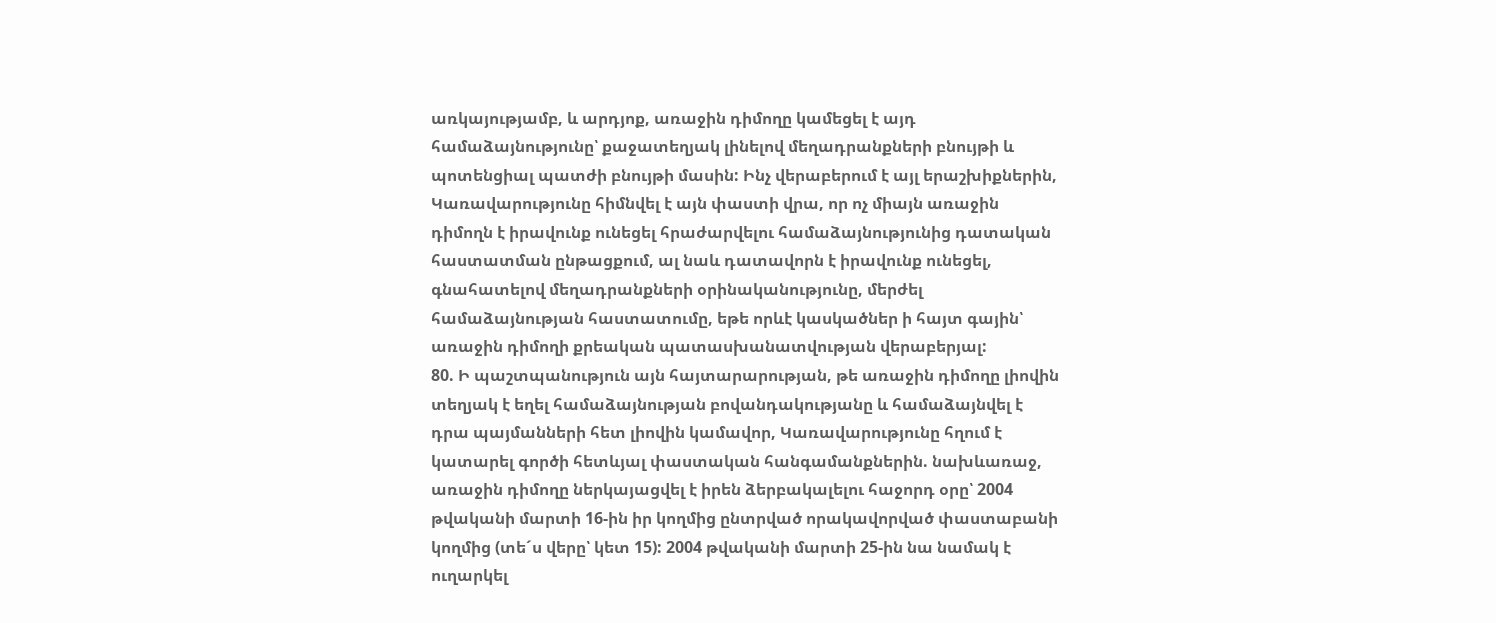առկայությամբ, և արդյոք, առաջին դիմողը կամեցել է այդ համաձայնությունը՝ քաջատեղյակ լինելով մեղադրանքների բնույթի և պոտենցիալ պատժի բնույթի մասին: Ինչ վերաբերում է այլ երաշխիքներին, Կառավարությունը հիմնվել է այն փաստի վրա, որ ոչ միայն առաջին դիմողն է իրավունք ունեցել հրաժարվելու համաձայնությունից դատական հաստատման ընթացքում, ալ նաև դատավորն է իրավունք ունեցել, գնահատելով մեղադրանքների օրինականությունը, մերժել համաձայնության հաստատումը, եթե որևէ կասկածներ ի հայտ գային՝ առաջին դիմողի քրեական պատասխանատվության վերաբերյալ:
80. Ի պաշտպանություն այն հայտարարության, թե առաջին դիմողը լիովին տեղյակ է եղել համաձայնության բովանդակությանը և համաձայնվել է դրա պայմանների հետ լիովին կամավոր, Կառավարությունը հղում է կատարել գործի հետևյալ փաստական հանգամանքներին. նախևառաջ, առաջին դիմողը ներկայացվել է իրեն ձերբակալելու հաջորդ օրը՝ 2004 թվականի մարտի 16-ին իր կողմից ընտրված որակավորված փաստաբանի կողմից (տե´ս վերը՝ կետ 15): 2004 թվականի մարտի 25-ին նա նամակ է ուղարկել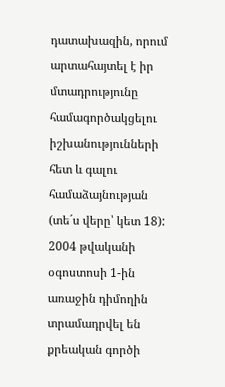դատախազին, որում արտահայտել է իր մտադրությունը համագործակցելու իշխանությունների հետ և գալու համաձայնության (տե´ս վերը՝ կետ 18): 2004 թվականի օգոստոսի 1-ին առաջին դիմողին տրամադրվել են քրեական գործի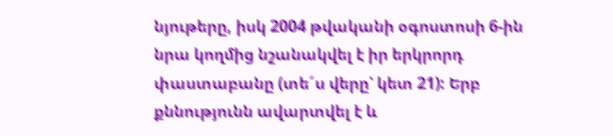նյութերը, իսկ 2004 թվականի օգոստոսի 6-ին նրա կողմից նշանակվել է իր երկրորդ փաստաբանը (տե´ս վերը՝ կետ 21): Երբ քննությունն ավարտվել է և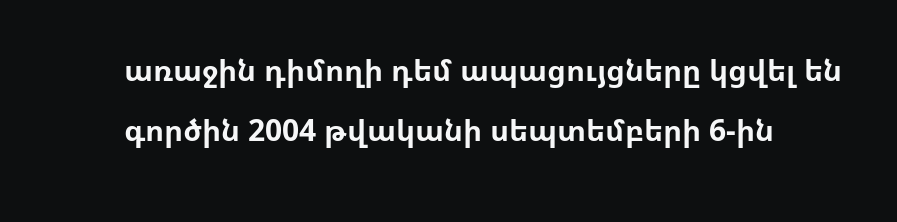առաջին դիմողի դեմ ապացույցները կցվել են գործին 2004 թվականի սեպտեմբերի 6-ին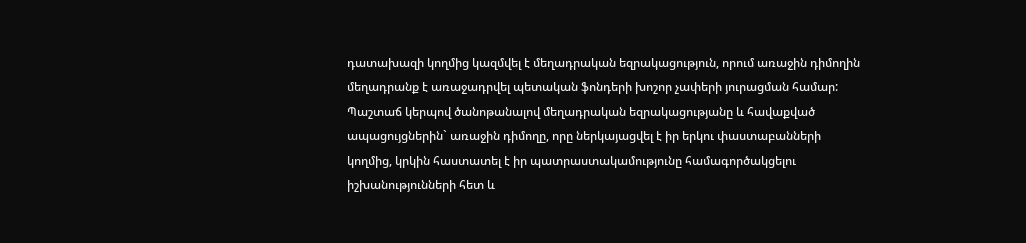դատախազի կողմից կազմվել է մեղադրական եզրակացություն, որում առաջին դիմողին մեղադրանք է առաջադրվել պետական ֆոնդերի խոշոր չափերի յուրացման համար: Պաշտաճ կերպով ծանոթանալով մեղադրական եզրակացությանը և հավաքված ապացույցներին` առաջին դիմողը, որը ներկայացվել է իր երկու փաստաբանների կողմից, կրկին հաստատել է իր պատրաստակամությունը համագործակցելու իշխանությունների հետ և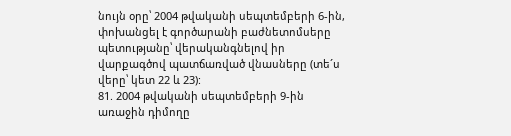նույն օրը՝ 2004 թվականի սեպտեմբերի 6-ին, փոխանցել է գործարանի բաժնետոմսերը պետությանը՝ վերականգնելով իր վարքագծով պատճառված վնասները (տե´ս վերը՝ կետ 22 և 23):
81. 2004 թվականի սեպտեմբերի 9-ին առաջին դիմողը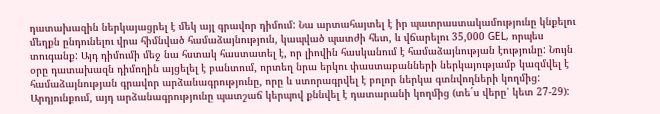դատախազին ներկայացրել է մեկ այլ գրավոր դիմում: Նա արտահայտել է իր պատրաստակամությունը կնքելու մեղքն ընդունելու վրա հիմնված համաձայնություն, կապված պատժի հետ, և վճարելու 35,000 GEL, որպես տուգանք: Այդ դիմումի մեջ նա հստակ հաստատել է, որ լիովին հասկանում է համաձայնության էությունը: Նույն օրը դատախազն դիմողին այցելել է բանտում, որտեղ նրա երկու փաստաբանների ներկայությամբ կազմվել է համաձայնության գրավոր արձանագրությունը, որը և ստորագրվել է բոլոր ներկա գտնվողների կողմից: Արդյունքում, այդ արձանագրությունը պատշաճ կերպով քննվել է դատարանի կողմից (տե´ս վերը՝ կետ 27-29):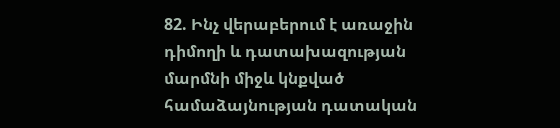82. Ինչ վերաբերում է առաջին դիմողի և դատախազության մարմնի միջև կնքված համաձայնության դատական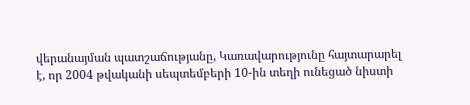վերանայման պատշաճությանը, Կառավարությունը հայտարարել է, որ 2004 թվականի սեպտեմբերի 10-ին տեղի ունեցած նիստի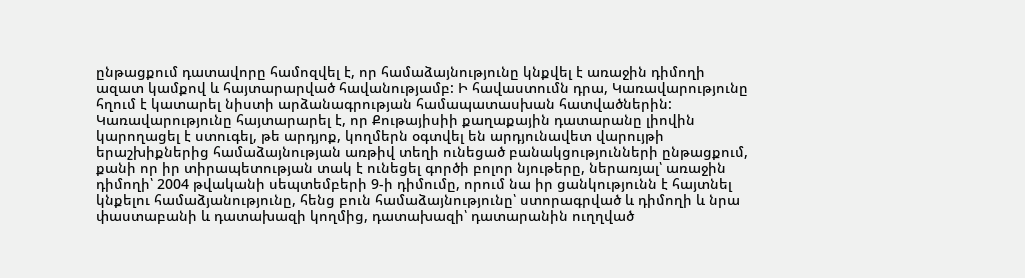ընթացքում դատավորը համոզվել է, որ համաձայնությունը կնքվել է առաջին դիմողի ազատ կամքով և հայտարարված հավանությամբ: Ի հավաստումն դրա, Կառավարությունը հղում է կատարել նիստի արձանագրության համապատասխան հատվածներին: Կառավարությունը հայտարարել է, որ Քութայիսիի քաղաքային դատարանը լիովին կարողացել է ստուգել, թե արդյոք, կողմերն օգտվել են արդյունավետ վարույթի երաշխիքներից համաձայնության առթիվ տեղի ունեցած բանակցությունների ընթացքում, քանի որ իր տիրապետության տակ է ունեցել գործի բոլոր նյութերը, ներառյալ՝ առաջին դիմողի՝ 2004 թվականի սեպտեմբերի 9-ի դիմումը, որում նա իր ցանկությունն է հայտնել կնքելու համաձյանությունը, հենց բուն համաձայնությունը՝ ստորագրված և դիմողի և նրա փաստաբանի և դատախազի կողմից, դատախազի՝ դատարանին ուղղված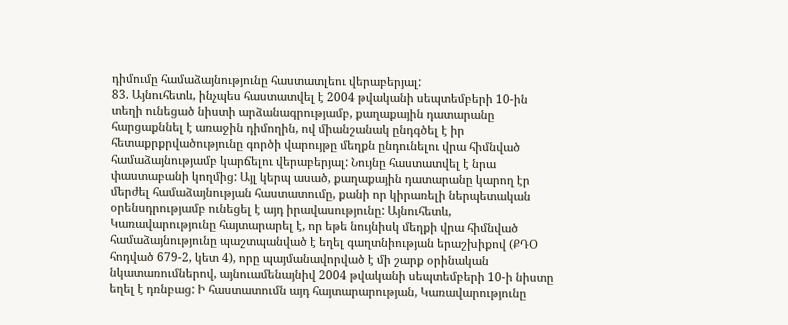դիմումը համաձայնությունը հաստատլեու վերաբերյալ:
83. Այնուհետև, ինչպես հաստատվել է 2004 թվականի սեպտեմբերի 10-ին տեղի ունեցած նիստի արձանագրությամբ, քաղաքային դատարանը հարցաքննել է առաջին դիմողին, ով միանշանակ ընդգծել է իր հետաքրքրվածությունը գործի վարույթը մեղքն ընդունելու վրա հիմնված համաձայնությամբ կարճելու վերաբերյալ: Նույնը հաստատվել է նրա փաստաբանի կողմից: Այլ կերպ ասած, քաղաքային դատարանը կարող էր մերժել համաձայնության հաստատումը, քանի որ կիրառելի ներպետական օրենսդրությամբ ունեցել է այդ իրավասությունը: Այնուհետև, Կառավարությունը հայտարարել է, որ եթե նույնիսկ մեղքի վրա հիմնված համաձայնությունը պաշտպանված է եղել գաղտնիության երաշխիքով (ՔԴՕ հոդված 679-2, կետ 4), որը պայմանավորված է մի շարք օրինական նկատառումներով, այնուամենայնիվ 2004 թվականի սեպտեմբերի 10-ի նիստը եղել է դռնբաց: Ի հաստատումն այդ հայտարարության, Կառավարությունը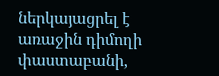ներկայացրել է առաջին դիմողի փաստաբանի,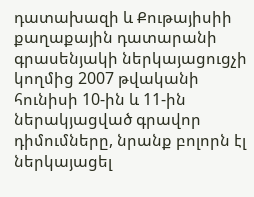դատախազի և Քութայիսիի քաղաքային դատարանի գրասենյակի ներկայացուցչի կողմից 2007 թվականի հունիսի 10-ին և 11-ին ներակյացված գրավոր դիմումները, նրանք բոլորն էլ ներկայացել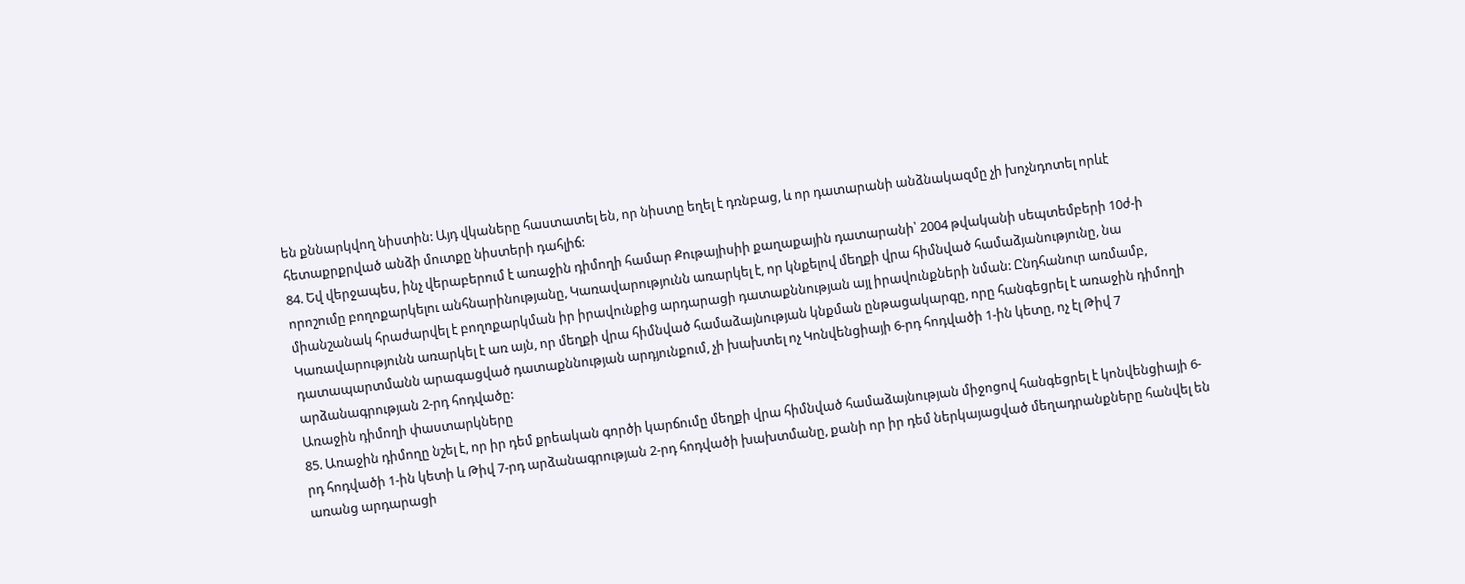են քննարկվող նիստին: Այդ վկաները հաստատել են, որ նիստը եղել է դռնբաց, և որ դատարանի անձնակազմը չի խոչնդոտել որևէ հետաքրքրված անձի մուտքը նիստերի դահլիճ:
84. Եվ վերջապես, ինչ վերաբերում է առաջին դիմողի համար Քութայիսիի քաղաքային դատարանի՝ 2004 թվականի սեպտեմբերի 10ժ-ի որոշումը բողոքարկելու անհնարինությանը, Կառավարությունն առարկել է, որ կնքելով մեղքի վրա հիմնված համաձյանությունը, նա միանշանակ հրաժարվել է բողոքարկման իր իրավունքից արդարացի դատաքննության այլ իրավունքների նման: Ընդհանուր առմամբ, Կառավարությունն առարկել է առ այն, որ մեղքի վրա հիմնված համաձայնության կնքման ընթացակարգը, որը հանգեցրել է առաջին դիմողի դատապարտմանն արագացված դատաքննության արդյունքում, չի խախտել ոչ Կոնվենցիայի 6-րդ հոդվածի 1-ին կետը, ոչ էլ Թիվ 7 արձանագրության 2-րդ հոդվածը:
Առաջին դիմողի փաստարկները
85. Առաջին դիմողը նշել է, որ իր դեմ քրեական գործի կարճումը մեղքի վրա հիմնված համաձայնության միջոցով հանգեցրել է կոնվենցիայի 6-րդ հոդվածի 1-ին կետի և Թիվ 7-րդ արձանագրության 2-րդ հոդվածի խախտմանը, քանի որ իր դեմ ներկայացված մեղադրանքները հանվել են առանց արդարացի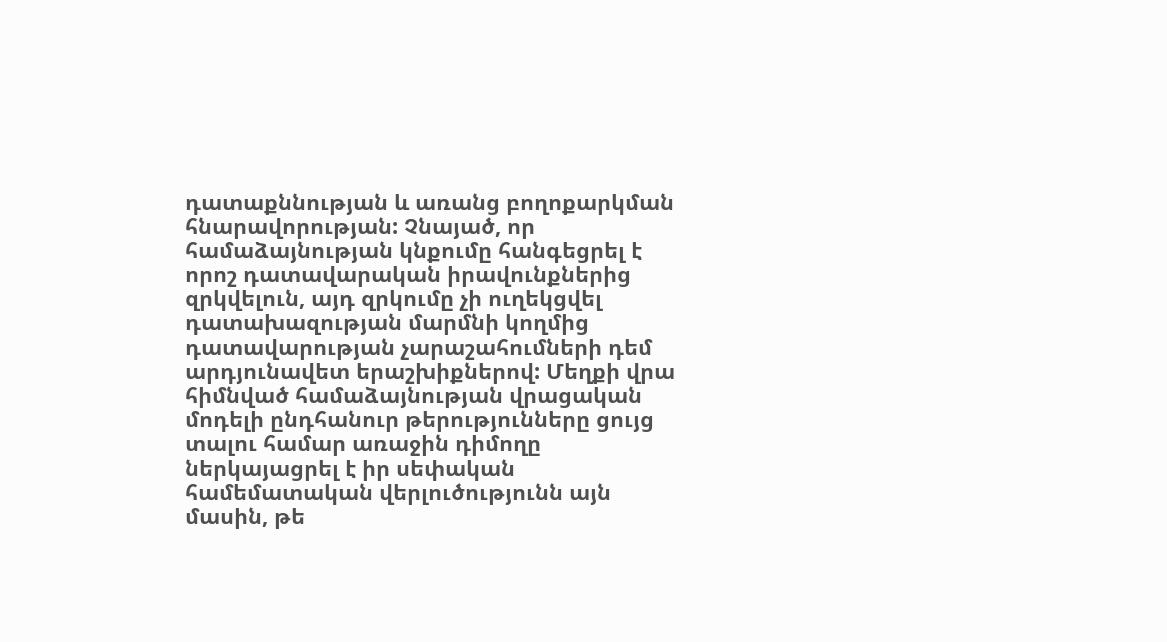դատաքննության և առանց բողոքարկման հնարավորության: Չնայած, որ համաձայնության կնքումը հանգեցրել է որոշ դատավարական իրավունքներից զրկվելուն, այդ զրկումը չի ուղեկցվել դատախազության մարմնի կողմից դատավարության չարաշահումների դեմ արդյունավետ երաշխիքներով: Մեղքի վրա հիմնված համաձայնության վրացական մոդելի ընդհանուր թերությունները ցույց տալու համար առաջին դիմողը ներկայացրել է իր սեփական համեմատական վերլուծությունն այն մասին, թե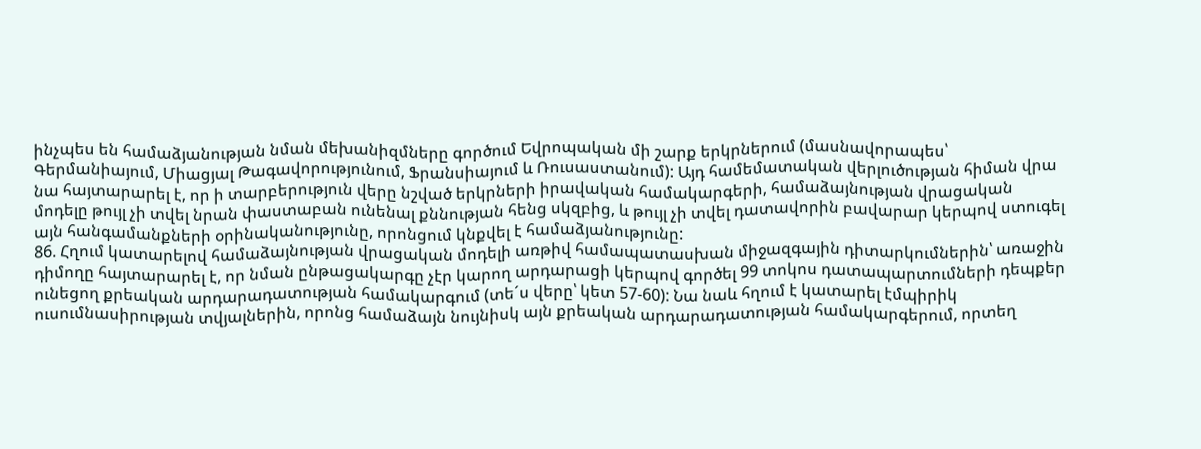ինչպես են համաձյանության նման մեխանիզմները գործում Եվրոպական մի շարք երկրներում (մասնավորապես՝ Գերմանիայում, Միացյալ Թագավորությունում, Ֆրանսիայում և Ռուսաստանում): Այդ համեմատական վերլուծության հիման վրա նա հայտարարել է, որ ի տարբերություն վերը նշված երկրների իրավական համակարգերի, համաձայնության վրացական մոդելը թույլ չի տվել նրան փաստաբան ունենալ քննության հենց սկզբից, և թույլ չի տվել դատավորին բավարար կերպով ստուգել այն հանգամանքների օրինականությունը, որոնցում կնքվել է համաձյանությունը:
86. Հղում կատարելով համաձայնության վրացական մոդելի առթիվ համապատասխան միջազգային դիտարկումներին՝ առաջին դիմողը հայտարարել է, որ նման ընթացակարգը չէր կարող արդարացի կերպով գործել 99 տոկոս դատապարտումների դեպքեր ունեցող քրեական արդարադատության համակարգում (տե´ս վերը՝ կետ 57-60): Նա նաև հղում է կատարել էմպիրիկ ուսումնասիրության տվյալներին, որոնց համաձայն նույնիսկ այն քրեական արդարադատության համակարգերում, որտեղ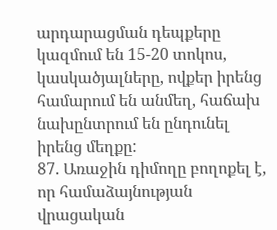արդարացման դեպքերը կազմում են 15-20 տոկոս, կասկածյալները, ովքեր իրենց համարում են անմեղ, հաճախ նախընտրում են ընդունել իրենց մեղքը:
87. Առաջին դիմողը բողոքել է, որ համաձայնության վրացական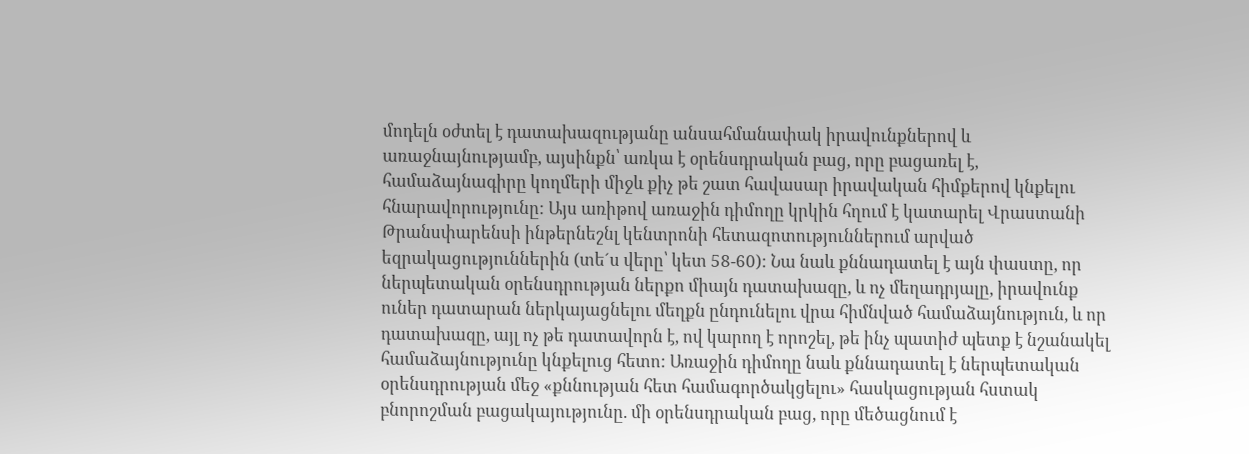մոդելն օժտել է դատախազությանը անսահմանափակ իրավունքներով և առաջնայնությամբ, այսինքն՝ առկա է օրենսդրական բաց, որը բացառել է, համաձայնագիրը կողմերի միջև քիչ թե շատ հավասար իրավական հիմքերով կնքելու հնարավորությունը: Այս առիթով առաջին դիմողը կրկին հղում է կատարել Վրաստանի Թրանսփարենսի ինթերնեշնլ կենտրոնի հետազոտություններում արված եզրակացություններին (տե´ս վերը՝ կետ 58-60): Նա նաև քննադատել է այն փաստը, որ ներպետական օրենսդրության ներքո միայն դատախազը, և ոչ մեղադրյալը, իրավունք ուներ դատարան ներկայացնելու մեղքն ընդունելու վրա հիմնված համաձայնություն, և որ դատախազը, այլ ոչ թե դատավորն է, ով կարող է որոշել, թե ինչ պատիժ պետք է նշանակել համաձայնությունը կնքելուց հետո: Առաջին դիմողը նաև քննադատել է ներպետական օրենսդրության մեջ «քննության հետ համագործակցելու» հասկացության հստակ բնորոշման բացակայությունը. մի օրենսդրական բաց, որը մեծացնում է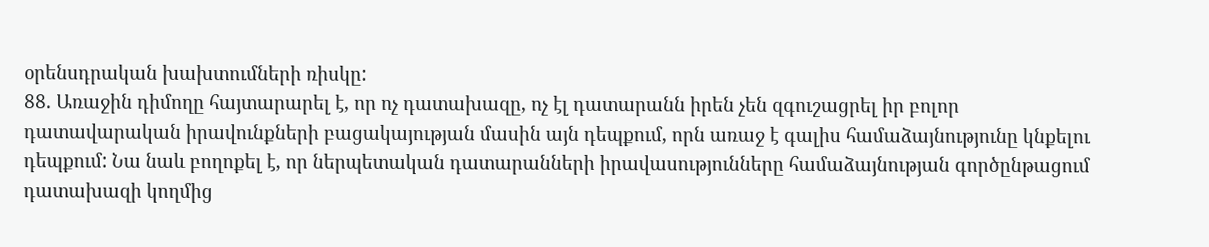օրենսդրական խախտումների ռիսկը:
88. Առաջին դիմողը հայտարարել է, որ ոչ դատախազը, ոչ էլ դատարանն իրեն չեն զգուշացրել իր բոլոր դատավարական իրավունքների բացակայության մասին այն դեպքում, որն առաջ է գալիս համաձայնությունը կնքելու դեպքում: Նա նաև բողոքել է, որ ներպետական դատարանների իրավասությունները համաձայնության գործընթացում դատախազի կողմից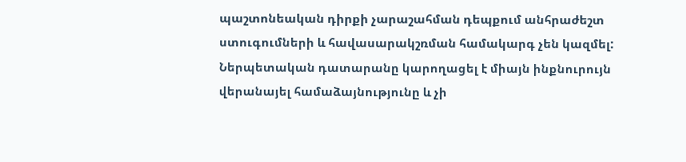պաշտոնեական դիրքի չարաշահման դեպքում անհրաժեշտ ստուգումների և հավասարակշռման համակարգ չեն կազմել: Ներպետական դատարանը կարողացել է միայն ինքնուրույն վերանայել համաձայնությունը և չի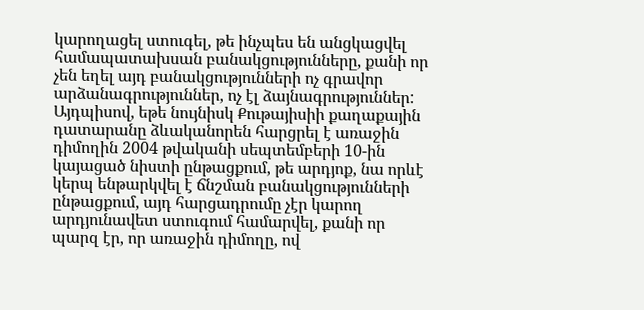կարողացել ստուգել, թե ինչպես են անցկացվել համապատախսան բանակցությունները, քանի որ չեն եղել այդ բանակցությունների ոչ գրավոր արձանագրություններ, ոչ էլ ձայնագրություններ: Այդպիսով, եթե նույնիսկ Քութայիսիի քաղաքային դատարանը ձևականորեն հարցրել է առաջին դիմողին 2004 թվականի սեպտեմբերի 10-ին կայացած նիստի ընթացքում, թե արդյոք, նա որևէ կերպ ենթարկվել է ճնշման բանակցությունների ընթացքում, այդ հարցադրումը չէր կարող արդյունավետ ստուգում համարվել, քանի որ պարզ էր, որ առաջին դիմողը, ով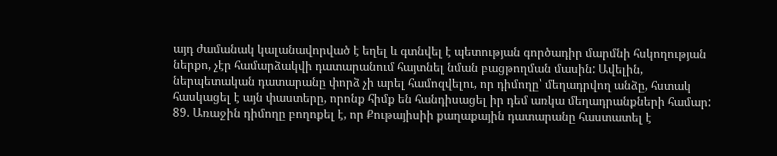այդ ժամանակ կալանավորված է եղել և գտնվել է պետության գործադիր մարմնի հսկողության ներքո, չէր համարձակվի դատարանում հայտնել նման բացթողման մասին: Ավելին, ներպետական դատարանը փորձ չի արել համոզվելու, որ դիմողը՝ մեղադրվող անձը, հստակ հասկացել է այն փաստերը, որոնք հիմք են հանդիսացել իր դեմ առկա մեղադրանքների համար:
89. Առաջին դիմողը բողոքել է, որ Քութայիսիի քաղաքային դատարանը հաստատել է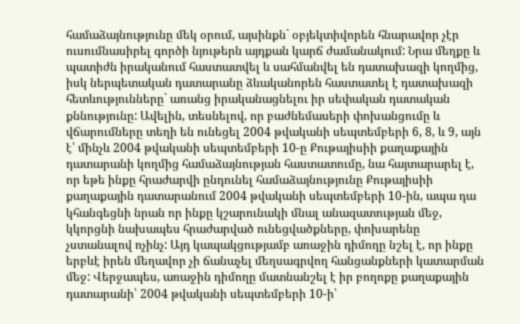համաձայնությունը մեկ օրում, այսինքն` օբյեկտիվորեն հնարավոր չէր ուսումնասիրել գործի նյութերն այդքան կարճ ժամանակում: Նրա մեղքը և պատիժն իրականում հաստատվել և սահմանվել են դատախազի կողմից, իսկ ներպետական դատարանը ձևականորեն հաստատել է դատախազի հետևությունները` առանց իրականացնելու իր սեփական դատական քննությունը: Ավելին, տեսնելով, որ բաժնեմասերի փոխանցումը և վճարումները տեղի են ունեցել 2004 թվականի սեպտեմբերի 6, 8, և 9, այն է՝ մինչև 2004 թվականի սեպտեմբերի 10-ը Քութայիսիի քաղաքային դատարանի կողմից համաձայնության հաստատումը, նա հայտարարել է, որ եթե ինքը հրաժարվի ընդունել համաձայնությունը Քութայիսիի քաղաքային դատարանում 2004 թվականի սեպտեմբերի 10-ին, ապա դա կհանգեցնի նրան որ ինքը կշարունակի մնալ անազատության մեջ, կկորցնի նախապես հրաժարված ունեցվածքները, փոխարենը չստանալով ոչինչ: Այդ կապակցությամբ առաջին դիմողը նշել է, որ ինքը երբևէ իրեն մեղավոր չի ճանաչել մեղսագրվող հանցանքների կատարման մեջ: Վերջապես, առաջին դիմողը մատնանշել է իր բողոքը քաղաքային դատարանի՝ 2004 թվականի սեպտեմբերի 10-ի՝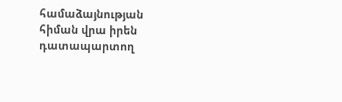համաձայնության հիման վրա իրեն դատապարտող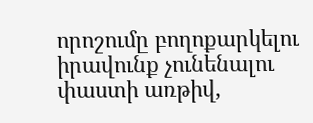որոշումը բողոքարկելու իրավունք չունենալու փաստի առթիվ,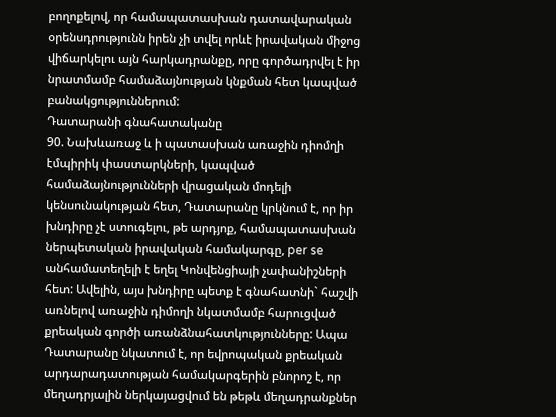բողոքելով, որ համապատասխան դատավարական օրենսդրությունն իրեն չի տվել որևէ իրավական միջոց վիճարկելու այն հարկադրանքը, որը գործադրվել է իր նրատմամբ համաձայնության կնքման հետ կապված բանակցություններում:
Դատարանի գնահատականը
90. Նախևառաջ և ի պատասխան առաջին դիոմղի էմպիրիկ փաստարկների, կապված համաձայնությունների վրացական մոդելի կենսունակության հետ, Դատարանը կրկնում է, որ իր խնդիրը չէ ստուգելու, թե արդյոք, համապատասխան ներպետական իրավական համակարգը, per se անհամատեղելի է եղել Կոնվենցիայի չափանիշների հետ: Ավելին, այս խնդիրը պետք է գնահատնի` հաշվի առնելով առաջին դիմողի նկատմամբ հարուցված քրեական գործի առանձնահատկությունները: Ապա Դատարանը նկատում է, որ եվրոպական քրեական արդարադատության համակարգերին բնորոշ է, որ մեղադրյալին ներկայացվում են թեթև մեղադրանքներ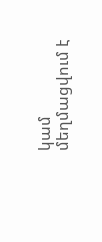կամ մեղմացվում է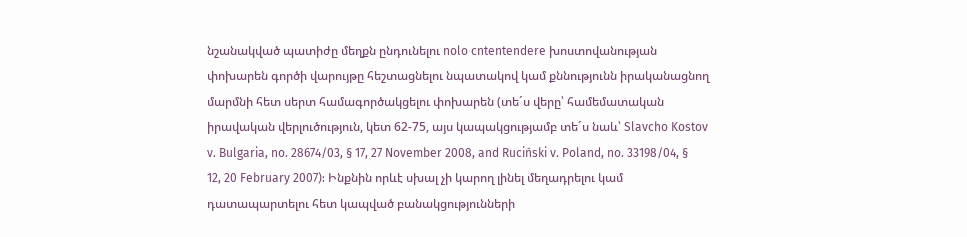նշանակված պատիժը մեղքն ընդունելու nolo cntentendere խոստովանության փոխարեն գործի վարույթը հեշտացնելու նպատակով կամ քննությունն իրականացնող մարմնի հետ սերտ համագործակցելու փոխարեն (տե´ս վերը՝ համեմատական իրավական վերլուծություն, կետ 62-75, այս կապակցությամբ տե´ս նաև՝ Slavcho Kostov v. Bulgaria, no. 28674/03, § 17, 27 November 2008, and Ruciński v. Poland, no. 33198/04, § 12, 20 February 2007): Ինքնին որևէ սխալ չի կարող լինել մեղադրելու կամ դատապարտելու հետ կապված բանակցությունների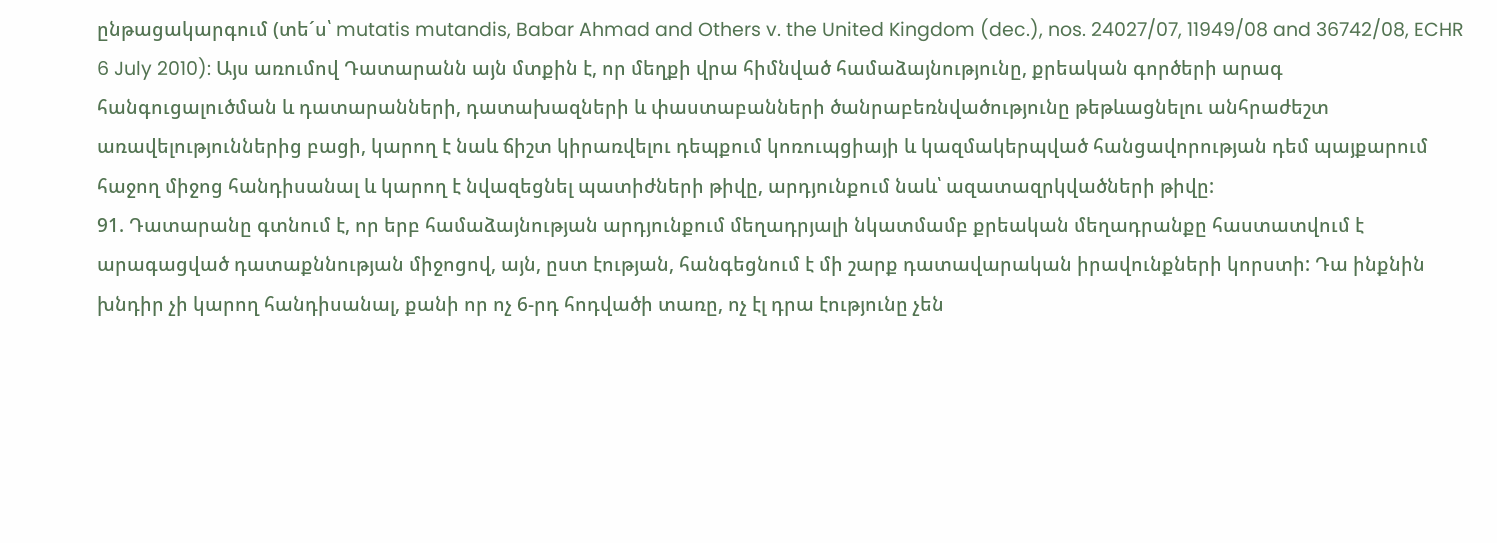ընթացակարգում (տե´ս՝ mutatis mutandis, Babar Ahmad and Others v. the United Kingdom (dec.), nos. 24027/07, 11949/08 and 36742/08, ECHR 6 July 2010): Այս առումով Դատարանն այն մտքին է, որ մեղքի վրա հիմնված համաձայնությունը, քրեական գործերի արագ հանգուցալուծման և դատարանների, դատախազների և փաստաբանների ծանրաբեռնվածությունը թեթևացնելու անհրաժեշտ առավելություններից բացի, կարող է նաև ճիշտ կիրառվելու դեպքում կոռուպցիայի և կազմակերպված հանցավորության դեմ պայքարում հաջող միջոց հանդիսանալ և կարող է նվազեցնել պատիժների թիվը, արդյունքում նաև՝ ազատազրկվածների թիվը:
91. Դատարանը գտնում է, որ երբ համաձայնության արդյունքում մեղադրյալի նկատմամբ քրեական մեղադրանքը հաստատվում է արագացված դատաքննության միջոցով, այն, ըստ էության, հանգեցնում է մի շարք դատավարական իրավունքների կորստի: Դա ինքնին խնդիր չի կարող հանդիսանալ, քանի որ ոչ 6-րդ հոդվածի տառը, ոչ էլ դրա էությունը չեն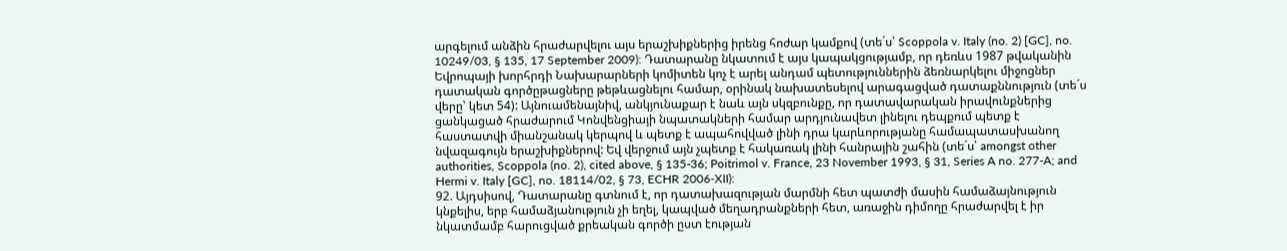արգելում անձին հրաժարվելու այս երաշխիքներից իրենց հոժար կամքով (տե´ս՝ Scoppola v. Italy (no. 2) [GC], no. 10249/03, § 135, 17 September 2009): Դատարանը նկատում է այս կապակցությամբ, որ դեռևս 1987 թվականին Եվրոպայի խորհրդի Նախարարների կոմիտեն կոչ է արել անդամ պետություններին ձեռնարկելու միջոցներ դատական գործըթացները թեթևացնելու համար, օրինակ նախատեսելով արագացված դատաքննություն (տե´ս վերը՝ կետ 54): Այնուամենայնիվ, անկյունաքար է նաև այն սկզբունքը, որ դատավարական իրավունքներից ցանկացած հրաժարում Կոնվենցիայի նպատակների համար արդյունավետ լինելու դեպքում պետք է հաստատվի միանշանակ կերպով և պետք է ապահովված լինի դրա կարևորությանը համապատասխանող նվազագույն երաշխիքներով: Եվ վերջում այն չպետք է հակառակ լինի հանրային շահին (տե´ս՝ amongst other authorities, Scoppola (no. 2), cited above, § 135-36; Poitrimol v. France, 23 November 1993, § 31, Series A no. 277-A; and Hermi v. Italy [GC], no. 18114/02, § 73, ECHR 2006‑XII):
92. Այդսիսով, Դատարանը գտնում է, որ դատախազության մարմնի հետ պատժի մասին համաձայնություն կնքելիս, երբ համաձյանություն չի եղել, կապված մեղադրանքների հետ, առաջին դիմողը հրաժարվել է իր նկատմամբ հարուցված քրեական գործի ըստ էության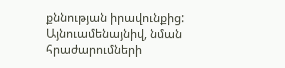քննության իրավունքից: Այնուամենայնիվ, նման հրաժարումների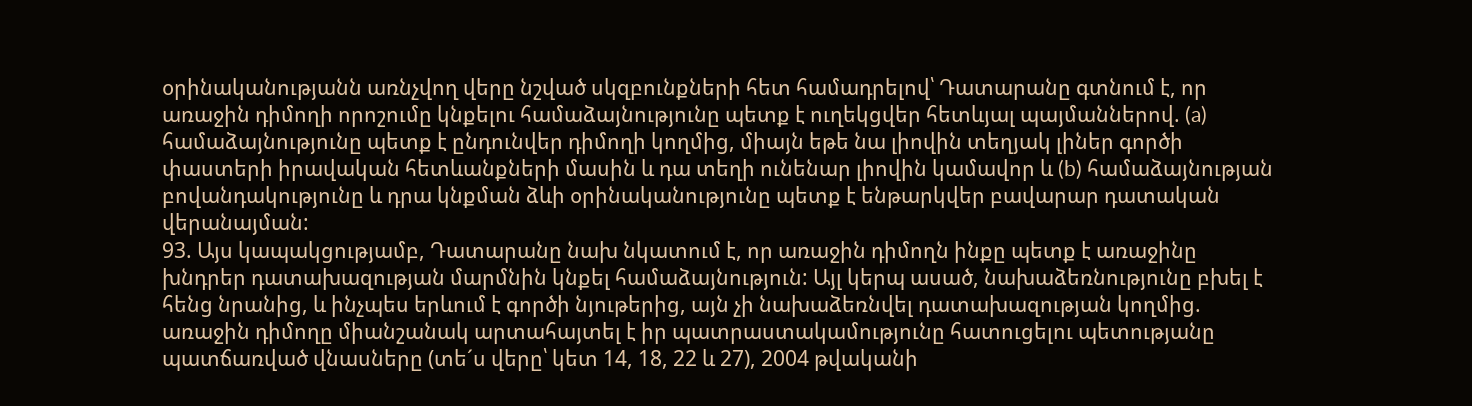օրինականությանն առնչվող վերը նշված սկզբունքների հետ համադրելով՝ Դատարանը գտնում է, որ առաջին դիմողի որոշումը կնքելու համաձայնությունը պետք է ուղեկցվեր հետևյալ պայմաններով. (a) համաձայնությունը պետք է ընդունվեր դիմողի կողմից, միայն եթե նա լիովին տեղյակ լիներ գործի փաստերի իրավական հետևանքների մասին և դա տեղի ունենար լիովին կամավոր և (b) համաձայնության բովանդակությունը և դրա կնքման ձևի օրինականությունը պետք է ենթարկվեր բավարար դատական վերանայման:
93. Այս կապակցությամբ, Դատարանը նախ նկատում է, որ առաջին դիմողն ինքը պետք է առաջինը խնդրեր դատախազության մարմնին կնքել համաձայնություն: Այլ կերպ ասած, նախաձեռնությունը բխել է հենց նրանից, և ինչպես երևում է գործի նյութերից, այն չի նախաձեռնվել դատախազության կողմից. առաջին դիմողը միանշանակ արտահայտել է իր պատրաստակամությունը հատուցելու պետությանը պատճառված վնասները (տե´ս վերը՝ կետ 14, 18, 22 և 27), 2004 թվականի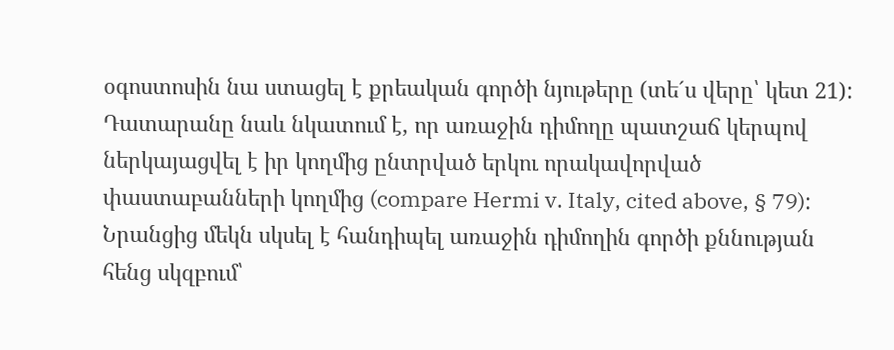օգոստոսին նա ստացել է քրեական գործի նյութերը (տե´ս վերը՝ կետ 21): Դատարանը նաև նկատում է, որ առաջին դիմողը պատշաճ կերպով ներկայացվել է իր կողմից ընտրված երկու որակավորված փաստաբանների կողմից (compare Hermi v. Italy, cited above, § 79): Նրանցից մեկն սկսել է հանդիպել առաջին դիմողին գործի քննության հենց սկզբում՝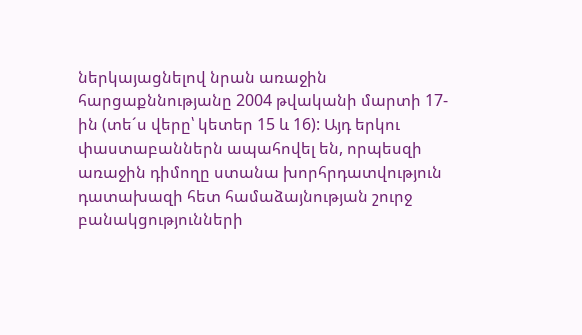ներկայացնելով նրան առաջին հարցաքննությանը 2004 թվականի մարտի 17-ին (տե´ս վերը՝ կետեր 15 և 16): Այդ երկու փաստաբաններն ապահովել են, որպեսզի առաջին դիմողը ստանա խորհրդատվություն դատախազի հետ համաձայնության շուրջ բանակցությունների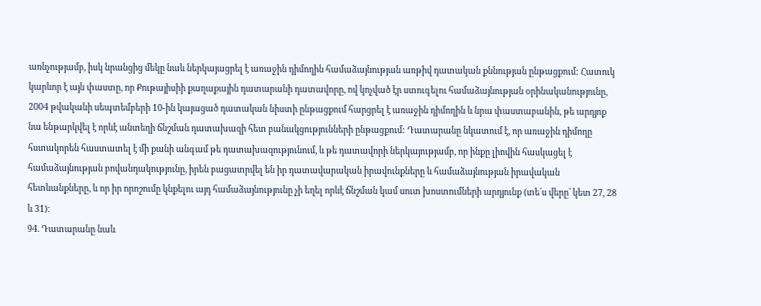առնչությամբ, իսկ նրանցից մեկը նաև ներկայացրել է առաջին դիմողին համաձայնության առթիվ դատական քննության ընթացքում: Հատուկ կարևոր է այն փաստը, որ Քութայիսիի քաղաքային դատարանի դատավորը, ով կոչված էր ստուգելու համաձայնության օրինականությունը, 2004 թվականի սեպտեմբերի 10-ին կայացած դատական նիստի ընթացքում հարցրել է առաջին դիմողին և նրա փաստաբանին, թե արդյոք նա ենթարկվել է որևէ անտեղի ճնշման դատախազի հետ բանակցությունների ընթացքում: Դատարանը նկատում է, որ առաջին դիմողը հստակորեն հաստատել է մի քանի անգամ թե դատախազությունում, և թե դատավորի ներկայությամբ, որ ինքը լիովին հասկացել է համաձայնության բովանդակությունը, իրեն բացատրվել են իր դատավարական իրավունքները և համաձայնության իրավական հետևանքները, և որ իր որոշումը կնքելու այդ համաձայնությունը չի եղել որևէ ճնշման կամ սուտ խոստումների արդյունք (տե´ս վերը՝ կետ 27, 28 և 31):
94. Դատարանը նաև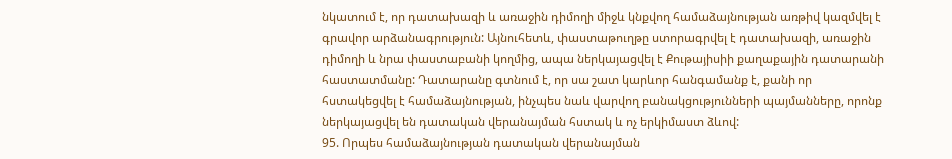նկատում է, որ դատախազի և առաջին դիմողի միջև կնքվող համաձայնության առթիվ կազմվել է գրավոր արձանագրություն: Այնուհետև, փաստաթուղթը ստորագրվել է դատախազի, առաջին դիմողի և նրա փաստաբանի կողմից, ապա ներկայացվել է Քութայիսիի քաղաքային դատարանի հաստատմանը: Դատարանը գտնում է, որ սա շատ կարևոր հանգամանք է, քանի որ հստակեցվել է համաձայնության, ինչպես նաև վարվող բանակցությունների պայմանները, որոնք ներկայացվել են դատական վերանայման հստակ և ոչ երկիմաստ ձևով:
95. Որպես համաձայնության դատական վերանայման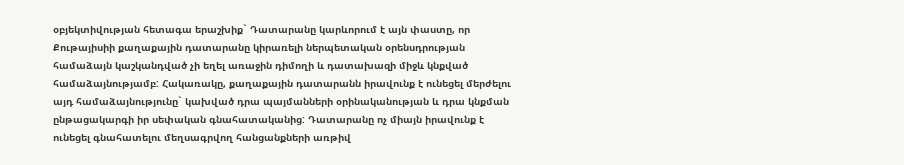օբյեկտիվության հետագա երաշխիք` Դատարանը կարևորում է այն փաստը, որ Քութայիսիի քաղաքային դատարանը կիրառելի ներպետական օրենսդրության համաձայն կաշկանդված չի եղել առաջին դիմողի և դատախազի միջև կնքված համաձայնությամբ: Հակառակը, քաղաքային դատարանն իրավունք է ունեցել մերժելու այդ համաձայնությունը` կախված դրա պայմանների օրինականության և դրա կնքման ընթացակարգի իր սեփական գնահատականից: Դատարանը ոչ միայն իրավունք է ունեցել գնահատելու մեղսագրվող հանցանքների առթիվ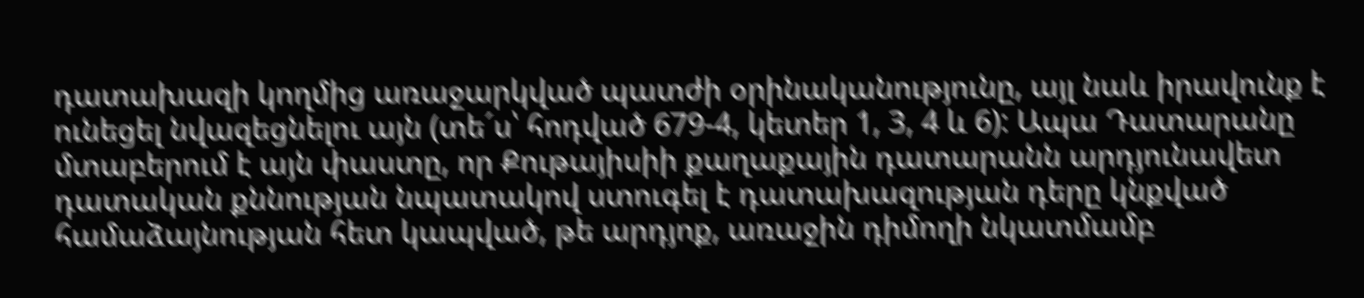դատախազի կողմից առաջարկված պատժի օրինականությունը, այլ նաև իրավունք է ունեցել նվազեցնելու այն (տե´ս՝ հոդված 679-4, կետեր 1, 3, 4 և 6): Ապա Դատարանը մտաբերում է այն փաստը, որ Քութայիսիի քաղաքային դատարանն արդյունավետ դատական քննության նպատակով ստուգել է դատախազության դերը կնքված համաձայնության հետ կապված, թե արդյոք, առաջին դիմողի նկատմամբ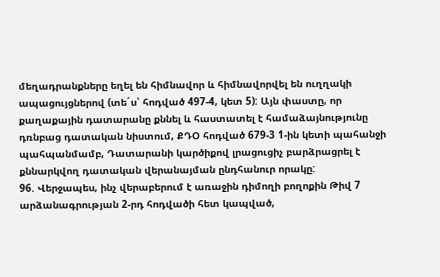մեղադրանքները եղել են հիմնավոր և հիմնավորվել են ուղղակի ապացույցներով (տե´ս՝ հոդված 497-4, կետ 5): Այն փաստը, որ քաղաքային դատարանը քննել և հաստատել է համաձայնությունը դռնբաց դատական նիստում, ՔԴՕ հոդված 679-3 1-ին կետի պահանջի պահպանմամբ, Դատարանի կարծիքով լրացուցիչ բարձրացրել է քննարկվող դատական վերանայման ընդհանուր որակը:
96. Վերջապես, ինչ վերաբերում է առաջին դիմողի բողոքին Թիվ 7 արձանագրության 2-րդ հոդվածի հետ կապված,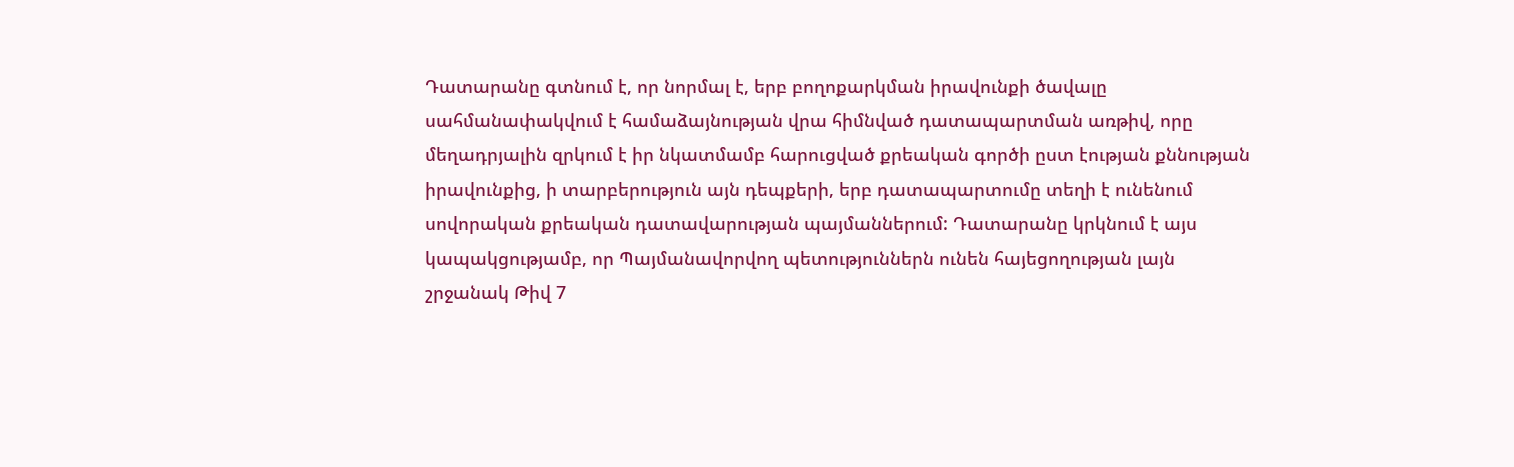Դատարանը գտնում է, որ նորմալ է, երբ բողոքարկման իրավունքի ծավալը սահմանափակվում է համաձայնության վրա հիմնված դատապարտման առթիվ, որը մեղադրյալին զրկում է իր նկատմամբ հարուցված քրեական գործի ըստ էության քննության իրավունքից, ի տարբերություն այն դեպքերի, երբ դատապարտումը տեղի է ունենում սովորական քրեական դատավարության պայմաններում: Դատարանը կրկնում է այս կապակցությամբ, որ Պայմանավորվող պետություններն ունեն հայեցողության լայն շրջանակ Թիվ 7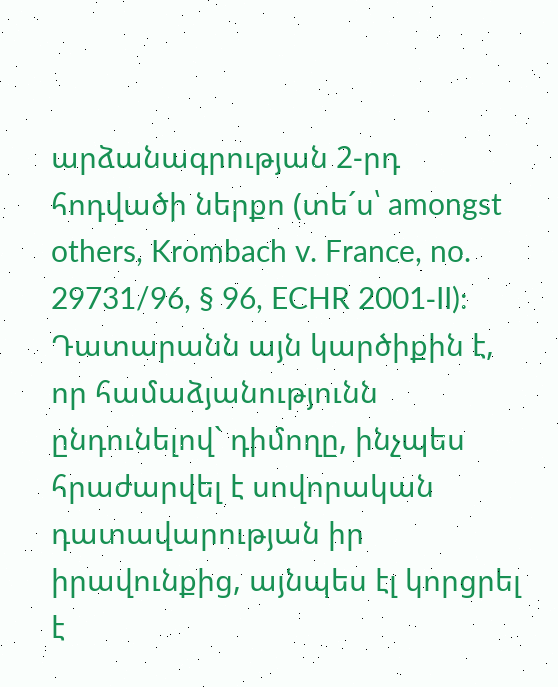արձանագրության 2-րդ հոդվածի ներքո (տե´ս՝ amongst others, Krombach v. France, no. 29731/96, § 96, ECHR 2001‑II): Դատարանն այն կարծիքին է, որ համաձյանությունն ընդունելով` դիմողը, ինչպես հրաժարվել է սովորական դատավարության իր իրավունքից, այնպես էլ կորցրել է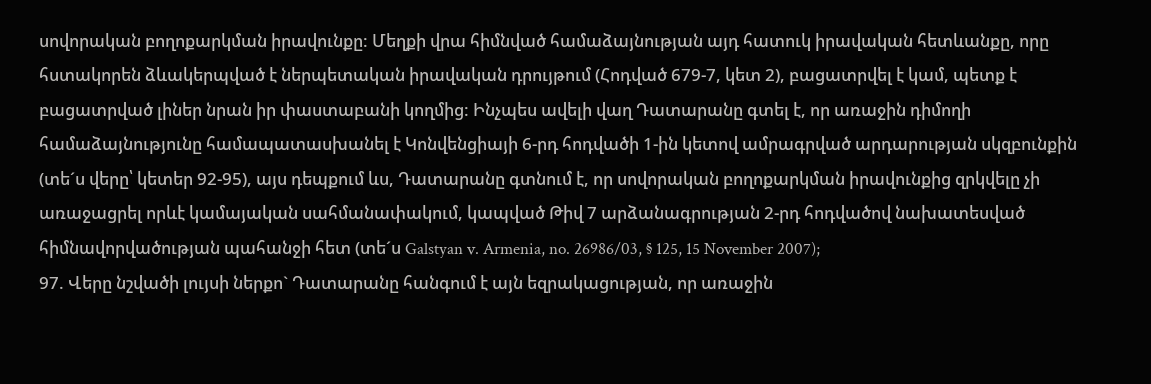սովորական բողոքարկման իրավունքը: Մեղքի վրա հիմնված համաձայնության այդ հատուկ իրավական հետևանքը, որը հստակորեն ձևակերպված է ներպետական իրավական դրույթում (Հոդված 679-7, կետ 2), բացատրվել է կամ, պետք է բացատրված լիներ նրան իր փաստաբանի կողմից: Ինչպես ավելի վաղ Դատարանը գտել է, որ առաջին դիմողի համաձայնությունը համապատասխանել է Կոնվենցիայի 6-րդ հոդվածի 1-ին կետով ամրագրված արդարության սկզբունքին (տե´ս վերը՝ կետեր 92-95), այս դեպքում ևս, Դատարանը գտնում է, որ սովորական բողոքարկման իրավունքից զրկվելը չի առաջացրել որևէ կամայական սահմանափակում, կապված Թիվ 7 արձանագրության 2-րդ հոդվածով նախատեսված հիմնավորվածության պահանջի հետ (տե´ս Galstyan v. Armenia, no. 26986/03, § 125, 15 November 2007);
97. Վերը նշվածի լույսի ներքո` Դատարանը հանգում է այն եզրակացության, որ առաջին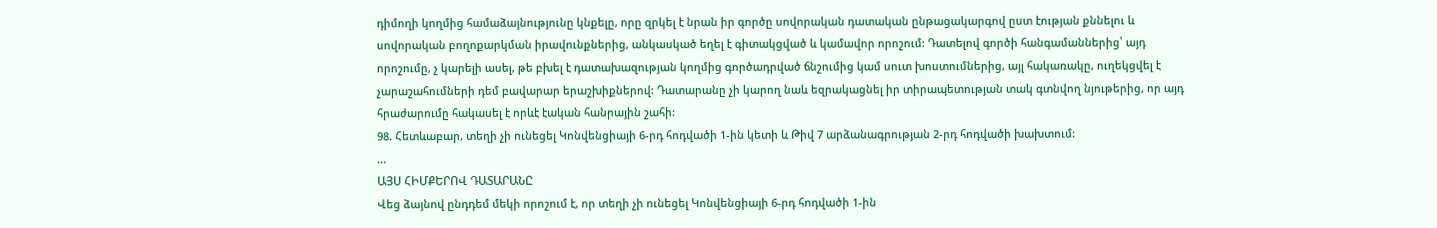դիմողի կողմից համաձայնությունը կնքելը, որը զրկել է նրան իր գործը սովորական դատական ընթացակարգով ըստ էության քննելու և սովորական բողոքարկման իրավունքներից, անկասկած եղել է գիտակցված և կամավոր որոշում: Դատելով գործի հանգամաններից՝ այդ որոշումը, չ կարելի ասել, թե բխել է դատախազության կողմից գործադրված ճնշումից կամ սուտ խոստումներից, այլ հակառակը, ուղեկցվել է չարաշահումների դեմ բավարար երաշխիքներով: Դատարանը չի կարող նաև եզրակացնել իր տիրապետության տակ գտնվող նյութերից, որ այդ հրաժարումը հակասել է որևէ էական հանրային շահի:
98. Հետևաբար, տեղի չի ունեցել Կոնվենցիայի 6-րդ հոդվածի 1-ին կետի և Թիվ 7 արձանագրության 2-րդ հոդվածի խախտում:
...
ԱՅՍ ՀԻՄՔԵՐՈՎ ԴԱՏԱՐԱՆԸ
Վեց ձայնով ընդդեմ մեկի որոշում է, որ տեղի չի ունեցել Կոնվենցիայի 6-րդ հոդվածի 1-ին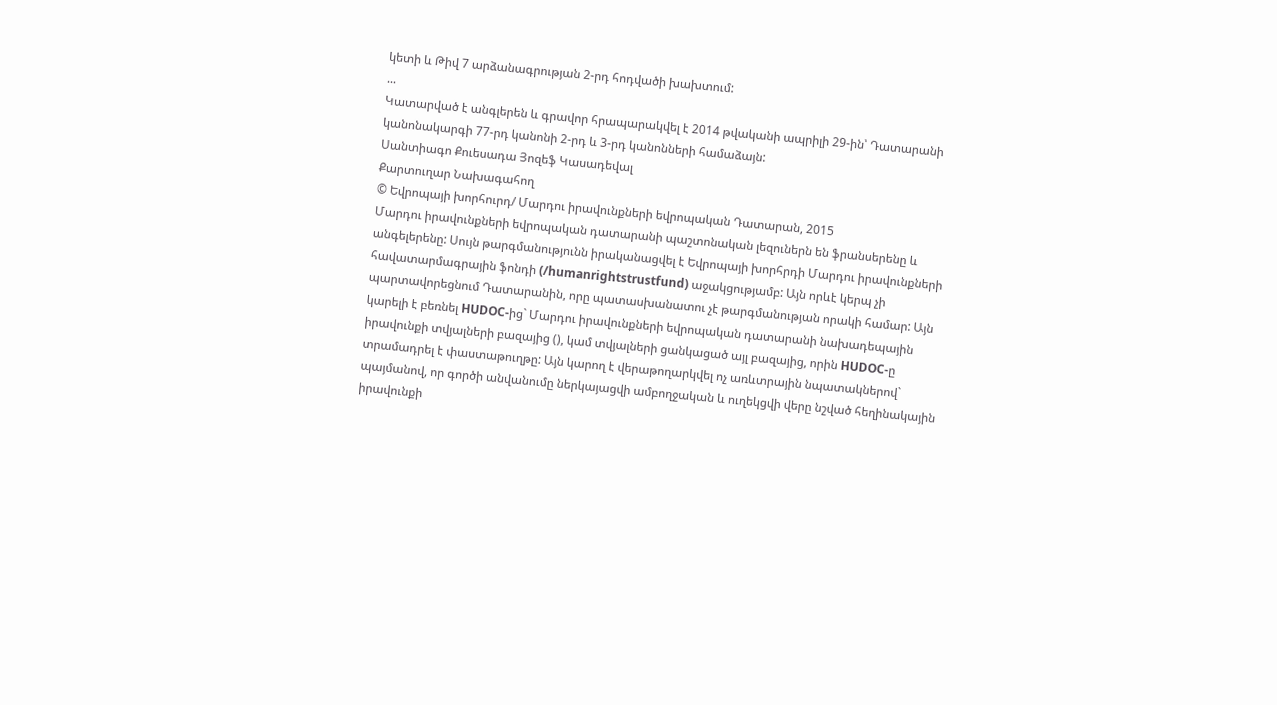կետի և Թիվ 7 արձանագրության 2-րդ հոդվածի խախտում:
...
Կատարված է անգլերեն և գրավոր հրապարակվել է 2014 թվականի ապրիլի 29-ին՝ Դատարանի կանոնակարգի 77-րդ կանոնի 2-րդ և 3-րդ կանոնների համաձայն:
Սանտիագո Քուեսադա Յոզեֆ Կասադեվալ
Քարտուղար Նախագահող
© Եվրոպայի խորհուրդ/ Մարդու իրավունքների եվրոպական Դատարան, 2015
Մարդու իրավունքների եվրոպական դատարանի պաշտոնական լեզուներն են ֆրանսերենը և անգելերենը: Սույն թարգմանությունն իրականացվել է Եվրոպայի խորհրդի Մարդու իրավունքների հավատարմագրային ֆոնդի (/humanrightstrustfund) աջակցությամբ: Այն որևէ կերպ չի պարտավորեցնում Դատարանին, որը պատասխանատու չէ թարգմանության որակի համար: Այն կարելի է բեռնել HUDOC-ից` Մարդու իրավունքների եվրոպական դատարանի նախադեպային իրավունքի տվյալների բազայից (), կամ տվյալների ցանկացած այլ բազայից, որին HUDOC-ը տրամադրել է փաստաթուղթը: Այն կարող է վերաթողարկվել ոչ առևտրային նպատակներով` պայմանով, որ գործի անվանումը ներկայացվի ամբողջական և ուղեկցվի վերը նշված հեղինակային իրավունքի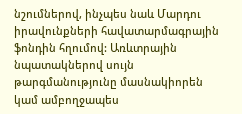նշումներով, ինչպես նաև Մարդու իրավունքների հավատարմագրային ֆոնդին հղումով: Առևտրային նպատակներով սույն թարգմանությունը մասնակիորեն կամ ամբողջապես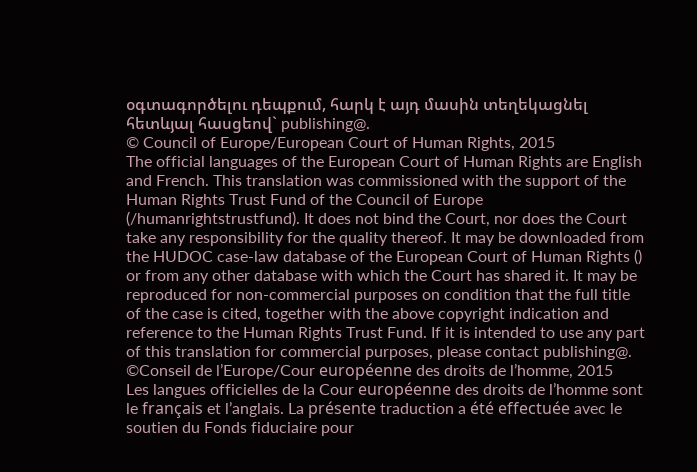օգտագործելու դեպքում, հարկ է այդ մասին տեղեկացնել հետևյալ հասցեով` publishing@.
© Council of Europe/European Court of Human Rights, 2015
The official languages of the European Court of Human Rights are English and French. This translation was commissioned with the support of the Human Rights Trust Fund of the Council of Europe (/humanrightstrustfund). It does not bind the Court, nor does the Court take any responsibility for the quality thereof. It may be downloaded from the HUDOC case-law database of the European Court of Human Rights () or from any other database with which the Court has shared it. It may be reproduced for non-commercial purposes on condition that the full title of the case is cited, together with the above copyright indication and reference to the Human Rights Trust Fund. If it is intended to use any part of this translation for commercial purposes, please contact publishing@.
©Conseil de l’Europe/Cour européenne des droits de l’homme, 2015
Les langues officielles de la Cour européenne des droits de l’homme sont le français et l’anglais. La présente traduction a été effectuée avec le soutien du Fonds fiduciaire pour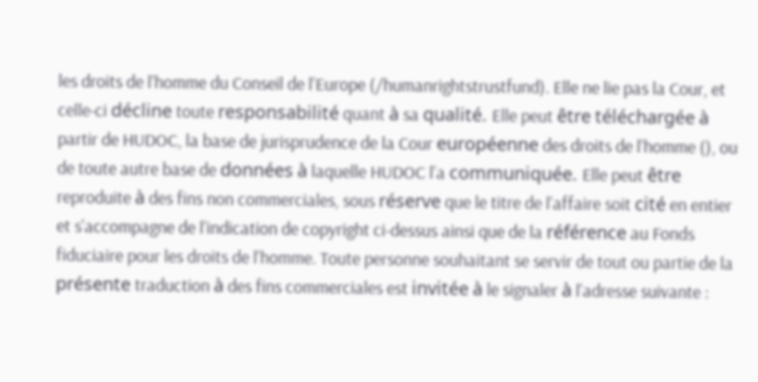les droits de l’homme du Conseil de l’Europe (/humanrightstrustfund). Elle ne lie pas la Cour, et celle-ci décline toute responsabilité quant à sa qualité. Elle peut être téléchargée à partir de HUDOC, la base de jurisprudence de la Cour européenne des droits de l’homme (), ou de toute autre base de données à laquelle HUDOC l’a communiquée. Elle peut être reproduite à des fins non commerciales, sous réserve que le titre de l’affaire soit cité en entier et s’accompagne de l’indication de copyright ci-dessus ainsi que de la référence au Fonds fiduciaire pour les droits de l’homme. Toute personne souhaitant se servir de tout ou partie de la présente traduction à des fins commerciales est invitée à le signaler à l’adresse suivante :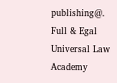publishing@.
Full & Egal Universal Law Academy